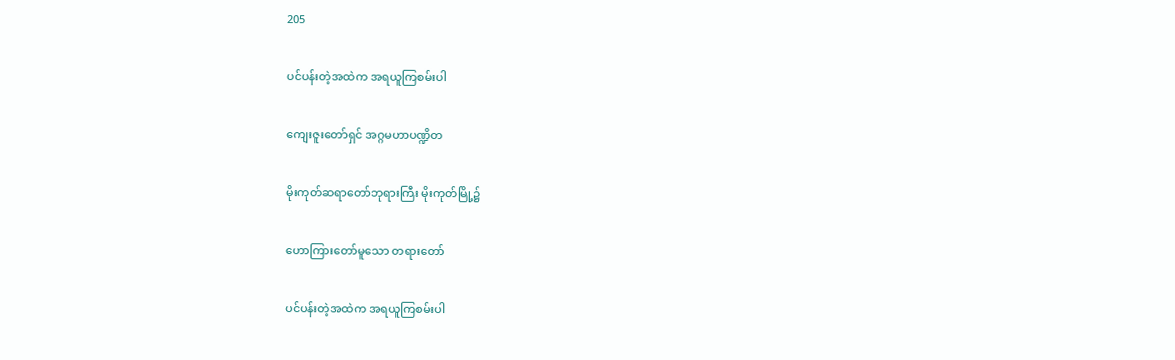205

ပင်ပန်းတဲ့အထဲက အရယူကြစမ်းပါ

ကျေးဇူးတော်ရှင် အဂ္ဂမဟာပဏ္ဍိတ

မိုးကုတ်ဆရာတော်ဘုရားကြီး မိုးကုတ်မြို့၌

ဟောကြားတော်မူသော တရားတော်

ပင်ပန်းတဲ့အထဲက အရယူကြစမ်းပါ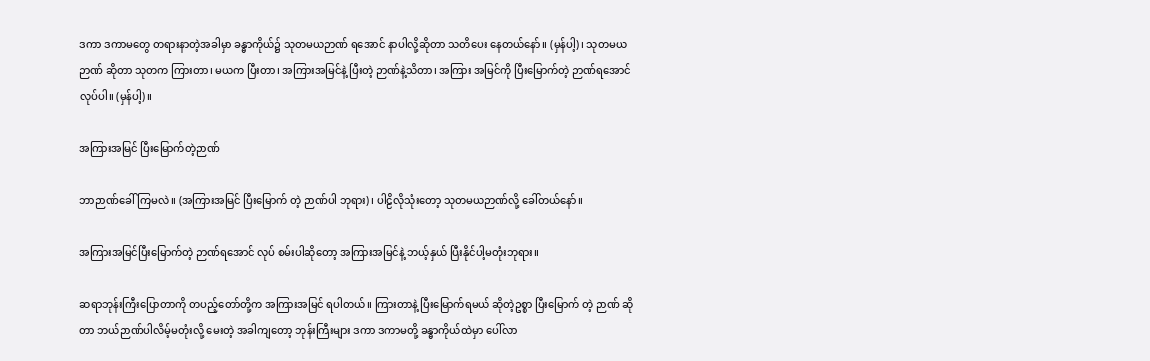ဒကာ ဒကာမတွေ တရားနာတဲ့အခါမှာ ခန္ဓာကိုယ်၌ သုတမယဉာဏ် ရအောင် နာပါလို့ဆိုတာ သတိပေး နေတယ်နော်။ (မှန်ပါ့)၊ သုတမယဉာဏ် ဆိုတာ သုတက ကြားတာ၊ မယက ပြီးတာ၊ အကြားအမြင်နဲ့ ပြီးတဲ့ ဉာဏ်နဲ့သိတာ၊ အကြား အမြင်ကို ပြီးမြောက်တဲ့ ဉာဏ်ရအောင်လုပ်ပါ။ (မှန်ပါ့)။

အကြားအမြင် ပြီးမြောက်တဲ့ဉာဏ်

ဘာဉာဏ်ခေါ်ကြမလဲ။ (အကြားအမြင် ပြီးမြောက် တဲ့ ဉာဏ်ပါ ဘုရား)၊ ပါဠိလိုသုံးတော့ သုတမယဉာဏ်လို့ ခေါ်တယ်နော်။

အကြားအမြင်ပြီးမြောက်တဲ့ ဉာဏ်ရအောင် လုပ် စမ်းပါဆိုတော့ အကြားအမြင်နဲ့ ဘယ့်နှယ် ပြီးနိုင်ပါ့မတုံးဘုရား။

ဆရာဘုန်းကြီးပြောတာကို တပည့်တော်တို့က အကြားအမြင် ရပါတယ်။ ကြားတာနဲ့ ပြီးမြောက်ရမယ် ဆိုတဲ့ဥစ္စာ ပြီးမြောက် တဲ့ ဉာဏ် ဆိုတာ ဘယ်ဉာဏ်ပါလိမ့်မတုံးလို့ မေးတဲ့ အခါကျတော့ ဘုန်းကြီးများ ဒကာ ဒကာမတို့ ခန္ဓာကိုယ်ထဲမှာ ပေါ်လာ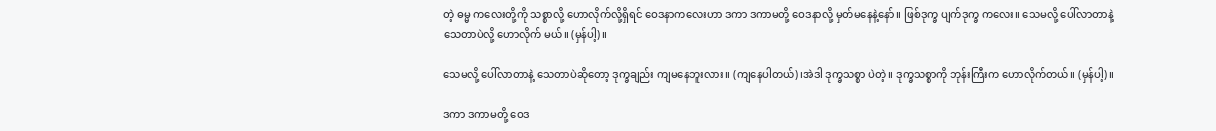တဲ့ ဓမ္မ ကလေးတို့ကို သစ္စာလို့ ဟောလိုက်လို့ရှိရင် ဝေဒနာကလေးဟာ ဒကာ ဒကာမတို့ ဝေဒနာလို့ မှတ်မနေနဲ့နော်။ ဖြစ်ဒုက္ခ ပျက်ဒုက္ခ ကလေး။ သေမလို့ ပေါ်လာတာနဲ့ သေတာပဲလို့ ဟောလိုက် မယ်။ (မှန်ပါ့)။

သေမလို့ ပေါ်လာတာနဲ့ သေတာပဲဆိုတော့ ဒုက္ခချည်း ကျမနေဘူးလား။ (ကျနေပါတယ်)၊အဲဒါ ဒုက္ခသစ္စာ ပဲတဲ့။ ဒုက္ခသစ္စာကို ဘုန်းကြီးက ဟောလိုက်တယ်။ (မှန်ပါ့)။

ဒကာ ဒကာမတို့ ဝေဒ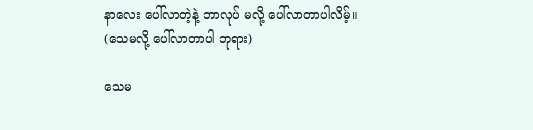နာလေး ပေါ်လာတဲ့နဲ့ ဘာလုပ် မလို့ ပေါ်လာတာပါလိမ့်။ (သေမလို့ ပေါ်လာတာပါ ဘုရား)

သေမ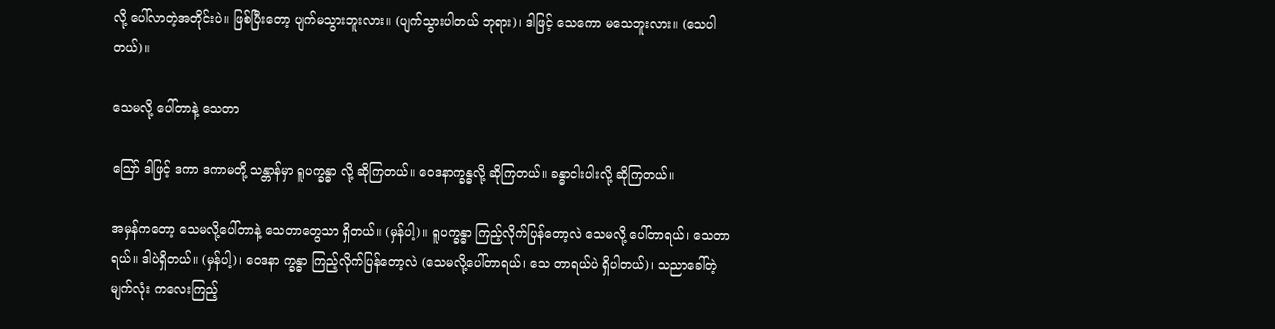လို့ ပေါ်လာတဲ့အတိုင်းပဲ။ ဖြစ်ပြီးတော့ ပျက်မသွားဘူးလား။ (ပျက်သွားပါတယ် ဘုရား)၊ ဒါဖြင့် သေကော မသေဘူးလား။ (သေပါတယ်)။

သေမလို့ ပေါ်တာနဲ့ သေတာ

ဪ ဒါဖြင့် ဒကာ ဒကာမတို့ သန္တာန်မှာ ရူပက္ခန္ဓာ လို့ ဆိုကြတယ်။ ဝေဒနာက္ခန္ဓလို့ ဆိုကြတယ်။ ခန္ဓာငါးပါးလို့ ဆိုကြတယ်။

အမှန်ကတော့ သေမလို့ပေါ်တာနဲ့ သေတာတွေသာ ရှိတယ်။ (မှန်ပါ့)။ ရူပက္ခန္ဓာ ကြည့်လိုက်ပြန်တော့လဲ သေမလို့ ပေါ်တာရယ်၊ သေတာရယ်။ ဒါပဲရှိတယ်။ (မှန်ပါ့)၊ ဝေဒနာ က္ခန္ဓာ ကြည့်လိုက်ပြန်တော့လဲ (သေမလို့ပေါ်တာရယ်၊ သေ တာရယ်ပဲ ရှိပါတယ်)၊ သညာခေါ်တဲ့ မျက်လုံး ကလေးကြည့်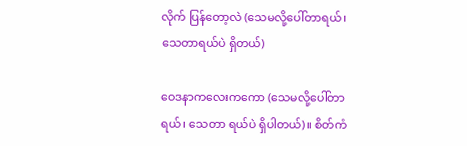လိုက် ပြန်တော့လဲ (သေမလို့ပေါ်တာရယ်၊ သေတာရယ်ပဲ ရှိတယ်)

ဝေဒနာကလေးကကော (သေမလို့ပေါ်တာရယ်၊ သေတာ ရယ်ပဲ ရှိပါတယ်)။ စိတ်ကံ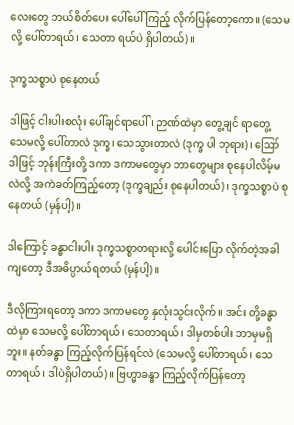လေးတွေ ဘယ်စိတ်ပေး ပေါ်ပေါ် ကြည့် လိုက်ပြန်တော့ကော။ (သေမလို့ ပေါ်တာရယ်၊ သေတာ ရယ်ပဲ ရှိပါတယ်)။

ဒုက္ခသစ္စာပဲ စုနေတယ်

ဒါဖြင့် ငါးပါးစလုံး ပေါ်ချင်ရာပေါ်၊ ဉာဏ်ထဲမှာ တွေ့ချင် ရာတွေ့ သေမလို့ ပေါ်တာလဲ ဒုက္ခ၊ သေသွားတာလဲ (ဒုက္ခ ပါ ဘုရား)၊ ဪ ဒါဖြင့် ဘုန်းကြီးတို့ ဒကာ ဒကာမတွေမှာ ဘာတွေများ စုနေပါလိမ့်မလဲလို့ အကဲခတ်ကြည့်တော့ (ဒုက္ခချည်း စုနေပါတယ်)၊ ဒုက္ခသစ္စာပဲ စုနေတယ် (မှန်ပါ့)။

ဒါကြောင့် ခန္ဓာငါးပါး ဒုက္ခသစ္စာတရားလို့ ပေါင်းပြော လိုက်တဲ့အခါကျတော့ ဒီအဓိပ္ပာယ်ရတယ် (မှန်ပါ့)။

ဒီလိုကြားရတော့ ဒကာ ဒကာမတွေ နှလုံးသွင်းလိုက်။ အင်း တို့ခန္ဓာထဲမှာ သေမလို့ ပေါ်တာရယ်၊ သေတာရယ်၊ ဒါမှတစ်ပါး ဘာမှမရှိဘူး။ နတ်ခန္ဓာ ကြည့်လိုက်ပြန်ရင်လဲ (သေမလို့ ပေါ်တာရယ်၊ သေတာရယ်၊ ဒါပဲရှိပါတယ်)။ ဗြဟ္မာခန္ဓာ ကြည့်လိုက်ပြန်တော့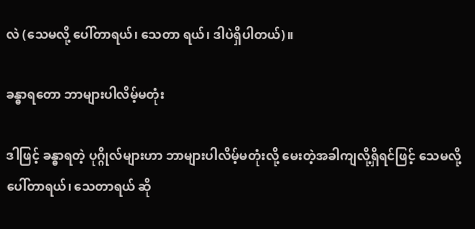လဲ (သေမလို့ ပေါ်တာရယ်၊ သေတာ ရယ်၊ ဒါပဲရှိပါတယ်)။

ခန္ဓာရတော ဘာများပါလိမ့်မတုံး

ဒါဖြင့် ခန္ဓာရတဲ့ ပုဂ္ဂိုလ်များဟာ ဘာများပါလိမ့်မတုံးလို့ မေးတဲ့အခါကျလို့ရှိရင်ဖြင့် သေမလို့ ပေါ်တာရယ်၊ သေတာရယ် ဆို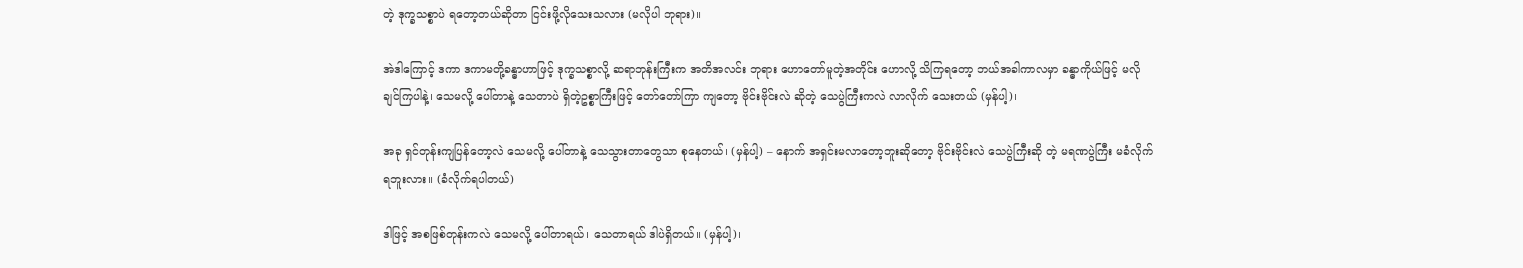တဲ့ ဒုက္ခသစ္စာပဲ ရတော့တယ်ဆိုတာ ငြင်းဖို့လိုသေးသလား (မလိုပါ ဘုရား)။

အဲဒါကြောင့် ဒကာ ဒကာမတို့ခန္ဓာဟာဖြင့် ဒုက္ခသစ္စာလို့ ဆရာဘုန်းကြီးက အတိအလင်း ဘုရား ဟောတော်မူတဲ့အတိုင်း ဟောလို့ သိကြရတော့ ဘယ်အခါကာလမှာ ခန္ဓာကိုယ်ဖြင့် မလို ချင်ကြပါနဲ့၊ သေမလို့ ပေါ်တာနဲ့ သေတာပဲ ရှိတဲ့ဥစ္စာကြီးဖြင့် တော်တော်ကြာ ကျတော့ ဗိုင်းဗိုင်းလဲ ဆိုတဲ့ သေပွဲကြီးကလဲ လာလိုက် သေးတယ် (မှန်ပါ့)၊

အခု ရှင်တုန်းကျပြန်တော့လဲ သေမလို့ ပေါ်တာနဲ့ သေသွားတာတွေသာ စုနေတယ်၊ (မှန်ပါ့) – နောက် အရှင်းမလာတော့ဘူးဆိုတော့ ဗိုင်းဗိုင်းလဲ သေပွဲကြီးဆို တဲ့ မရဏပွဲကြီး မခံလိုက်ရဘူးလား။ (ခံလိုက်ရပါတယ်)

ဒါဖြင့် အစဖြစ်တုန်းကလဲ သေမလို့ ပေါ်တာရယ်၊ သေတာရယ် ဒါပဲရှိတယ်။ (မှန်ပါ့)၊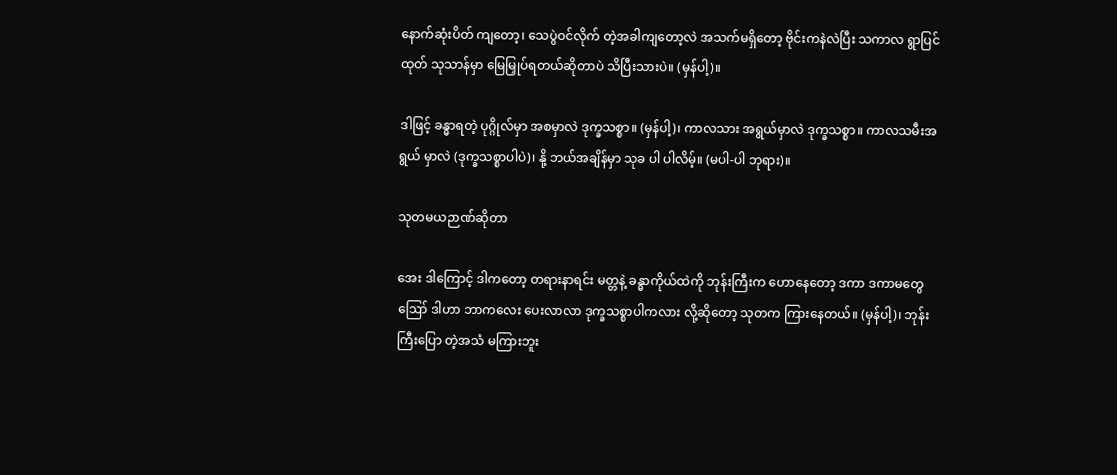နောက်ဆုံးပိတ် ကျတော့၊ သေပွဲဝင်လိုက် တဲ့အခါကျတော့လဲ အသက်မရှိတော့ ဗိုင်းကနဲလဲပြီး သကာလ ရွာပြင်ထုတ် သုသာန်မှာ မြေမြှုပ်ရတယ်ဆိုတာပဲ သိပြီးသားပဲ။ (မှန်ပါ့)။

ဒါဖြင့် ခန္ဓာရတဲ့ ပုဂ္ဂိုလ်မှာ အစမှာလဲ ဒုက္ခသစ္စာ။ (မှန်ပါ့)၊ ကာလသား အရွယ်မှာလဲ ဒုက္ခသစ္စာ။ ကာလသမီးအရွယ် မှာလဲ (ဒုက္ခသစ္စာပါပဲ)၊ နို့ ဘယ်အချိန်မှာ သုခ ပါ ပါလိမ့်။ (မပါ-ပါ ဘုရား)။

သုတမယဉာဏ်ဆိုတာ

အေး ဒါကြောင့် ဒါကတော့ တရားနာရင်း မတ္တနဲ့ ခန္ဓာကိုယ်ထဲကို ဘုန်းကြီးက ဟောနေတော့ ဒကာ ဒကာမတွေ ဪ ဒါဟာ ဘာကလေး ပေးလာလာ ဒုက္ခသစ္စာပါကလား လို့ဆိုတော့ သုတက ကြားနေတယ်။ (မှန်ပါ့)၊ ဘုန်းကြီးပြော တဲ့အသံ မကြားဘူး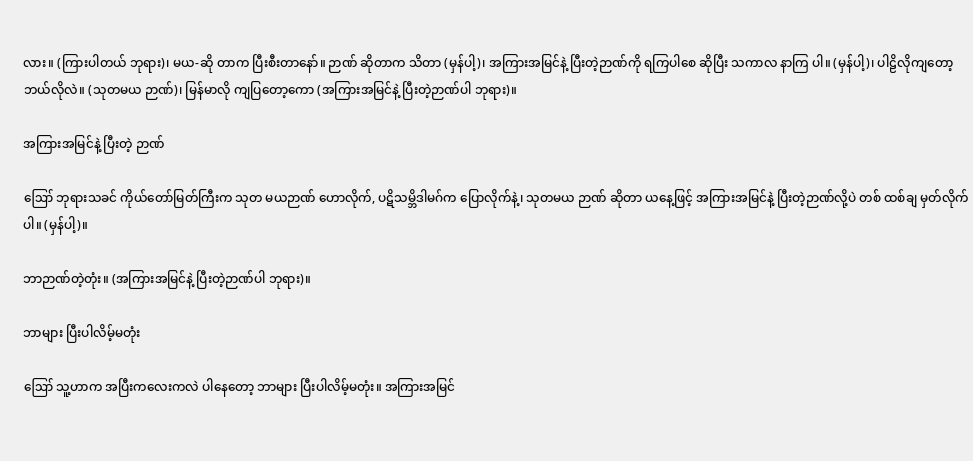လား။ (ကြားပါတယ် ဘုရား)၊ မယ-ဆို တာက ပြီးစီးတာနော်။ ဉာဏ် ဆိုတာက သိတာ (မှန်ပါ့)၊ အကြားအမြင်နဲ့ ပြီးတဲ့ဉာဏ်ကို ရကြပါစေ ဆိုပြီး သကာလ နာကြ ပါ။ (မှန်ပါ့)၊ ပါဠိလိုကျတော့ ဘယ်လိုလဲ။ (သုတမယ ဉာဏ်)၊ မြန်မာလို ကျပြတော့ကော (အကြားအမြင်နဲ့ ပြီးတဲ့ဉာဏ်ပါ ဘုရား)။

အကြားအမြင်နဲ့ ပြီးတဲ့ ဉာဏ်

ဪ ဘုရားသခင် ကိုယ်တော်မြတ်ကြီးက သုတ မယဉာဏ် ဟောလိုက်, ပဋိသမ္ဘိဒါမဂ်က ပြောလိုက်နဲ့၊ သုတမယ ဉာဏ် ဆိုတာ ယနေ့ဖြင့် အကြားအမြင်နဲ့ ပြီးတဲ့ဉာဏ်လို့ပဲ တစ် ထစ်ချ မှတ်လိုက်ပါ။ (မှန်ပါ့)။

ဘာဉာဏ်တဲ့တုံး။ (အကြားအမြင်နဲ့ ပြီးတဲ့ဉာဏ်ပါ ဘုရား)။

ဘာများ ပြီးပါလိမ့်မတုံး

ဪ သူ့ဟာက အပြီးကလေးကလဲ ပါနေတော့ ဘာများ ပြီးပါလိမ့်မတုံး။ အကြားအမြင်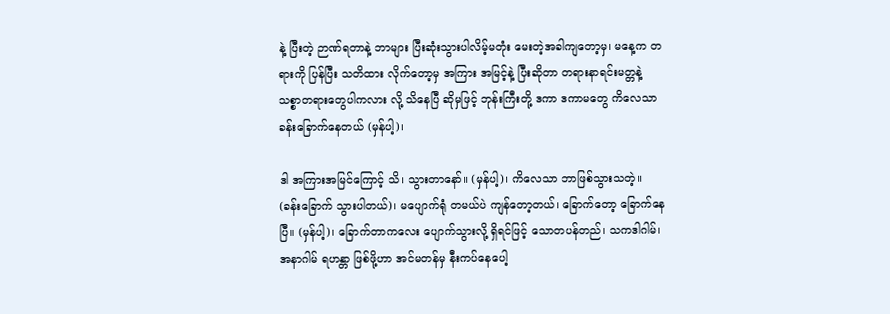နဲ့ ပြီးတဲ့ ဉာဏ်ရတာနဲ့ ဘာများ ပြီးဆုံးသွားပါလိမ့်မတုံး မေးတဲ့အခါကျတော့မှ၊ မနေ့က တရားကို ပြန်ပြီး သတိထား လိုက်တော့မှ အကြား အမြင့်နဲ့ ပြီးဆိုတာ တရားနာရင်းမတ္တနဲ့ သစ္စာတရားတွေပါကလား လို့ သိနေပြီ ဆိုမှဖြင့် ဘုန်းကြီးတို့ ဒကာ ဒကာမတွေ ကိလေသာ ခန်းခြောက်နေတယ် (မှန်ပါ့)၊

ဒါ အကြားအမြင်ကြောင့် သိ၊ သွားတာနော်။ (မှန်ပါ့)၊ ကိလေသာ ဘာဖြစ်သွားသတဲ့။ (ခန်းခြောက် သွားပါတယ်)၊ မပျောက်ရုံ တမယ်ပဲ ကျန်တော့တယ်၊ ခြောက်တော့ ခြောက်နေပြီ။ (မှန်ပါ့)၊ ခြောက်တာကလေး ပျောက်သွားလို့ ရှိရင်ဖြင့် သောတပန်တည်၊ သကဒါဂါမ်၊ အနာဂါမ် ရဟန္တာ ဖြစ်ဖို့ဟာ အင်မတန်မှ နီးကပ်နေပေါ့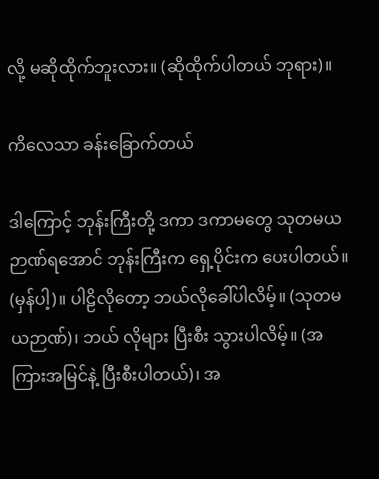လို့ မဆိုထိုက်ဘူးလား။ (ဆိုထိုက်ပါတယ် ဘုရား)။

ကိလေသာ ခန်းခြောက်တယ်

ဒါကြောင့် ဘုန်းကြီးတို့ ဒကာ ဒကာမတွေ သုတမယ ဉာဏ်ရအောင် ဘုန်းကြီးက ရှေ့ပိုင်းက ပေးပါတယ်။ (မှန်ပါ့)။ ပါဠိလိုတော့ ဘယ်လိုခေါ်ပါလိမ့်။ (သုတမယဉာဏ်)၊ ဘယ် လိုများ ပြီးစီး သွားပါလိမ့်။ (အကြားအမြင်နဲ့ ပြီးစီးပါတယ်)၊ အ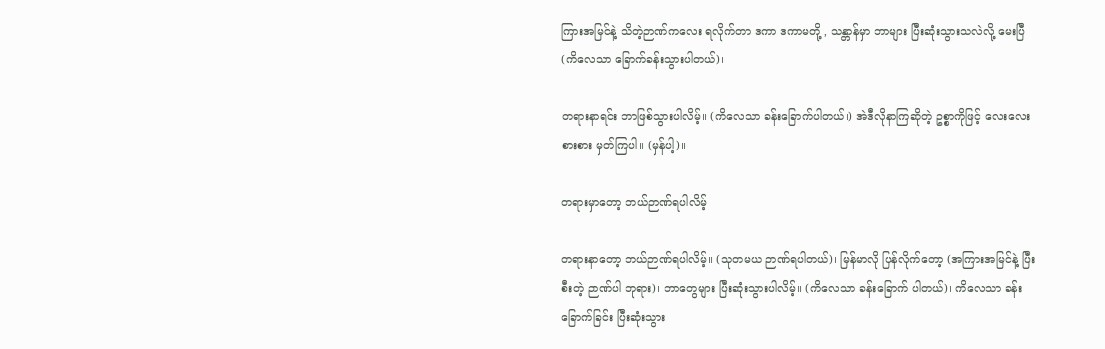ကြားအမြင်နဲ့ သိတဲ့ဉာဏ်ကလေး ရလိုက်တာ ဒကာ ဒကာမတို့ , သန္တာန်မှာ ဘာများ ပြီးဆုံးသွားသလဲလို့ မေးပြီ (ကိလေသာ ခြောက်ခန်းသွားပါတယ်)၊

တရားနာရင်း ဘာဖြစ်သွားပါလိမ့်။ (ကိလေသာ ခန်းခြောက်ပါတယ်၊) အဲဒီလိုနာကြဆိုတဲ့ ဥစ္စာကိုဖြင့် လေးလေးစားစား မှတ်ကြပါ။ (မှန်ပါ့)။

တရားမှာတော့ ဘယ်ဉာဏ်ရပါလိမ့်

တရားနာတော့ ဘယ်ဉာဏ်ရပါလိမ့်။ (သုတမယ ဉာဏ်ရပါတယ်)၊ မြန်မာလို ပြန်လိုက်တော့ (အကြားအမြင်နဲ့ ပြီးစီးတဲ့ ဉာဏ်ပါ ဘုရား)၊ ဘာတွေများ ပြီးဆုံးသွားပါလိမ့်။ (ကိလေသာ ခန်းခြောက် ပါတယ်)၊ ကိလေသာ ခန်းခြောက်ခြင်း ပြီးဆုံးသွား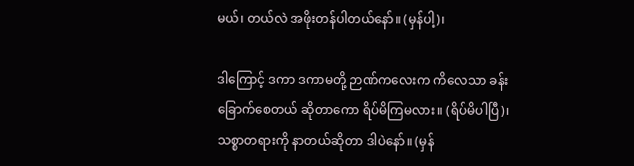မယ်၊ တယ်လဲ အဖိုးတန်ပါတယ်နော်။ (မှန်ပါ့)၊

ဒါကြောင့် ဒကာ ဒကာမတို့ ဉာဏ်ကလေးက ကိလေသာ ခန်းခြောက်စေတယ် ဆိုတာကော ရိပ်မိကြမလား။ (ရိပ်မိပါပြီ)၊ သစ္စာတရားကို နာတယ်ဆိုတာ ဒါပဲနော်။ (မှန်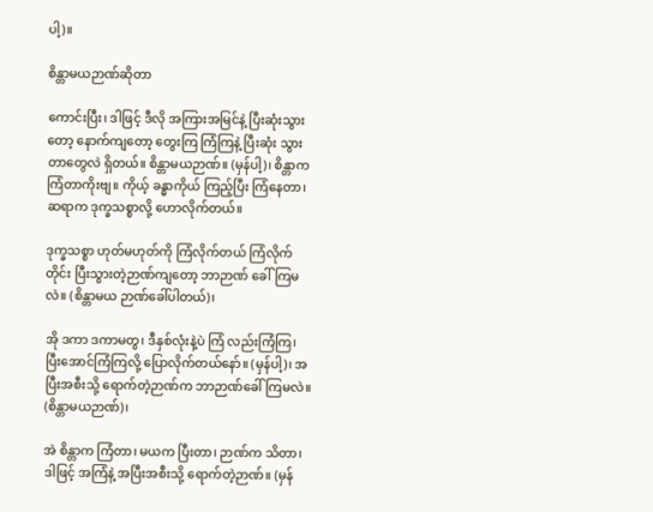ပါ့)။

စိန္တာမယဉာဏ်ဆိုတာ

ကောင်းပြီး၊ ဒါဖြင့် ဒီလို အကြားအမြင်နဲ့ ပြီးဆုံးသွားတော့ နောက်ကျတော့ တွေးကြ ကြံကြနဲ့ ပြီးဆုံး သွားတာတွေလဲ ရှိတယ်။ စိန္တာမယဉာဏ်။ (မှန်ပါ့)၊ စိန္တာက ကြံတာကိုးဗျ။ ကိုယ့် ခန္ဓာကိုယ် ကြည့်ပြီး ကြံနေတာ၊ ဆရာက ဒုက္ခသစ္စာလို့ ဟောလိုက်တယ်။

ဒုက္ခသစ္စာ ဟုတ်မဟုတ်ကို ကြံလိုက်တယ် ကြံလိုက်တိုင်း ပြီးသွားတဲ့ဉာဏ်ကျတော့ ဘာဉာဏ် ခေါ်ကြမလဲ။ (စိန္တာမယ ဉာဏ်ခေါ်ပါတယ်)၊

အို ဒကာ ဒကာမတွ၊ ဒီနှစ်လုံးနဲ့ပဲ ကြံ လည်းကြံကြ၊ ပြီးအောင်ကြံကြလို့ ပြောလိုက်တယ်နော်။ (မှန်ပါ့)၊ အပြီးအစီးသို့ ရောက်တဲ့ဉာဏ်က ဘာဉာဏ်ခေါ်ကြမလဲ။ (စိန္တာမယဉာဏ်)၊

အဲ စိန္တာက ကြံတာ၊ မယက ပြီးတာ၊ ဉာဏ်က သိတာ၊ ဒါဖြင့် အကြံနဲ့ အပြီးအစီးသို့ ရောက်တဲ့ဉာဏ်။ (မှန်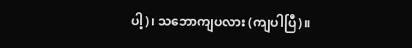ပါ့)၊ သဘောကျပလား (ကျပါပြီ)။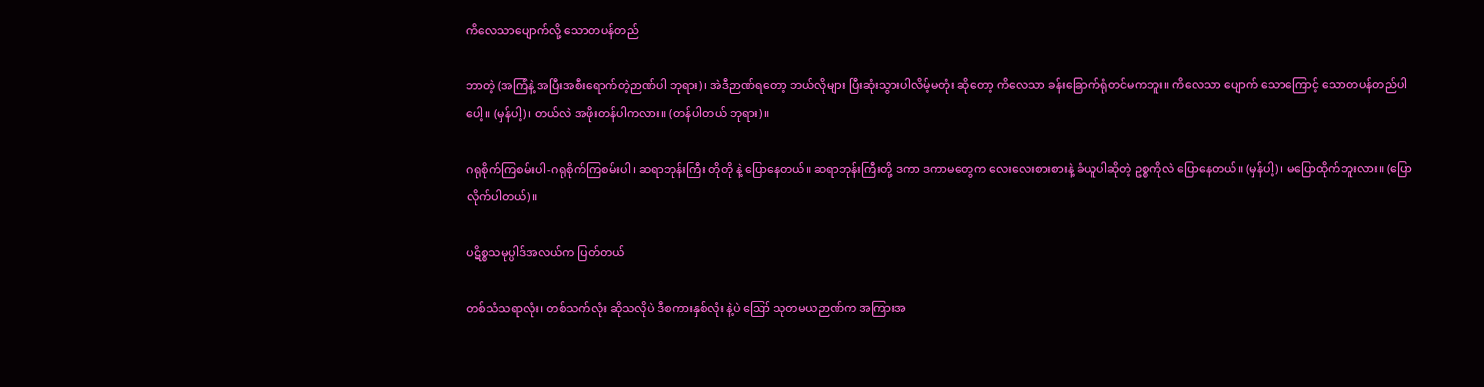ကိလေသာပျောက်လို့ သောတပန်တည်

ဘာတဲ့ (အကြံနဲ့ အပြီးအစီးရောက်တဲ့ဉာဏ်ပါ ဘုရား)၊ အဲဒီဉာဏ်ရတော့ ဘယ်လိုများ ပြီးဆုံးသွားပါလိမ့်မတုံး ဆိုတော့ ကိလေသာ ခန်းခြောက်ရုံတင်မကဘူး။ ကိလေသာ ပျောက် သောကြောင့် သောတပန်တည်ပါပေါ့။ (မှန်ပါ့)၊ တယ်လဲ အဖိုးတန်ပါကလား။ (တန်ပါတယ် ဘုရား)။

ဂရုစိုက်ကြစမ်းပါ-ဂရုစိုက်ကြစမ်းပါ၊ ဆရာဘုန်းကြီး တိုတို နဲ့ ပြောနေတယ်။ ဆရာဘုန်းကြီးတို့ ဒကာ ဒကာမတွေက လေးလေးစားစားနဲ့ ခံယူပါဆိုတဲ့ ဥစ္စကိုလဲ ပြောနေတယ်။ (မှန်ပါ့)၊ မပြောထိုက်ဘူးလား။ (ပြောလိုက်ပါတယ်)။

ပဋိစ္စသမုပ္ပါဒ်အလယ်က ပြတ်တယ်

တစ်သံသရာလုံး၊ တစ်သက်လုံး ဆိုသလိုပဲ ဒီစကားနှစ်လုံး နဲ့ပဲ ဪ သုတမယဉာဏ်က အကြားအ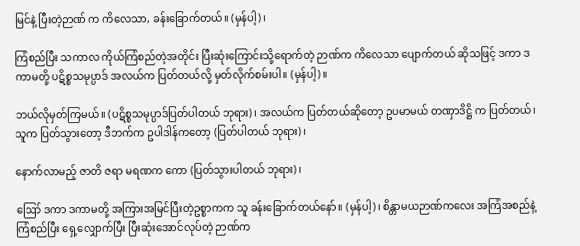မြင်နဲ့ ပြီးတဲ့ဉာဏ် က ကိလေသာ, ခန်းခြောက်တယ်။ (မှန်ပါ့)၊

ကြံစည်ပြီး သကာလ ကိုယ်ကြံစည်တဲ့အတိုင်း ပြီးဆုံးကြောင်းသို့ရောက်တဲ့ ဉာဏ်က ကိလေသာ ပျောက်တယ် ဆိုသဖြင့် ဒကာ ဒကာမတို့ ပဋိစ္စသမုပ္ပာဒ် အလယ်က ပြတ်တယ်လို့ မှတ်လိုက်စမ်းပါ။ (မှန်ပါ့)။

ဘယ်လိုမှတ်ကြမယ်။ (ပဋိစ္စသမုပ္ပာဒ်ပြတ်ပါတယ် ဘုရား)၊ အလယ်က ပြတ်တယ်ဆိုတော့ ဥပမာမယ် တဏှာဒိဋ္ဌိ က ပြတ်တယ်၊ သူက ပြတ်သွားတော့ ဒီဘက်က ဥပါဒါန်ကတော့ (ပြတ်ပါတယ် ဘုရား)၊

နောက်လာမည့် ဇာတိ ဇရာ မရဏက ကော (ပြတ်သွားပါတယ် ဘုရား)၊

ဪ ဒကာ ဒကာမတို့ အကြားအမြင်ပြီးတဲ့ဥစ္စာကက သူ ခန်းခြောက်တယ်နော်။ (မှန်ပါ့)၊ စိန္တာမယဉာဏ်ကလေး အကြံအစည်နဲ့ ကြံစည်ပြီး ရှေ့လျှောက်ပြီး ပြီးဆုံးအောင်လုပ်တဲ့ ဉာဏ်က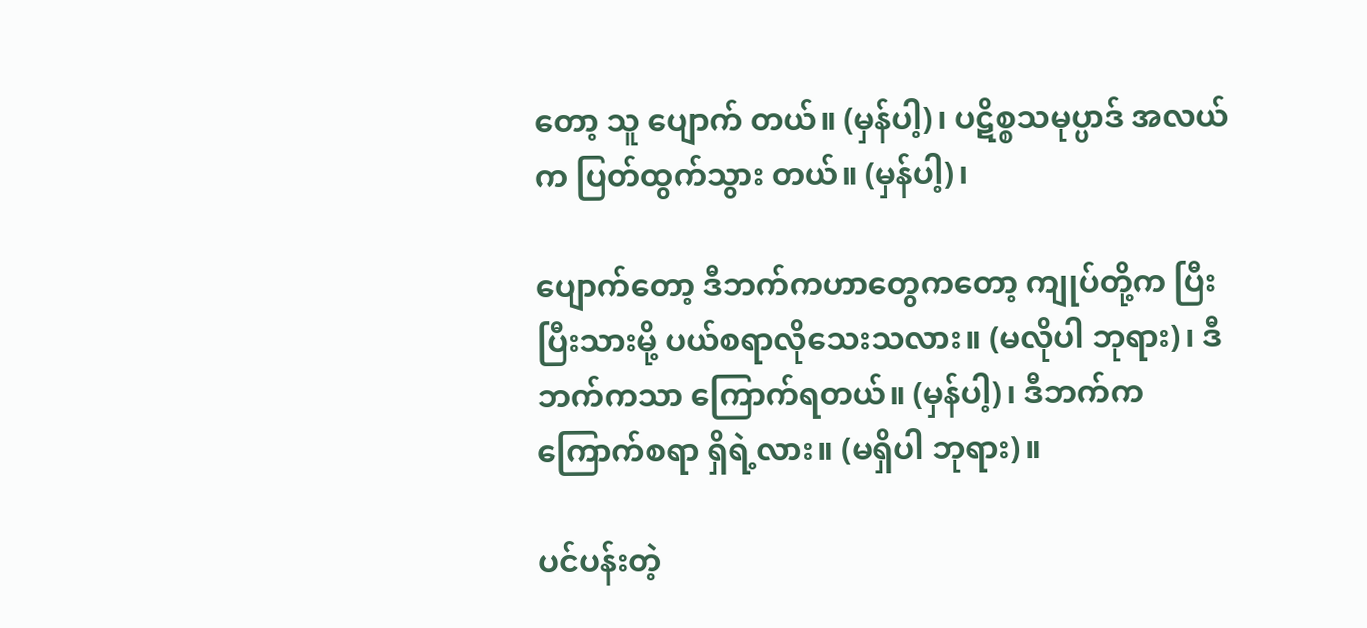တော့ သူ ပျောက် တယ်။ (မှန်ပါ့)၊ ပဋိစ္စသမုပ္ပာဒ် အလယ်က ပြတ်ထွက်သွား တယ်။ (မှန်ပါ့)၊

ပျောက်တော့ ဒီဘက်ကဟာတွေကတော့ ကျုပ်တို့က ပြီးပြီးသားမို့ ပယ်စရာလိုသေးသလား။ (မလိုပါ ဘုရား)၊ ဒီဘက်ကသာ ကြောက်ရတယ်။ (မှန်ပါ့)၊ ဒီဘက်က ကြောက်စရာ ရှိရဲ့လား။ (မရှိပါ ဘုရား)။

ပင်ပန်းတဲ့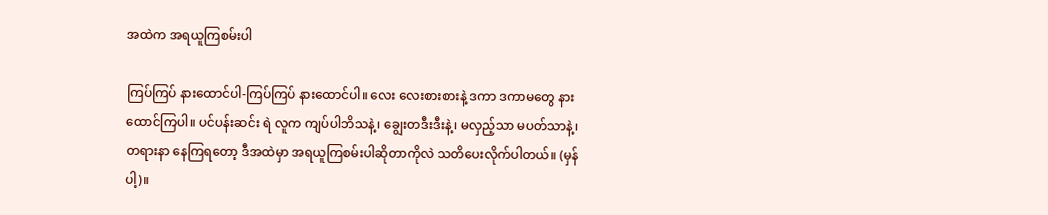အထဲက အရယူကြစမ်းပါ

ကြပ်ကြပ် နားထောင်ပါ-ကြပ်ကြပ် နားထောင်ပါ။ လေး လေးစားစားနဲ့ ဒကာ ဒကာမတွေ နားထောင်ကြပါ။ ပင်ပန်းဆင်း ရဲ လူက ကျပ်ပါဘိသနဲ့၊ ချွေးတဒီးဒီးနဲ့၊ မလှည့်သာ မပတ်သာနဲ့၊ တရားနာ နေကြရတော့ ဒီအထဲမှာ အရယူကြစမ်းပါဆိုတာကိုလဲ သတိပေးလိုက်ပါတယ်။ (မှန်ပါ့)။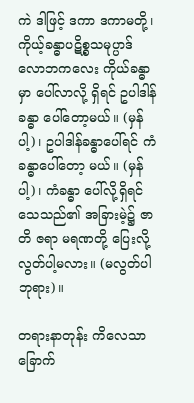ကဲ ဒါဖြင့် ဒကာ ဒကာမတို့၊ ကိုယ့်ခန္ဓာပဋိစ္စသမုပ္ပာဒ် လောဘကလေး ကိုယ်ခန္ဓာမှာ ပေါ်လာလို့ ရှိရင် ဥပါဒါန်ခန္ဓာ ပေါ်တော့မယ်။ (မှန်ပါ့)၊ ဥပါဒါန်ခန္ဓာပေါ်ရင် ကံခန္ဓာပေါ်တော့ မယ်။ (မှန်ပါ့)၊ ကံခန္ဓာ ပေါ်လို့ရှိရင် သေသည်၏ အခြားမဲ့၌ ဇာတိ ဇရာ မရဏတို့ ပြေးလို့ လွတ်ပါ့မလား။ (မလွတ်ပါ ဘုရား)။

တရားနာတုန်း ကိလေသာခြောက်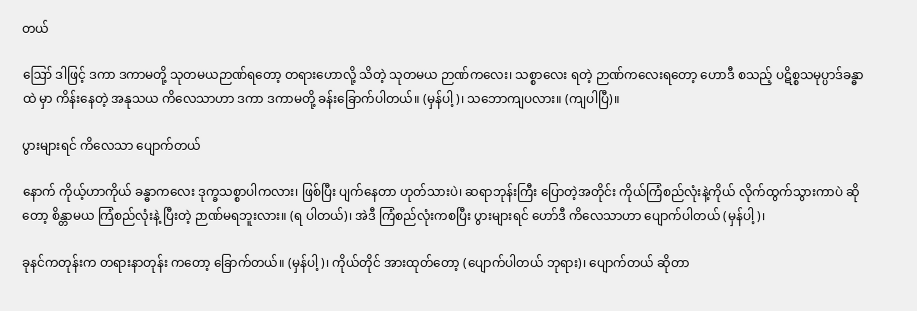တယ်

ဪ ဒါဖြင့် ဒကာ ဒကာမတို့ သုတမယဉာဏ်ရတော့ တရားဟောလို့ သိတဲ့ သုတမယ ဉာဏ်ကလေး၊ သစ္စာလေး ရတဲ့ ဉာဏ်ကလေးရတော့ ဟောဒီ စသည့် ပဋိစ္စသမုပ္ပာဒ်ခန္ဓာထဲ မှာ ကိန်းနေတဲ့ အနုသယ ကိလေသာဟာ ဒကာ ဒကာမတို့ ခန်းခြောက်ပါတယ်။ (မှန်ပါ့)၊ သဘောကျပလား။ (ကျပါပြီ)။

ပွားများရင် ကိလေသာ ပျောက်တယ်

နောက် ကိုယ့်ဟာကိုယ် ခန္ဓာကလေး ဒုက္ခသစ္စာပါကလား၊ ဖြစ်ပြီး ပျက်နေတာ ဟုတ်သားပဲ၊ ဆရာဘုန်းကြီး ပြောတဲ့အတိုင်း ကိုယ်ကြံစည်လုံးနဲ့ကိုယ် လိုက်ထွက်သွားကာပဲ ဆိုတော့ စိန္တာမယ ကြံစည်လုံးနဲ့ ပြီးတဲ့ ဉာဏ်မရဘူးလား။ (ရ ပါတယ်)၊ အဲဒီ ကြံစည်လုံးကစပြီး ပွားများရင် ဟော်ဒီ ကိလေသာဟာ ပျောက်ပါတယ် (မှန်ပါ့)၊

ခုနင်ကတုန်းက တရားနာတုန်း ကတော့ ခြောက်တယ်။ (မှန်ပါ့)၊ ကိုယ်တိုင် အားထုတ်တော့ (ပျောက်ပါတယ် ဘုရား)၊ ပျောက်တယ် ဆိုတာ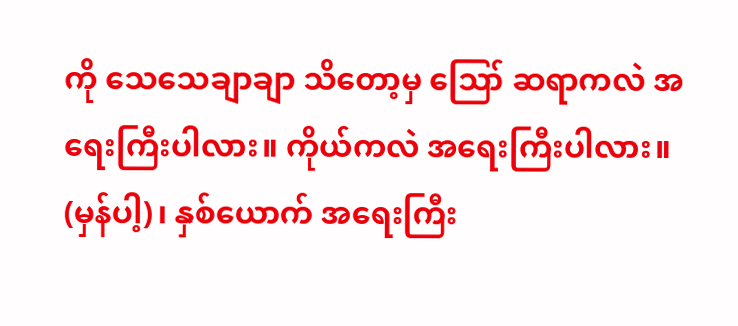ကို သေသေချာချာ သိတော့မှ ဪ ဆရာကလဲ အရေးကြီးပါလား။ ကိုယ်ကလဲ အရေးကြီးပါလား။ (မှန်ပါ့)၊ နှစ်ယောက် အရေးကြီး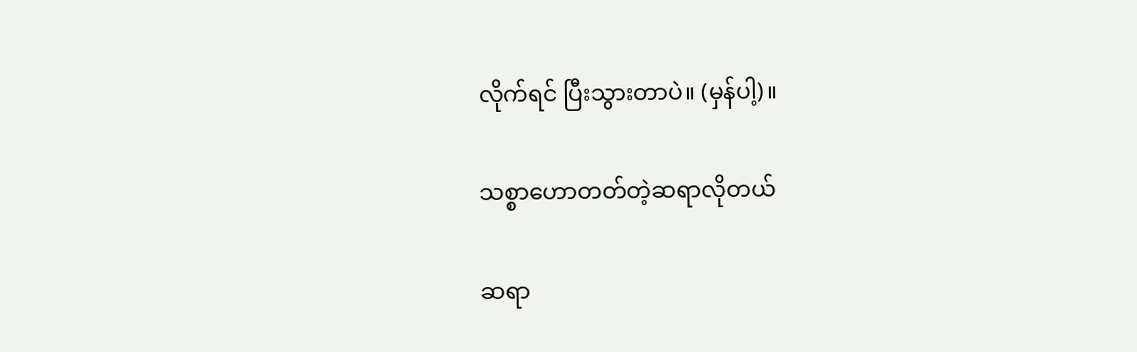လိုက်ရင် ပြီးသွားတာပဲ။ (မှန်ပါ့)။

သစ္စာဟောတတ်တဲ့ဆရာလိုတယ်

ဆရာ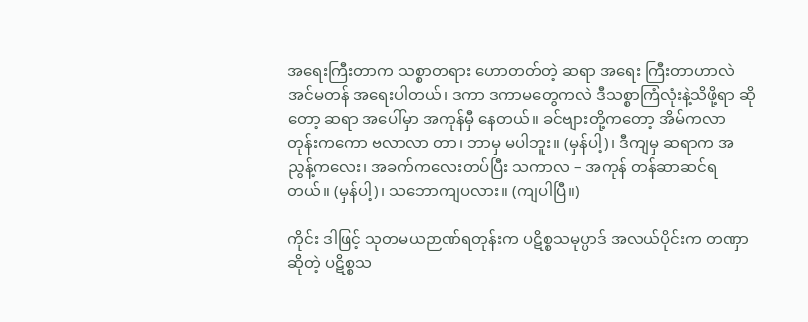အရေးကြီးတာက သစ္စာတရား ဟောတတ်တဲ့ ဆရာ အရေး ကြီးတာဟာလဲ အင်မတန် အရေးပါတယ်၊ ဒကာ ဒကာမတွေကလဲ ဒီသစ္စာကြံလုံးနဲ့သိဖို့ရာ ဆိုတော့ ဆရာ အပေါ်မှာ အကုန်မှီ နေတယ်။ ခင်ဗျားတို့ကတော့ အိမ်ကလာ တုန်းကကော ဗလာလာ တာ၊ ဘာမှ မပါဘူး။ (မှန်ပါ့)၊ ဒီကျမှ ဆရာက အညွန့်ကလေး၊ အခက်ကလေးတပ်ပြီး သကာလ – အကုန် တန်ဆာဆင်ရတယ်။ (မှန်ပါ့)၊ သဘောကျပလား။ (ကျပါပြီ။)

ကိုင်း ဒါဖြင့် သုတမယဉာဏ်ရတုန်းက ပဋိစ္စသမုပ္ပာဒ် အလယ်ပိုင်းက တဏှာဆိုတဲ့ ပဋိစ္စသ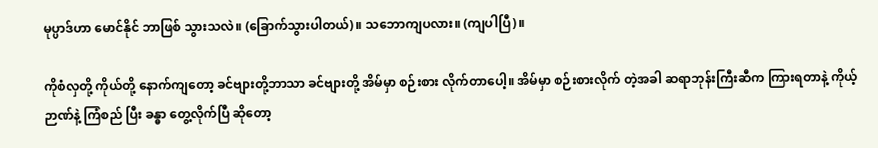မုပ္ပာဒ်ဟာ မောင်နိုင် ဘာဖြစ် သွားသလဲ။ (ခြောက်သွားပါတယ်)။ သဘောကျပလား။ (ကျပါပြီ)။

ကိုစံလှတို့ ကိုယ်တို့ နောက်ကျတော့ ခင်ဗျားတို့ဘာသာ ခင်ဗျားတို့ အိမ်မှာ စဉ်းစား လိုက်တာပေါ့။ အိမ်မှာ စဉ်းစားလိုက် တဲ့အခါ ဆရာဘုန်းကြီးဆီက ကြားရတာနဲ့ ကိုယ့်ဉာဏ်နဲ့ ကြံစည် ပြီး ခန္ဓာ တွေ့လိုက်ပြီ ဆိုတော့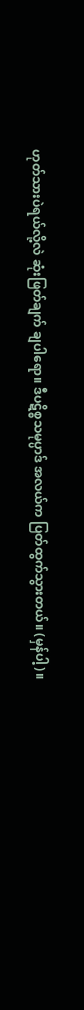ဟုတ်သားပဲရယ်လို့လဲ ဆုံးဖြတ်ချက် ချပါရော။ ဒီပဋိစ္စသမုပ္ပာဒ် အလယ်က ပြတ်ထွက်သွားတယ်။ (မှန်ပါ့)။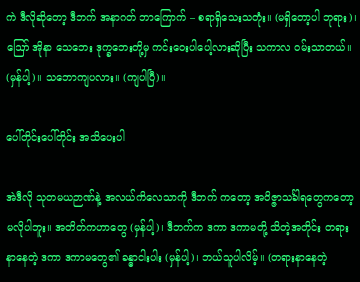ကဲ ဒီလိုဆိုတော့ ဒီဘက် အနာဂတ် ဘာကြောက် – စရာရှိသေးသတုံး။ (မရှိတော့ပါ ဘုရား)၊ ဪ အိုနာ သေဘေး ဒုက္ခဘေးတို့မှ ကင်းဝေးပါပေါ့လားဆိုပြီး သကာလ ဝမ်းသာတယ်။ (မှန်ပါ့)။ သဘောကျပလား။ (ကျပါပြီ)။

ပေါ်တိုင်းပေါ်တိုင်း အသိပေးပါ

အဲဒီလို သုတမယဉာဏ်နဲ့ အလယ်ကိလေသာကို ဒီဘက် ကတော့ အဝိဇ္ဇာသင်္ခါရတွေကတော့ မလိုပါဘူး။ အတိတ်ကဟာတွေ (မှန်ပါ့)၊ ဒီဘက်က ဒကာ ဒကာမတို့ သိတဲ့အတိုင်း တရားနာနေတဲ့ ဒကာ ဒကာမတွေ၏ ခန္ဓာငါးပါး (မှန်ပါ့)၊ ဘယ်သူပါလိမ့်။ (တရားနာနေတဲ့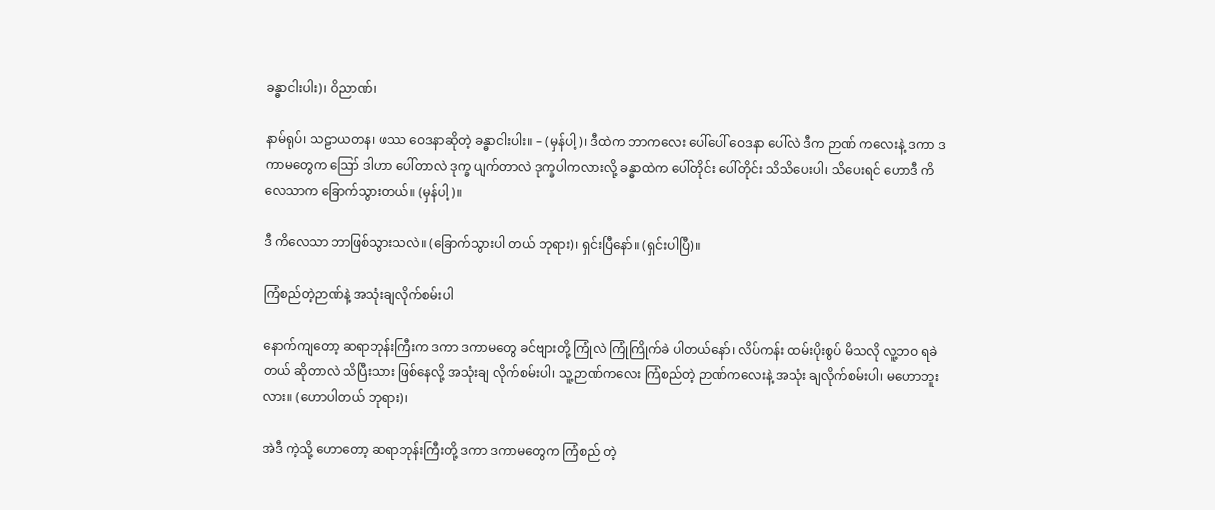ခန္ဓာငါးပါး)၊ ဝိညာဏ်၊

နာမ်ရုပ်၊ သဠာယတန၊ ဖဿ ဝေဒနာဆိုတဲ့ ခန္ဓာငါးပါး။ – (မှန်ပါ့)၊ ဒီထဲက ဘာကလေး ပေါ်ပေါ် ဝေဒနာ ပေါ်လဲ ဒီက ဉာဏ် ကလေးနဲ့ ဒကာ ဒကာမတွေက ဪ ဒါဟာ ပေါ်တာလဲ ဒုက္ခ ပျက်တာလဲ ဒုက္ခပါကလားလို့ ခန္ဓာထဲက ပေါ်တိုင်း ပေါ်တိုင်း သိသိပေးပါ၊ သိပေးရင် ဟောဒီ ကိလေသာက ခြောက်သွားတယ်။ (မှန်ပါ့)။

ဒီ ကိလေသာ ဘာဖြစ်သွားသလဲ။ (ခြောက်သွားပါ တယ် ဘုရား)၊ ရှင်းပြီနော်။ (ရှင်းပါပြီ)။

ကြံစည်တဲ့ဉာဏ်နဲ့ အသုံးချလိုက်စမ်းပါ

နောက်ကျတော့ ဆရာဘုန်းကြီးက ဒကာ ဒကာမတွေ ခင်ဗျားတို့ ကြုံလဲ ကြုံကြိုက်ခဲ ပါတယ်နော်၊ လိပ်ကန်း ထမ်းပိုးစွပ် မိသလို လူ့ဘဝ ရခဲတယ် ဆိုတာလဲ သိပြီးသား ဖြစ်နေလို့ အသုံးချ လိုက်စမ်းပါ၊ သူ့ဉာဏ်ကလေး ကြံစည်တဲ့ ဉာဏ်ကလေးနဲ့ အသုံး ချလိုက်စမ်းပါ၊ မဟောဘူးလား။ (ဟောပါတယ် ဘုရား)၊

အဲဒီ ကဲ့သို့ ဟောတော့ ဆရာဘုန်းကြီးတို့ ဒကာ ဒကာမတွေက ကြံစည် တဲ့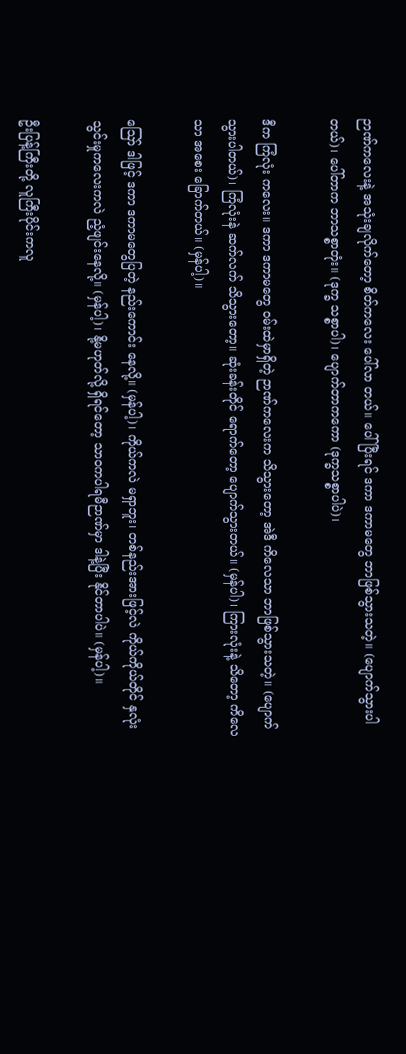ဉာဏ်ကလေးနဲ့ အသုံးချလိုက်တော့ စိတ်ကလေး ပေါ်လာ တယ်။ ပေါ်ပြီးရင် ဒကာ ဒကာမတွေ ဘာဖြစ်သွားသတဲ့။ (ပျောက်သွားပါတယ်)၊ ပေါ်တာက ဘာသစ္စာတုံး။ (ဒုက္ခ သစ္စာပါ)၊ ပျောက်တာကကော (ဒုက္ခသစ္စာပါပဲ)၊

ဒီက ကြံလုံး ကလေး။ ဒကာ ဒကာမတွေ ဝမ်းထဲမှာရှိတဲ့ ဉာဏ်ကလေးက သိသွားတော့ အဲဒီ ကိလေသာ ဘာဖြစ်သွားသတဲ့။ (ပျောက် သွားပါတယ်)၊ ကြံလုံးနဲ ဆက်လက် သိသွားတော့။ ဆုံးခန်းတိုင် ရောက်တော့ ပျောက်သွားတယ်။ (မှန်ပါ)၊ ကြားလုံးနဲ့ သိတော့ ကိလေသာ အစေး ခြောက်တယ်။ (မှန်ပါ့)။

ဪ ဒါဖြင့် ဒကာ ဒကာမတွေပြတဲ့ နည်းကောင်း နေလို့။ (မှန်ပါ့)၊ ကိုယ်ကလဲ မရှာဘူး၊ တစ်နည်းအားဖြင့်လဲ ကိုယ်ကိုယ်တိုင် နှလုံးသွင်းမှုကလေးကလဲ ညံ့ဖျင်းနေလို့။ (မှန်ပါ့)၊ နို့မဟုတ်လို့ ရှိရင်တော့ သာဝကပါရမီဉာဏ်မှာ ဒါနဲ့ပြီး နိုင်တာပါပဲ။ (မှန်ပါ့)။

ဦးပြန့်ကြီးတို့ လူကြီးပိုင်းကလူ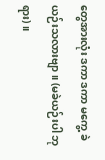တွေအားလုံး ဒကာ ဒကာ မကွေ့ ခဲယဉ်းသလားဗျာ။ (မခဲယဉ်းပါ ဘုရား)။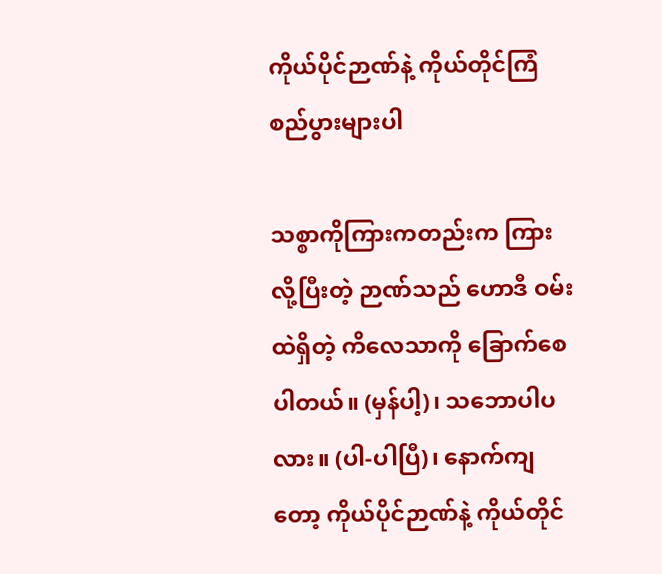ကိုယ်ပိုင်ဉာဏ်နဲ့ ကိုယ်တိုင်ကြံစည်ပွားများပါ

သစ္စာကိုကြားကတည်းက ကြားလို့ပြီးတဲ့ ဉာဏ်သည် ဟောဒီ ဝမ်းထဲရှိတဲ့ ကိလေသာကို ခြောက်စေပါတယ်။ (မှန်ပါ့)၊ သဘောပါပလား။ (ပါ-ပါပြီ)၊ နောက်ကျတော့ ကိုယ်ပိုင်ဉာဏ်နဲ့ ကိုယ်တိုင်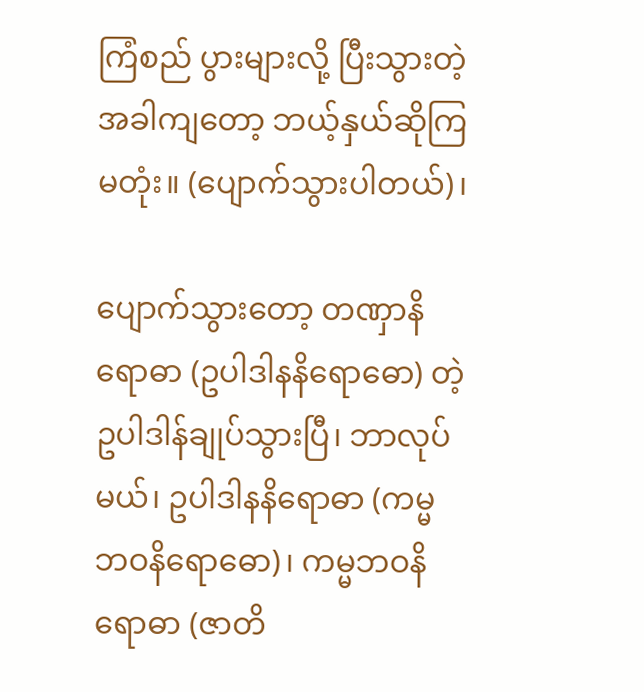ကြံစည် ပွားများလို့ ပြီးသွားတဲ့အခါကျတော့ ဘယ့်နှယ်ဆိုကြမတုံး။ (ပျောက်သွားပါတယ်)၊

ပျောက်သွားတော့ တဏှာနိရောဓာ (ဥပါဒါနနိရောဓော) တဲ့ ဥပါဒါန်ချုပ်သွားပြီ၊ ဘာလုပ်မယ်၊ ဥပါဒါနနိရောဓာ (ကမ္မဘဝနိရောဓော)၊ ကမ္မဘဝနိရောဓာ (ဇာတိ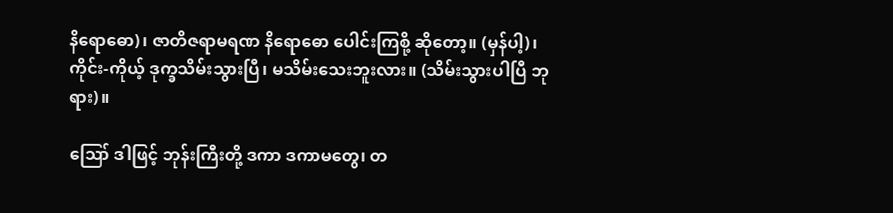နိရောဓော)၊ ဇာတိဇရာမရဏ နိရောဓော ပေါင်းကြစို့ ဆိုတော့။ (မှန်ပါ့)၊ ကိုင်း-ကိုယ့် ဒုက္ခသိမ်းသွားပြီ၊ မသိမ်းသေးဘူးလား။ (သိမ်းသွားပါပြီ ဘုရား)။

ဪ ဒါဖြင့် ဘုန်းကြီးတို့ ဒကာ ဒကာမတွေ၊ တ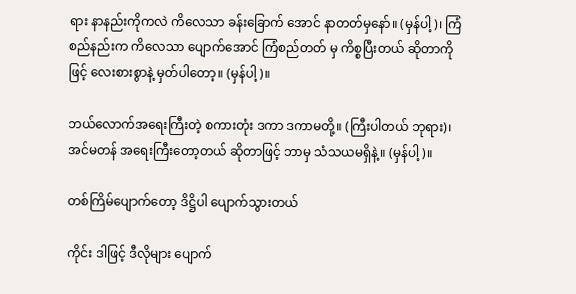ရား နာနည်းကိုကလဲ ကိလေသာ ခန်းခြောက် အောင် နာတတ်မှနော်။ (မှန်ပါ့)၊ ကြံစည်နည်းက ကိလေသာ ပျောက်အောင် ကြံစည်တတ် မှ ကိစ္စပြီးတယ် ဆိုတာကိုဖြင့် လေးစားစွာနဲ့ မှတ်ပါတော့။ (မှန်ပါ့)။

ဘယ်လောက်အရေးကြီးတဲ့ စကားတုံး ဒကာ ဒကာမတို့။ (ကြီးပါတယ် ဘုရား)၊ အင်မတန် အရေးကြီးတော့တယ် ဆိုတာဖြင့် ဘာမှ သံသယမရှိနဲ့။ (မှန်ပါ့)။

တစ်ကြိမ်ပျောက်တော့ ဒိဋ္ဌိပါ ပျောက်သွားတယ်

ကိုင်း ဒါဖြင့် ဒီလိုများ ပျောက်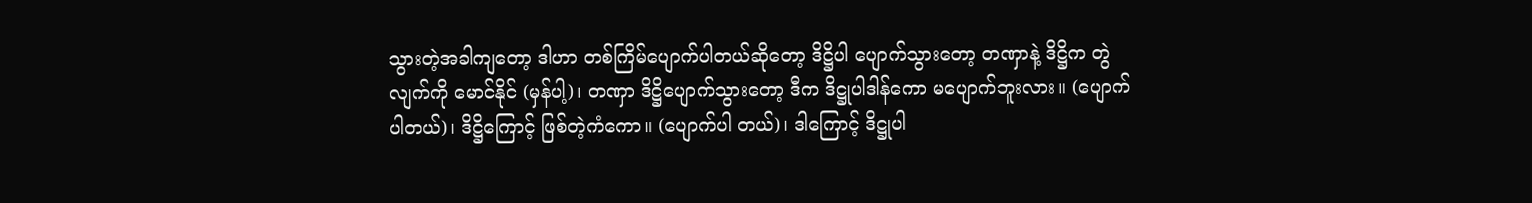သွားတဲ့အခါကျတော့ ဒါဟာ တစ်ကြိမ်ပျောက်ပါတယ်ဆိုတော့ ဒိဋ္ဌိပါ ပျောက်သွားတော့ တဏှာနဲ့ ဒိဋ္ဌိက တွဲလျက်ကို မောင်နိုင် (မှန်ပါ့)၊ တဏှာ ဒိဋ္ဌိပျောက်သွားတော့ ဒီက ဒိဋ္ဌုပါဒါန်ကော မပျောက်ဘူးလား။ (ပျောက်ပါတယ်)၊ ဒိဋ္ဌိကြောင့် ဖြစ်တဲ့ကံကော။ (ပျောက်ပါ တယ်)၊ ဒါကြောင့် ဒိဋ္ဌုပါ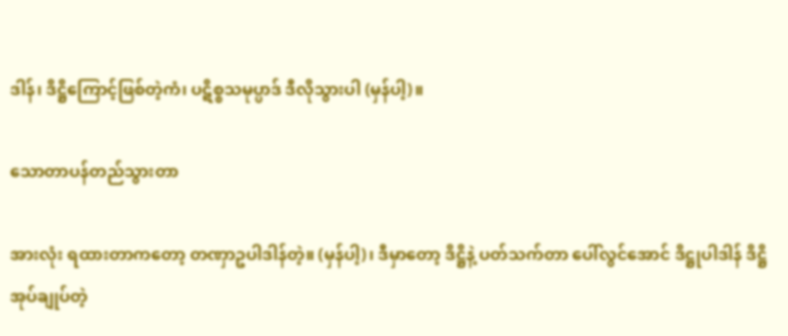ဒါန်၊ ဒိဋ္ဌိကြောင့်ဖြစ်တဲ့ကံ၊ ပဋိစ္စသမုပ္ပာဒ် ဒီလိုသွားပါ (မှန်ပါ့)။

သောတာပန်တည်သွားတာ

အားလုံး ရထားတာကတော့ တဏှာဥပါဒါန်တဲ့။ (မှန်ပါ့)၊ ဒီမှာတော့ ဒိဋ္ဌိနဲ့ ပတ်သက်တာ ပေါ်လွင်အောင် ဒိဋ္ဌုပါဒါန် ဒိဋ္ဌိအုပ်ချုပ်တဲ့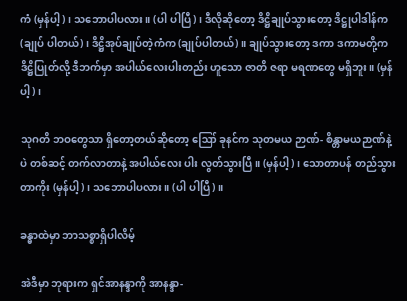ကံ (မှန်ပါ့)၊ သဘောပါပလား။ (ပါ ပါပြီ)၊ ဒီလိုဆိုတော့ ဒိဋ္ဌိချုပ်သွားတော့ ဒိဋ္ဌုပါဒါန်က (ချုပ် ပါတယ်)၊ ဒိဋ္ဌိအုပ်ချုပ်တဲ့ကံက (ချုပ်ပါတယ်)။ ချုပ်သွားတော့ ဒကာ ဒကာမတို့က ဒိဋ္ဌိပြုတ်လို့ ဒီဘက်မှာ အပါယ်လေးပါးတည်း ဟူသော ဇာတိ ဇရာ မရဏတွေ မရှိဘူး။ (မှန်ပါ့)၊

သုဂတိ ဘဝတွေသာ ရှိတော့တယ်ဆိုတော့ ဪ ခုနင်က သုတမယ ဉာဏ်- စိန္တာမယဉာဏ်နဲ့ပဲ တစ်ဆင့် တက်လာတာနဲ့ အပါယ်လေး ပါး လွတ်သွားပြီ။ (မှန်ပါ့)၊ သောတာပန် တည်သွားတာကိုး (မှန်ပါ့)၊ သဘောပါပလား။ (ပါ ပါပြီ)။

ခန္ဓာထဲမှာ ဘာသစ္စာရှိပါလိမ့်

အဲဒီမှာ ဘုရားက ရှင်အာနန္ဒာကို အာနန္ဒာ-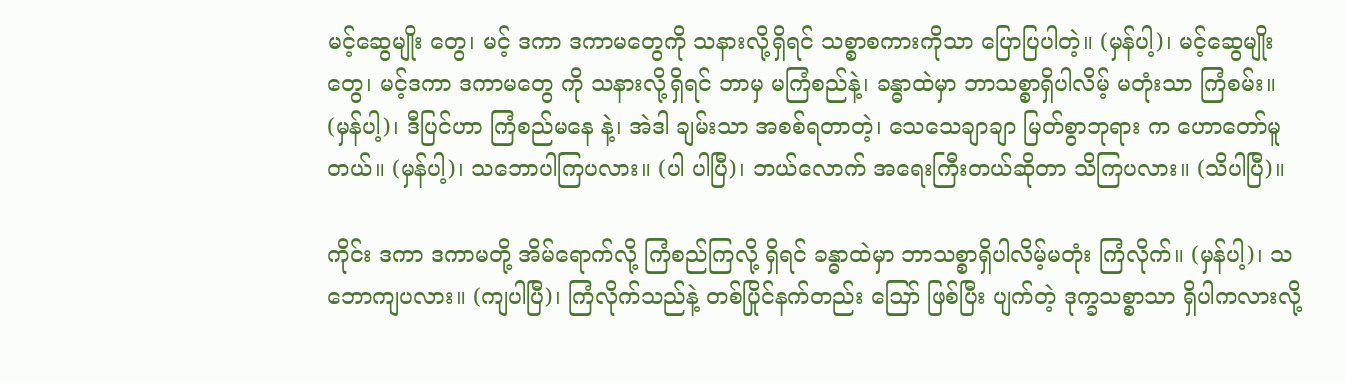မင့်ဆွေမျိုး တွေ၊ မင့် ဒကာ ဒကာမတွေကို သနားလို့ရှိရင် သစ္စာစကားကိုသာ ပြောပြပါတဲ့။ (မှန်ပါ့)၊ မင့်ဆွေမျိုးတွေ၊ မင့်ဒကာ ဒကာမတွေ ကို သနားလို့ရှိရင် ဘာမှ မကြံစည်နဲ့၊ ခန္ဓာထဲမှာ ဘာသစ္စာရှိပါလိမ့် မတုံးသာ ကြံစမ်း။ (မှန်ပါ့)၊ ဒီပြင်ဟာ ကြံစည်မနေ နဲ့၊ အဲဒါ ချမ်းသာ အစစ်ရတာတဲ့၊ သေသေချာချာ မြတ်စွာဘုရား က ဟောတော်မူတယ်။ (မှန်ပါ့)၊ သဘောပါကြပလား။ (ပါ ပါပြီ)၊ ဘယ်လောက် အရေးကြီးတယ်ဆိုတာ သိကြပလား။ (သိပါပြီ)။

ကိုင်း ဒကာ ဒကာမတို့ အိမ်ရောက်လို့ ကြံစည်ကြလို့ ရှိရင် ခန္ဓာထဲမှာ ဘာသစ္စာရှိပါလိမ့်မတုံး ကြံလိုက်။ (မှန်ပါ့)၊ သဘောကျပလား။ (ကျပါပြီ)၊ ကြံလိုက်သည်နဲ့ တစ်ပြိုင်နက်တည်း ဪ ဖြစ်ပြီး ပျက်တဲ့ ဒုက္ခသစ္စာသာ ရှိပါကလားလို့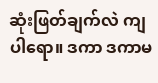ဆုံးဖြတ်ချက်လဲ ကျပါရော။ ဒကာ ဒကာမ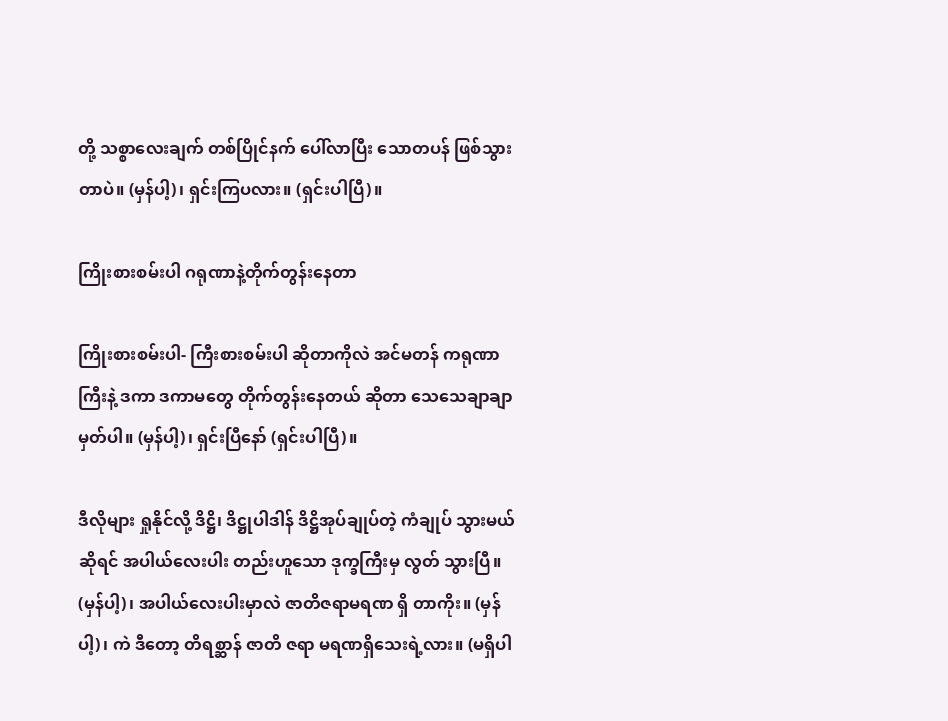တို့ သစ္စာလေးချက် တစ်ပြိုင်နက် ပေါ်လာပြီး သောတပန် ဖြစ်သွားတာပဲ။ (မှန်ပါ့)၊ ရှင်းကြပလား။ (ရှင်းပါပြီ)။

ကြိုးစားစမ်းပါ ဂရုဏာနဲ့တိုက်တွန်းနေတာ

ကြိုးစားစမ်းပါ- ကြီးစားစမ်းပါ ဆိုတာကိုလဲ အင်မတန် ကရုဏာကြီးနဲ့ ဒကာ ဒကာမတွေ တိုက်တွန်းနေတယ် ဆိုတာ သေသေချာချာ မှတ်ပါ။ (မှန်ပါ့)၊ ရှင်းပြီနော် (ရှင်းပါပြီ)။

ဒီလိုများ ရှုနိုင်လို့ ဒိဋ္ဌိ၊ ဒိဋ္ဌုပါဒါန် ဒိဋ္ဌိအုပ်ချုပ်တဲ့ ကံချုပ် သွားမယ်ဆိုရင် အပါယ်လေးပါး တည်းဟူသော ဒုက္ခကြီးမှ လွတ် သွားပြီ။ (မှန်ပါ့)၊ အပါယ်လေးပါးမှာလဲ ဇာတိဇရာမရဏ ရှိ တာကိုး။ (မှန်ပါ့)၊ ကဲ ဒီတော့ တိရစ္ဆာန် ဇာတိ ဇရာ မရဏရှိသေးရဲ့လား။ (မရှိပါ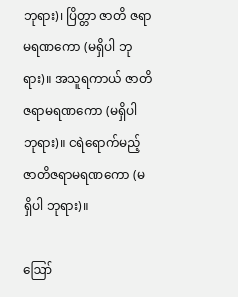ဘုရား)၊ ပြိတ္တာ ဇာတိ ဇရာမရဏကော (မရှိပါ ဘုရား)။ အသူရကာယ် ဇာတိဇရာမရဏကော (မရှိပါ ဘုရား)။ ငရဲရောက်မည့် ဇာတိဇရာမရဏကော (မရှိပါ ဘုရား)။

ဪ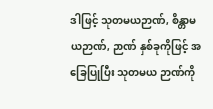ဒါဖြင့် သုတမယဉာဏ်, စိန္တာမယဉာဏ်, ဉာဏ် နှစ်ခုကိုဖြင့် အခြေပြုပြီး သုတမယ ဉာဏ်ကို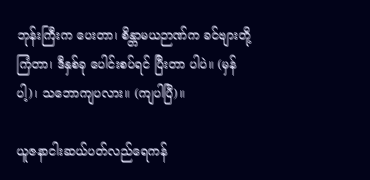ဘုန်းကြီးက ပေးတာ၊ စိန္တာမယဉာဏ်က ခင်ဗျားတို့ ကြံတာ၊ ဒီနှစ်ခု ပေါင်းစပ်ရင် ပြီးတာ ပါပဲ။ (မှန်ပါ့)၊ သဘောကျပလား။ (ကျပါပြီ)။

ယူဇနာငါးဆယ်ပတ်လည်ရေကန်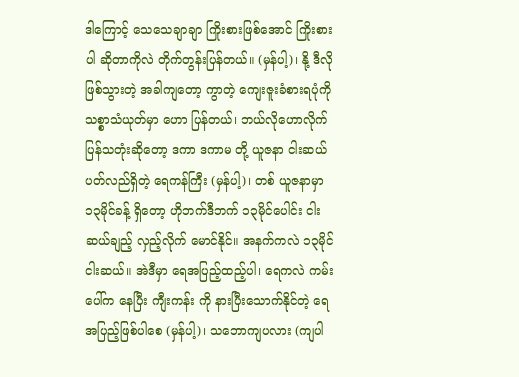ဒါကြောင့် သေသေချာချာ ကြိုးစားဖြစ်အောင် ကြိုးစားပါ ဆိုတာကိုလဲ တိုက်တွန်းပြန်တယ်။ (မှန်ပါ့)၊ နို့ ဒီလိုဖြစ်သွားတဲ့ အခါကျတော့ ကွာတဲ့ ကျေးဇူးခံစားရပုံကို သစ္စာသံယုတ်မှာ ဟော ပြန်တယ်၊ ဘယ်လိုဟောလိုက်ပြန်သတုံးဆိုတော့ ဒကာ ဒကာမ တို့ ယူဇနာ ငါးဆယ်ပတ်လည်ရှိတဲ့ ရေကန်ကြီး (မှန်ပါ့)၊ တစ် ယူဇနာမှာ ၁၃မိုင်ခန့် ရှိတော့ ဟိုဘက်ဒီဘက် ၁၃မိုင်ပေါင်း ငါး ဆယ်ချည့် လှည့်လိုက် မောင်နိုင်။ အနက်ကလဲ ၁၃မိုင် ငါးဆယ်။ အဲဒီမှာ ရေအပြည့်ထည့်ပါ၊ ရေကလဲ ကမ်းပေါ်က နေပြီး ကျီးကန်း ကို နားပြီးသောက်နိုင်တဲ့ ရေအပြည့်ဖြစ်ပါစေ (မှန်ပါ့)၊ သဘောကျပလား (ကျပါ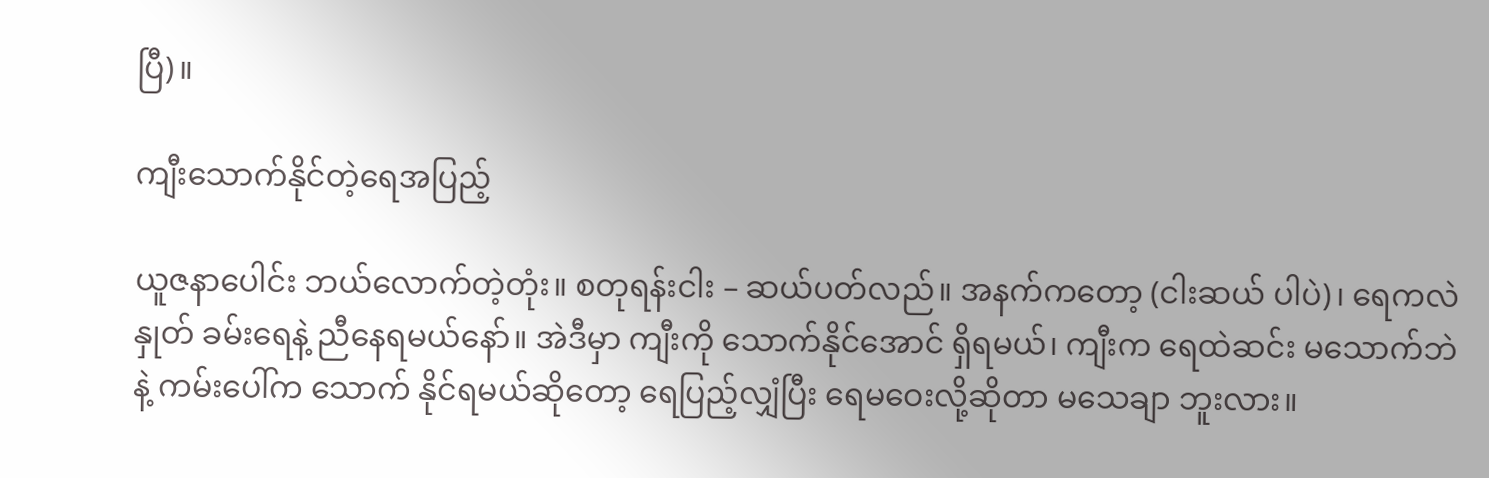ပြီ)။

ကျီးသောက်နိုင်တဲ့ရေအပြည့်

ယူဇနာပေါင်း ဘယ်လောက်တဲ့တုံး။ စတုရန်းငါး – ဆယ်ပတ်လည်။ အနက်ကတော့ (ငါးဆယ် ပါပဲ)၊ ရေကလဲ နှုတ် ခမ်းရေနဲ့ ညီနေရမယ်နော်။ အဲဒီမှာ ကျီးကို သောက်နိုင်အောင် ရှိရမယ်၊ ကျီးက ရေထဲဆင်း မသောက်ဘဲနဲ့ ကမ်းပေါ်က သောက် နိုင်ရမယ်ဆိုတော့ ရေပြည့်လျှံပြီး ရေမဝေးလို့ဆိုတာ မသေချာ ဘူးလား။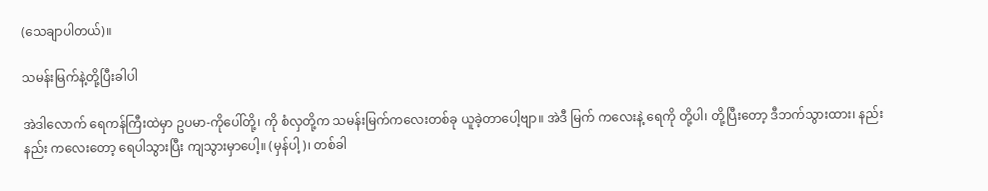(သေချာပါတယ်)။

သမန်းမြက်နဲ့တို့ပြီးခါပါ

အဲဒါလောက် ရေကန်ကြီးထဲမှာ ဥပမာ-ကိုပေါ်တို့၊ ကို စံလှတို့က သမန်းမြက်ကလေးတစ်ခု ယူခဲ့တာပေါ့ဗျာ။ အဲဒီ မြက် ကလေးနဲ့ ရေကို တို့ပါ၊ တို့ပြီးတော့ ဒီဘက်သွားထား၊ နည်းနည်း ကလေးတော့ ရေပါသွားပြီး ကျသွားမှာပေါ့။ (မှန်ပါ့)၊ တစ်ခါ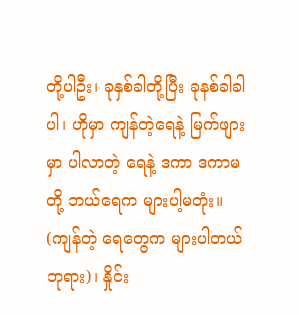တို့ပါဦး၊ ခုနှစ်ခါတို့ပြီး ခုနစ်ခါခါပါ၊ ဟိုမှာ ကျန်တဲ့ရေနဲ့ မြက်ဖျား မှာ ပါလာတဲ့ ရေနဲ့ ဒကာ ဒကာမတို့ ဘယ်ရေက များပါ့မတုံး။ (ကျန်တဲ့ ရေတွေက များပါတယ် ဘုရား)၊ နှိုင်း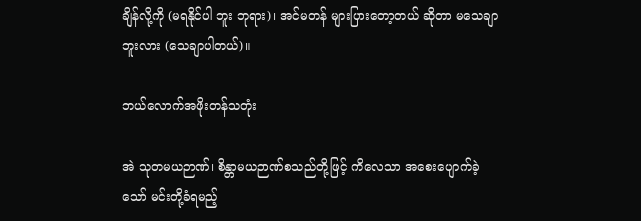ချိန်လို့ကို (မရနိုင်ပါ ဘူး ဘုရား)၊ အင်မတန် များပြားတော့တယ် ဆိုတာ မသေချာဘူးလား (သေချာပါတယ်)။

ဘယ်လောက်အဖိုးတန်သတုံး

အဲ သုတမယဉာဏ်၊ စိန္တာမယဉာဏ်စသည်တို့ဖြင့် ကိလေသာ အစေးပျောက်ခဲ့သော် မင်းတို့ခံရမည့်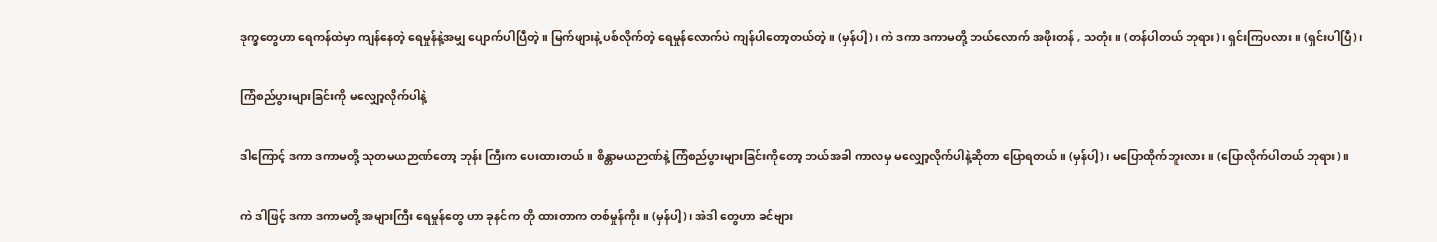ဒုက္ခတွေဟာ ရေကန်ထဲမှာ ကျန်နေတဲ့ ရေမှုန်နဲ့အမျှ ပျောက်ပါပြီတဲ့။ မြက်ဖျားနဲ့ ပစ်လိုက်တဲ့ ရေမှုန်လောက်ပဲ ကျန်ပါတော့တယ်တဲ့။ (မှန်ပါ့)၊ ကဲ ဒကာ ဒကာမတို့ ဘယ်လောက် အဖိုးတန် , သတုံး။ (တန်ပါတယ် ဘုရား)၊ ရှင်းကြပလား။ (ရှင်းပါပြီ)၊

ကြံစည်ပွားများခြင်းကို မလျှော့လိုက်ပါနဲ့

ဒါကြောင့် ဒကာ ဒကာမတို့ သုတမယဉာဏ်တော့ ဘုန်း ကြီးက ပေးထားတယ်။ စိန္တာမယဉာဏ်နဲ့ ကြံစည်ပွားများခြင်းကိုတော့ ဘယ်အခါ ကာလမှ မလျှော့လိုက်ပါနဲ့ဆိုတာ ပြောရတယ်။ (မှန်ပါ့)၊ မပြောထိုက်ဘူးလား။ (ပြောလိုက်ပါတယ် ဘုရား)။

ကဲ ဒါဖြင့် ဒကာ ဒကာမတို့ အများကြီး ရေမှုန်တွေ ဟာ ခုနင်က တို ထားတာက တစ်မှုန်ကိုး။ (မှန်ပါ့)၊ အဲဒါ တွေဟာ ခင်ဗျား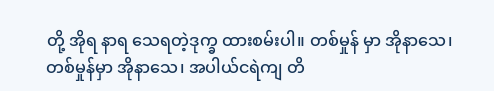တို့ အိုရ နာရ သေရတဲ့ဒုက္ခ ထားစမ်းပါ။ တစ်မှုန် မှာ အိုနာသေ၊ တစ်မှုန်မှာ အိုနာသေ၊ အပါယ်ငရဲကျ တိ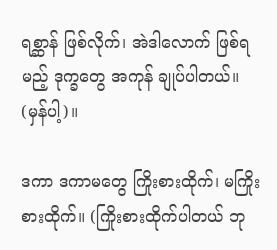ရစ္ဆာန် ဖြစ်လိုက်၊ အဲဒါလောက် ဖြစ်ရမည့် ဒုက္ခတွေ အကုန် ချုပ်ပါတယ်။ (မှန်ပါ့)။

ဒကာ ဒကာမတွေ ကြိုးစားထိုက်၊ မကြိုးစားထိုက်။ (ကြိုးစားထိုက်ပါတယ် ဘု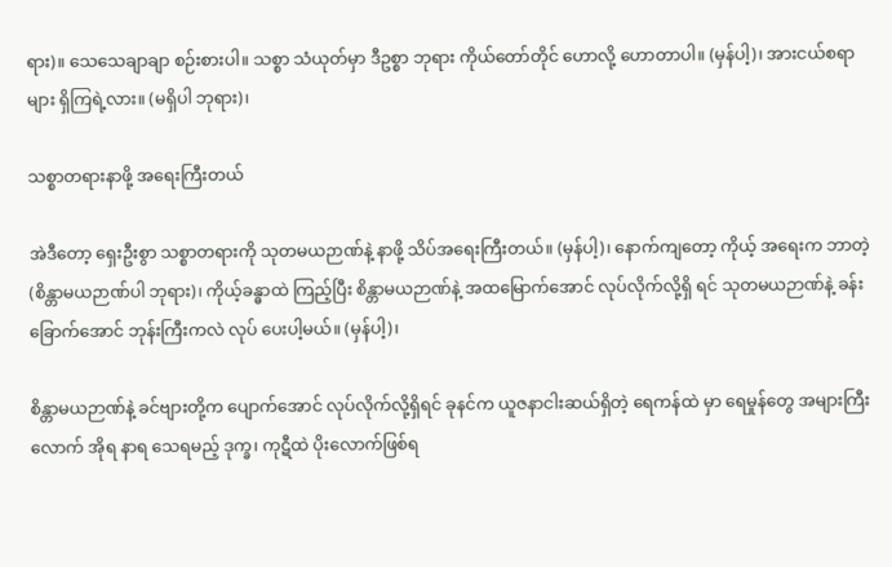ရား)။ သေသေချာချာ စဉ်းစားပါ။ သစ္စာ သံယုတ်မှာ ဒီဥစ္စာ ဘုရား ကိုယ်တော်တိုင် ဟောလို့ ဟောတာပါ။ (မှန်ပါ့)၊ အားငယ်စရာများ ရှိကြရဲ့လား။ (မရှိပါ ဘုရား)၊

သစ္စာတရားနာဖို့ အရေးကြီးတယ်

အဲဒီတော့ ရှေးဦးစွာ သစ္စာတရားကို သုတမယဉာဏ်နဲ့ နာဖို့ သိပ်အရေးကြီးတယ်။ (မှန်ပါ့)၊ နောက်ကျတော့ ကိုယ့် အရေးက ဘာတဲ့ (စိန္တာမယဉာဏ်ပါ ဘုရား)၊ ကိုယ့်ခန္ဓာထဲ ကြည့်ပြီး စိန္တာမယဉာဏ်နဲ့ အထမြောက်အောင် လုပ်လိုက်လို့ရှိ ရင် သုတမယဉာဏ်နဲ့ ခန်းခြောက်အောင် ဘုန်းကြီးကလဲ လုပ် ပေးပါ့မယ်။ (မှန်ပါ့)၊

စိန္တာမယဉာဏ်နဲ့ ခင်ဗျားတို့က ပျောက်အောင် လုပ်လိုက်လို့ရှိရင် ခုနင်က ယူဇနာငါးဆယ်ရှိတဲ့ ရေကန်ထဲ မှာ ရေမှုန်တွေ အများကြီးလောက် အိုရ နာရ သေရမည့် ဒုက္ခ၊ ကုဋီထဲ ပိုးလောက်ဖြစ်ရ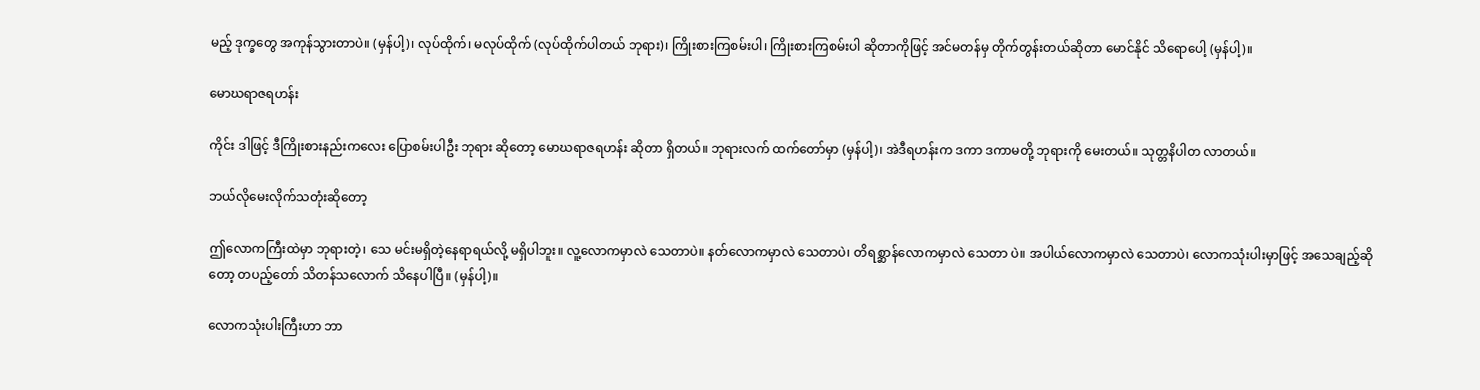မည့် ဒုက္ခတွေ အကုန်သွားတာပဲ။ (မှန်ပါ့)၊ လုပ်ထိုက်၊ မလုပ်ထိုက် (လုပ်ထိုက်ပါတယ် ဘုရား)၊ ကြိုးစားကြစမ်းပါ၊ ကြိုးစားကြစမ်းပါ ဆိုတာကိုဖြင့် အင်မတန်မှ တိုက်တွန်းတယ်ဆိုတာ မောင်နိုင် သိရောပေါ့ (မှန်ပါ့)။

မောဃရာဇရဟန်း

ကိုင်း ဒါဖြင့် ဒီကြိုးစားနည်းကလေး ပြောစမ်းပါဦး ဘုရား ဆိုတော့ မောဃရာဇရဟန်း ဆိုတာ ရှိတယ်။ ဘုရားလက် ထက်တော်မှာ (မှန်ပါ့)၊ အဲဒီရဟန်းက ဒကာ ဒကာမတို့ ဘုရားကို မေးတယ်။ သုတ္တနိပါတ လာတယ်။

ဘယ်လိုမေးလိုက်သတုံးဆိုတော့

ဤလောကကြီးထဲမှာ ဘုရားတဲ့၊ သေ မင်းမရှိတဲ့နေရာရယ်လို့ မရှိပါဘူး။ လူ့လောကမှာလဲ သေတာပဲ။ နတ်လောကမှာလဲ သေတာပဲ၊ တိရစ္ဆာန်လောကမှာလဲ သေတာ ပဲ။ အပါယ်လောကမှာလဲ သေတာပဲ၊ လောကသုံးပါးမှာဖြင့် အသေချည့်ဆိုတော့ တပည့်တော် သိတန်သလောက် သိနေပါပြီ။ (မှန်ပါ့)။

လောကသုံးပါးကြီးဟာ ဘာ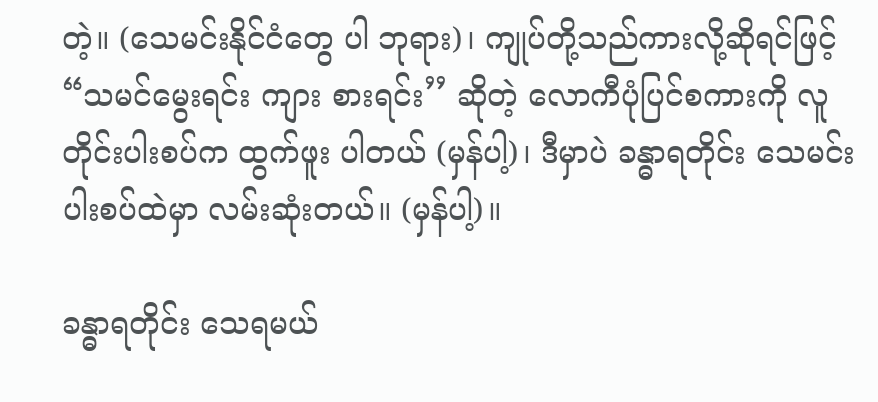တဲ့။ (သေမင်းနိုင်ငံတွေ ပါ ဘုရား)၊ ကျုပ်တို့သည်ကားလို့ဆိုရင်ဖြင့် “သမင်မွေးရင်း ကျား စားရင်း’’ ဆိုတဲ့ လောကီပုံပြင်စကားကို လူတိုင်းပါးစပ်က ထွက်ဖူး ပါတယ် (မှန်ပါ့)၊ ဒီမှာပဲ ခန္ဓာရတိုင်း သေမင်းပါးစပ်ထဲမှာ လမ်းဆုံးတယ်။ (မှန်ပါ့)။

ခန္ဓာရတိုင်း သေရမယ်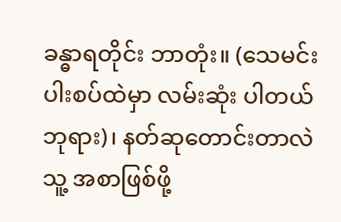ခန္ဓာရတိုင်း ဘာတုံး။ (သေမင်းပါးစပ်ထဲမှာ လမ်းဆုံး ပါတယ် ဘုရား)၊ နတ်ဆုတောင်းတာလဲ သူ့ အစာဖြစ်ဖို့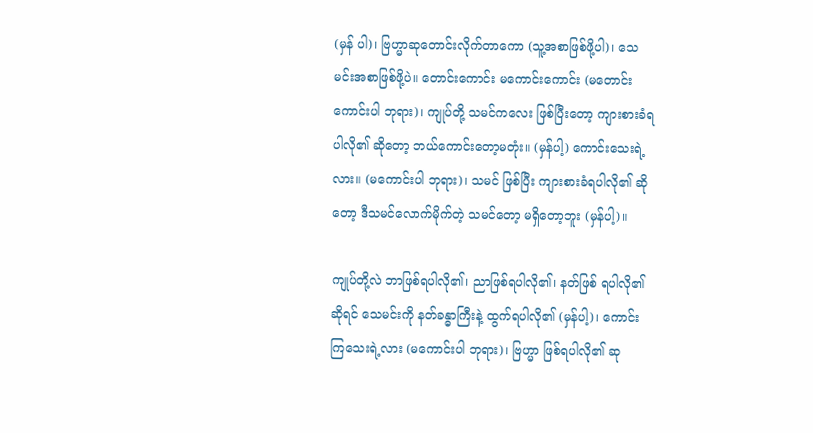(မှန် ပါ)၊ ဗြဟ္မာဆုတောင်းလိုက်တာကော (သူ့အစာဖြစ်ဖို့ပါ)၊ သေ မင်းအစာဖြစ်ဖို့ပဲ။ တောင်းကောင်း မကောင်းကောင်း (မတောင်းကောင်းပါ ဘုရား)၊ ကျုပ်တို့ သမင်ကလေး ဖြစ်ပြီးတော့ ကျားစားခံရပါလို၏ ဆိုတော့ ဘယ်ကောင်းတော့မတုံး။ (မှန်ပါ့) ကောင်းသေးရဲ့လား။ (မကောင်းပါ ဘုရား)၊ သမင် ဖြစ်ပြီး ကျားစားခံရပါလို၏ ဆိုတော့ ဒီသမင်လောက်မိုက်တဲ့ သမင်တော့ မရှိတော့ဘူး (မှန်ပါ့)။

ကျုပ်တို့လဲ ဘာဖြစ်ရပါလို၏၊ ညာဖြစ်ရပါလို၏၊ နတ်ဖြစ် ရပါလို၏ဆိုရင် သေမင်းကို နတ်ခန္ဓာကြီးနဲ့ ထွက်ရပါလို၏ (မှန်ပါ့)၊ ကောင်းကြသေးရဲ့လား (မကောင်းပါ ဘုရား)၊ ဗြဟ္မာ ဖြစ်ရပါလို၏ ဆု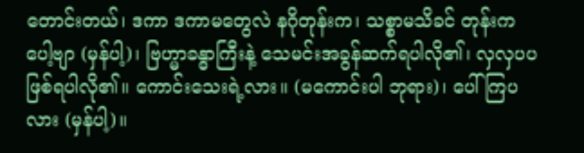တောင်းတယ်၊ ဒကာ ဒကာမတွေလဲ နဂိုတုန်းက၊ သစ္စာမသိခင် တုန်းကပေါ့ဗျာ (မှန်ပါ့)၊ ဗြဟ္မာခန္ဓာကြီးနဲ့ သေမင်းအခွန်ဆက်ရပါလို၏၊ လှလှပပ ဖြစ်ရပါလို၏။ ကောင်းသေးရဲ့လား။ (မကောင်းပါ ဘုရား)၊ ပေါ်ကြပလား (မှန်ပါ့)။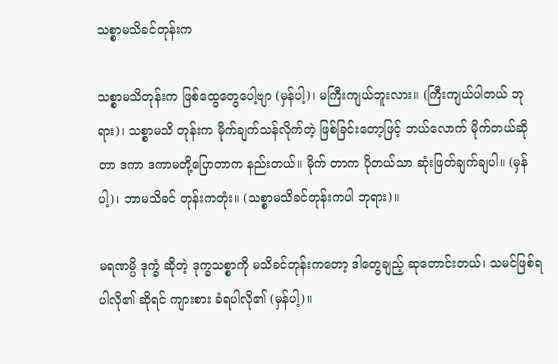သစ္စာမသိခင်တုန်းက

သစ္စာမသိတုန်းက ဖြစ်ထွေတွေပေါ့ဗျာ (မှန်ပါ့)၊ မကြီးကျယ်ဘူးလား။ (ကြီးကျယ်ပါတယ် ဘုရား)၊ သစ္စာမသိ တုန်းက မိုက်ချက်သန်လိုက်တဲ့ ဖြစ်ခြင်းတော့ဖြင့် ဘယ်လောက် မိုက်တယ်ဆိုတာ ဒကာ ဒကာမတို့ပြောတာက နည်းတယ်။ မိုက် တာက ပိုတယ်သာ ဆုံးဖြတ်ချက်ချပါ။ (မှန်ပါ့)၊ ဘာမသိခင် တုန်းကတုံး။ (သစ္စာမသိခင်တုန်းကပါ ဘုရား)။

မရဏမ္ပိ ဒုက္ခံ ဆိုတဲ့ ဒုက္ခသစ္စာကို မသိခင်တုန်းကတော့ ဒါတွေချည့် ဆုတောင်းတယ်၊ သမင်ဖြစ်ရပါလို၏ ဆိုရင် ကျားစား ခံရပါလို၏ (မှန်ပါ့)။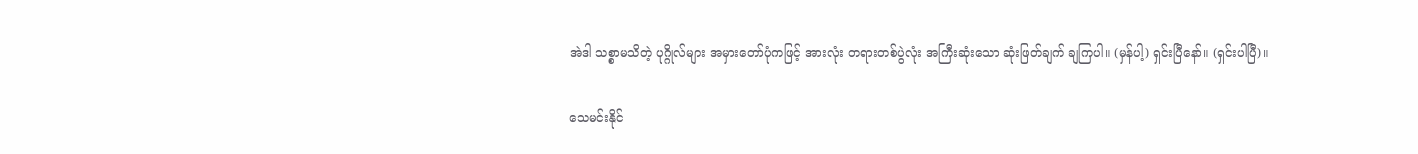အဲဒါ သစ္စာမသိတဲ့ ပုဂ္ဂိုလ်များ အမှားတော်ပုံကဖြင့် အားလုံး တရားတစ်ပွဲလုံး အကြီးဆုံးသော ဆုံးဖြတ်ချက် ချကြပါ။ (မှန်ပါ့) ရှင်းပြီနော်။ (ရှင်းပါပြီ)။

သေမင်းနိုင်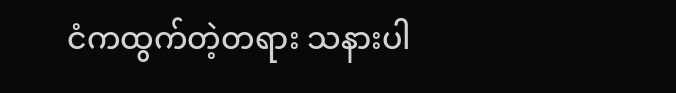ငံကထွက်တဲ့တရား သနားပါ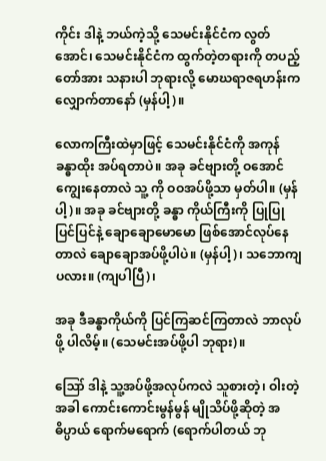ကိုင်း ဒါနဲ့ ဘယ်ကဲ့သို့ သေမင်းနိုင်ငံက လွတ်အောင်၊ သေမင်းနိုင်ငံက ထွက်တဲ့တရားကို တပည့်တော်အား သနားပါ ဘုရားလို့ မောဃရာဇရဟန်းက လျှောက်တာနော် (မှန်ပါ့)။

လောကကြီးထဲမှာဖြင့် သေမင်းနိုင်ငံကို အကုန် ခန္ဓာထိုး အပ်ရတာပဲ။ အခု ခင်ဗျားတို့ ဝအောင် ကျွေးနေတာလဲ သူ့ ကို ဝဝအပ်ဖို့သာ မှတ်ပါ။ (မှန်ပါ့)။ အခု ခင်ဗျားတို့ ခန္ဓာ ကိုယ်ကြီးကို ပြုပြုပြင်ပြင်နဲ့ ချောချောမောမော ဖြစ်အောင်လုပ်နေ တာလဲ ချောချောအပ်ဖို့ပါပဲ။ (မှန်ပါ့)၊ သဘောကျပလား။ (ကျပါပြီ)၊

အခု ဒီခန္ဓာကိုယ်ကို ပြင်ကြဆင်ကြတာလဲ ဘာလုပ်ဖို့ ပါလိမ့်။ (သေမင်းအပ်ဖို့ပါ ဘုရား)။

ဪ ဒါနဲ့ သူ့အပ်ဖို့အလုပ်ကလဲ သူစားတဲ့၊ ဝါးတဲ့ အခါ ကောင်းကောင်းမွန်မွန် မျိုသိပ်ဖို့ဆိုတဲ့ အဓိပ္ပာယ် ရောက်မရောက် (ရောက်ပါတယ် ဘု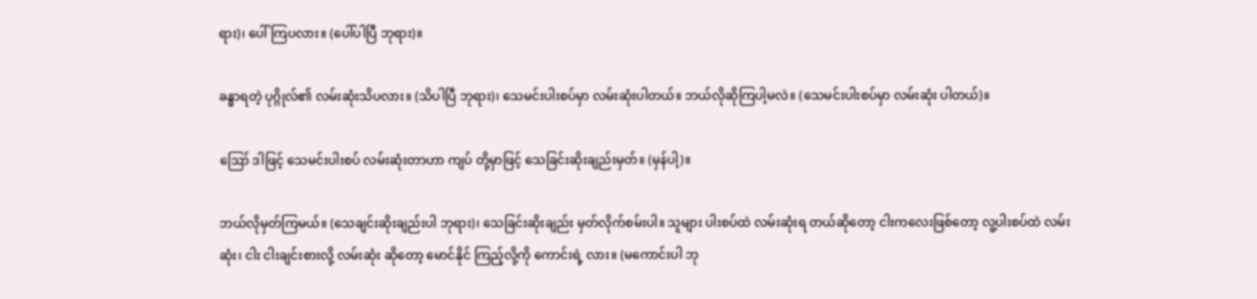ရား)၊ ပေါ်ကြပလား။ (ပေါ်ပါပြီ ဘုရား)။

ခန္ဓာရတဲ့ ပုဂ္ဂိုလ်၏ လမ်းဆုံးသိပလား။ (သိပါပြီ ဘုရား)၊ သေမင်းပါးစပ်မှာ လမ်းဆုံးပါတယ်။ ဘယ်လိုဆိုကြပါ့မလဲ။ (သေမင်းပါးစပ်မှာ လမ်းဆုံး ပါတယ်)။

ဪ ဒါဖြင့် သေမင်းပါးစပ် လမ်းဆုံးတာဟာ ကျပ် တို့မှာဖြင့် သေခြင်းဆိုးချည်းမှတ်။ (မှန်ပါ့)။

ဘယ်လိုမှတ်ကြမယ်။ (သေချင်းဆိုးချည်းပါ ဘုရား)၊ သေခြင်းဆိုးချည်း မှတ်လိုက်စမ်းပါ။ သူများ ပါးစပ်ထဲ လမ်းဆုံးရ တယ်ဆိုတော့ ငါးကလေးဖြစ်တော့ လူ့ပါးစပ်ထဲ လမ်းဆုံး၊ ငါး ငါးချင်းစားလို့ လမ်းဆုံး ဆိုတော့ မောင်နိုင် ကြည့်လို့ကို ကောင်းရဲ့ လား။ (မကောင်းပါ ဘု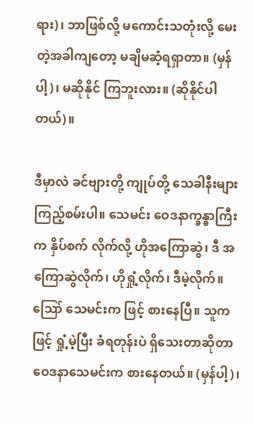ရား)၊ ဘာဖြစ်လို့ မကောင်းသတုံးလို့ မေးတဲ့အခါကျတော့ မချိမဆံ့ရရှာတာ။ (မှန်ပါ့)၊ မဆိုနိုင် ကြဘူးလား။ (ဆိုနိုင်ပါတယ်)။

ဒီမှာလဲ ခင်ဗျားတို့ ကျုပ်တို့ သေခါနီးများ ကြည့်စမ်းပါ။ သေမင်း ဝေဒနာက္ခန္ဓာကြီးက နှိပ်စက် လိုက်လို့ ဟိုအကြောဆွဲ၊ ဒီ အကြောဆွဲလိုက်၊ ဟိုရှုံ့လိုက်၊ ဒီမဲ့လိုက်။ ဪ သေမင်းက ဖြင့် စားနေပြီ။ သူကဖြင့် ရှုံ့မဲ့ပြီး ခံရတုန်းပဲ ရှိသေးတာဆိုတာ ဝေဒနာသေမင်းက စားနေတယ်။ (မှန်ပါ့)၊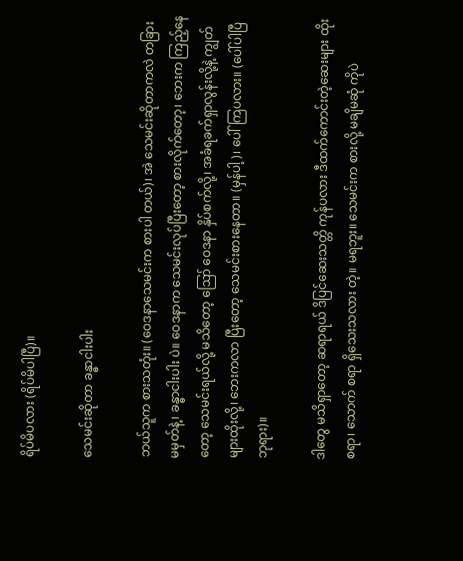ရိပ်မိပလား (ရိပ်မိပါပြီ)။

သေမင်းဆိုတာ ခန္ဓာငါးပါး

ဘယ်သူက စားသတုံး။ (ဝေဒနာသေမင်းက စားပါ တယ်)၊ အဲ သေမင်းဆိုတာကလဲ တခြား မမှတ်နဲ့၊ ခန္ဓာငါးပါး ပဲ။ ဝေဒနာက သေမင်းလုပ်ပြီးတော့ စားလိုက်တော့၊ ဘေးက ကြည့်နေတော့ သေမင်းရယ်လို့ မသိတော့ ဪ ဝေဒနာ နှိပ်စက်လို့၊ အခံရခက်ရှာလွန်းလို့နဲ့ ကျွတ်များထိုးလို့၊ ဘေးကလာ ပြီးတော့ သေမင်းစားနေတာ။ (မှန်ပါ့)၊ ပေါ်ကြပလား။ (ပေါ်ပါပြီ ဘုရား)။

ဒါတွေ မသိရှာတော့ ဆရာရယ် ဒိပြင်ဆေးသတ္တိ ကုန်ပလား ဒီထက်ကောင်းတဲ့ဆေးများ ထိုးစရာ၊ သောက် စရာ ရှိသေးသလား တဲ့။ မရဘူး။ သေမင်းက စားလို့ မချိမဆုံ ကိုပဲ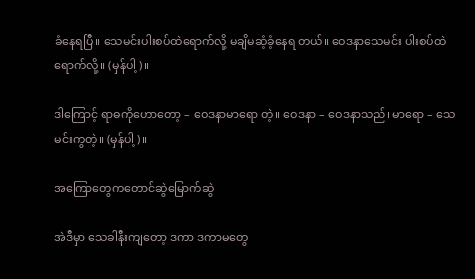ခံနေရပြီ။ သေမင်းပါးစပ်ထဲရောက်လို့ မချိမဆံ့ခံ့နေရ တယ်။ ဝေဒနာသေမင်း ပါးစပ်ထဲရောက်လို့။ (မှန်ပါ့)။

ဒါကြောင့် ရာဓကိုဟောတော့ – ဝေဒနာမာရော တဲ့။ ဝေဒနာ – ဝေဒနာသည်၊ မာရော – သေမင်းကွတဲ့။ (မှန်ပါ့)။

အကြောတွေကတောင်ဆွဲမြောက်ဆွဲ

အဲဒီမှာ သေခါနီးကျတော့ ဒကာ ဒကာမတွေ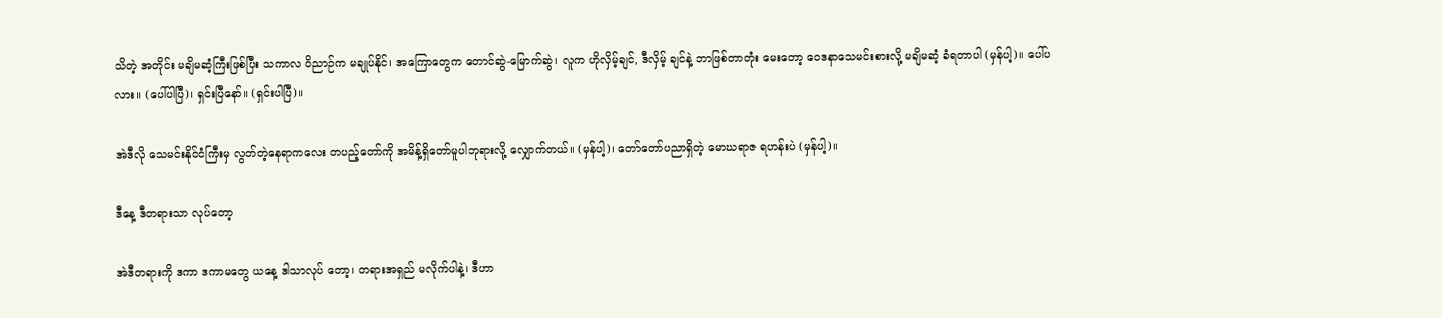သိတဲ့ အတိုင်း မချိမဆံ့ကြီးဖြစ်ပြီး သကာလ ဝိညာဉ်က မချုပ်နိုင်၊ အကြောတွေက တောင်ဆွဲ-မြောက်ဆွဲ၊ လူက ဟိုလှိမ့်ချင်, ဒီလှိမ့် ချင်နဲ့ ဘာဖြစ်တာတုံး မေးတော့ ဝေဒနာသေမင်းစားလို့ မချိမဆံ့ ခံရတာပါ (မှန်ပါ့)။ ပေါ်ပလား။ (ပေါ်ပါပြီ)၊ ရှင်းပြီနော်။ (ရှင်းပါပြီ)။

အဲဒီလို သေမင်းနိုင်ငံကြီးမှ လွတ်တဲ့နေရာကလေး တပည့်တော်ကို အမိန့်ရှိတော်မူပါဘုရားလို့ လျှောက်တယ်။ (မှန်ပါ့)၊ တော်တော်ပညာရှိတဲ့ မောဃရာဇ ရဟန်းပဲ (မှန်ပါ့)။

ဒီနေ့ ဒီတရားသာ လုပ်တော့

အဲဒီတရားကို ဒကာ ဒကာမတွေ ယနေ့ ဒါသာလုပ် တော့၊ တရားအရှည် မလိုက်ပါနဲ့၊ ဒီဟာ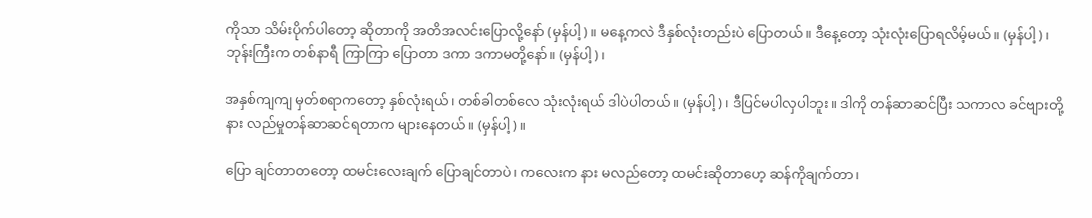ကိုသာ သိမ်းပိုက်ပါတော့ ဆိုတာကို အတိအလင်းပြောလို့နော် (မှန်ပါ့)။ မနေ့ကလဲ ဒီနှစ်လုံးတည်းပဲ ပြောတယ်။ ဒီနေ့တော့ သုံးလုံးပြောရလိမ့်မယ်။ (မှန်ပါ့)၊ ဘုန်းကြီးက တစ်နာရီ ကြာကြာ ပြောတာ ဒကာ ဒကာမတို့နော်။ (မှန်ပါ့)၊

အနှစ်ကျကျ မှတ်စရာကတော့ နှစ်လုံးရယ်၊ တစ်ခါတစ်လေ သုံးလုံးရယ် ဒါပဲပါတယ်။ (မှန်ပါ့)၊ ဒီပြင်မပါလှပါဘူး။ ဒါကို တန်ဆာဆင်ပြီး သကာလ ခင်ဗျားတို့ နား လည်မှုတန်ဆာဆင်ရတာက များနေတယ်။ (မှန်ပါ့)။

ပြော ချင်တာတတော့ ထမင်းလေးချက် ပြောချင်တာပဲ၊ ကလေးက နား မလည်တော့ ထမင်းဆိုတာဟေ့ ဆန်ကိုချက်တာ၊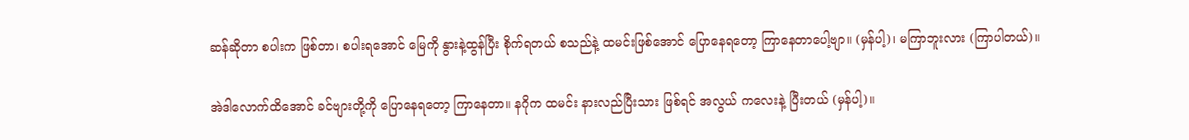ဆန်ဆိုတာ စပါးက ဖြစ်တာ၊ စပါးရအောင် မြေကို နွားနဲ့ထွန်ပြီး စိုက်ရတယ် စသည်နဲ့ ထမင်းဖြစ်အောင် ပြောနေရတော့ ကြာနေတာပေါ့ဗျာ။ (မှန်ပါ့)၊ မကြာဘူးလား (ကြာပါတယ်)။

အဲဒါလောက်ထိအောင် ခင်ဗျားတို့ကို ပြောနေရတော့ ကြာနေတာ။ နဂိုက ထမင်း နားလည်ပြီးသား ဖြစ်ရင် အလွယ် ကလေးနဲ့ ပြီးတယ် (မှန်ပါ့)။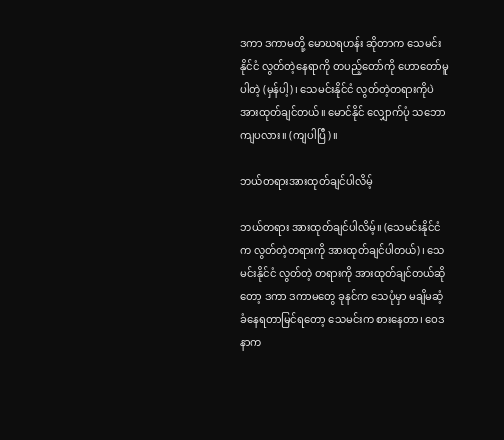ဒကာ ဒကာမတို့ မောဃရဟန်း ဆိုတာက သေမင်းနိုင်ငံ လွတ်တဲ့နေရာကို တပည့်တော်ကို ဟောတော်မူပါတဲ့ (မှန်ပါ့)၊ သေမင်းနိုင်ငံ လွတ်တဲ့တရားကိုပဲ အားထုတ်ချင်တယ်။ မောင်နိုင် လျှောက်ပုံ သဘောကျပလား။ (ကျပါပြီ)။

ဘယ်တရားအားထုတ်ချင်ပါလိမ့်

ဘယ်တရား အားထုတ်ချင်ပါလိမ့်။ (သေမင်းနိုင်ငံက လွတ်တဲ့တရားကို အားထုတ်ချင်ပါတယ်)၊ သေမင်းနိုင်ငံ လွတ်တဲ့ တရားကို အားထုတ်ချင်တယ်ဆိုတော့ ဒကာ ဒကာမတွေ ခုနင်က သေပုံမှာ မချိမဆံ့ ခံနေရတာမြင်ရတော့ သေမင်းက စားနေတာ၊ ဝေဒနာက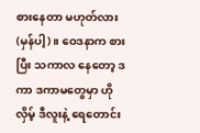စားနေတာ မဟုတ်လား (မှန်ပါ့)။ ဝေဒနာက စား ပြီး သကာလ နေတော့ ဒကာ ဒကာမတွေမှာ ဟိုလှိမ့် ဒီလူးနဲ့ ရေတောင်း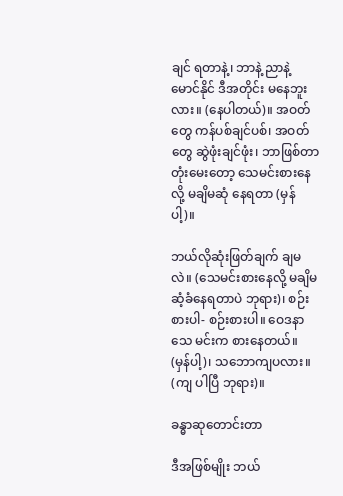ချင် ရတာနဲ့၊ ဘာနဲ့ ညာနဲ့ မောင်နိုင် ဒီအတိုင်း မနေဘူး လား။ (နေပါတယ်)။ အဝတ်တွေ ကန်ပစ်ချင်ပစ်၊ အဝတ်တွေ ဆွဲဖုံးချင်ဖုံး၊ ဘာဖြစ်တာတုံးမေးတော့ သေမင်းစားနေလို့ မချိမဆုံ နေရတာ (မှန်ပါ့)။

ဘယ်လိုဆုံးဖြတ်ချက် ချမလဲ။ (သေမင်းစားနေလို့ မချိမဆံ့ခံနေရတာပဲ ဘုရား)၊ စဉ်းစားပါ- စဉ်းစားပါ။ ဝေဒနာသေ မင်းက စားနေတယ်။ (မှန်ပါ့)၊ သဘောကျပလား။ (ကျ ပါပြီ ဘုရား)။

ခန္ဓာဆုတောင်းတာ

ဒီအဖြစ်မျိုး ဘယ်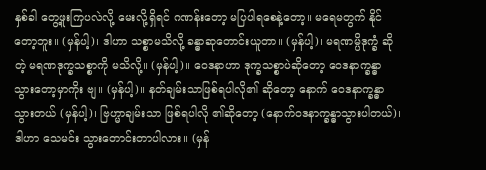နှစ်ခါ တွေ့ဖူးကြပလဲလို့ မေးလို့ရှိရင် ဂဏန်းတော့ မပြပါရစေနဲ့တော့။ မရေမတွက် နိုင်တော့ဘူး။ (မှန်ပါ့)၊ ဒါဟာ သစ္စာမသိလို့ ခန္ဓာဆုတောင်းယူတာ။ (မှန်ပါ့)၊ မရဏမ္ပိဒုက္ခံ ဆိုတဲ့ မရဏဒုက္ခသစ္စာကို မသိလို့။ (မှန်ပါ့)။ ဝေဒနာဟာ ဒုက္ခသစ္စာပဲဆိုတော့ ဝေဒနာက္ခန္ဓာ သွားတော့မှာကိုး ဗျ။ (မှန်ပါ့)။ နတ်ချမ်းသာဖြစ်ရပါလို၏ ဆိုတော့ နောက် ဝေဒနာက္ခန္ဓာ သွားတယ် (မှန်ပါ့)၊ ဗြဟ္မာချမ်းသာ ဖြစ်ရပါလို ၏ဆိုတော့ (နောက်ဝဒနာက္ခန္ဓာသွားပါတယ်)၊ ဒါဟာ သေမင်း သွားတောင်းတာပါလား။ (မှန်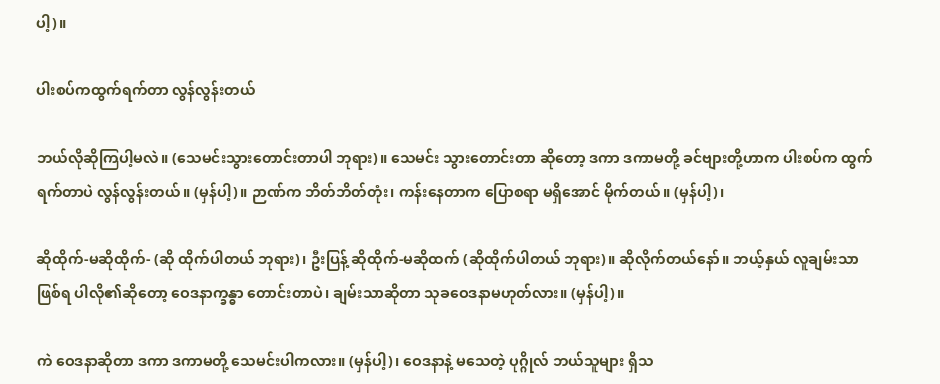ပါ့)။

ပါးစပ်ကထွက်ရက်တာ လွန်လွန်းတယ်

ဘယ်လိုဆိုကြပါ့မလဲ။ (သေမင်းသွားတောင်းတာပါ ဘုရား)။ သေမင်း သွားတောင်းတာ ဆိုတော့ ဒကာ ဒကာမတို့ ခင်ဗျားတို့ဟာက ပါးစပ်က ထွက်ရက်တာပဲ လွန်လွန်းတယ်။ (မှန်ပါ့)။ ဉာဏ်က ဘိတ်ဘိတ်တုံး၊ ကန်းနေတာက ပြောစရာ မရှိအောင် မိုက်တယ်။ (မှန်ပါ့)၊

ဆိုထိုက်-မဆိုထိုက်- (ဆို ထိုက်ပါတယ် ဘုရား)၊ ဦးပြန့် ဆိုထိုက်-မဆိုထက် (ဆိုထိုက်ပါတယ် ဘုရား)။ ဆိုလိုက်တယ်နော်။ ဘယ့်နှယ် လူချမ်းသာဖြစ်ရ ပါလို၏ဆိုတော့ ဝေဒနာက္ခန္ဓာ တောင်းတာပဲ၊ ချမ်းသာဆိုတာ သုခဝေဒနာမဟုတ်လား။ (မှန်ပါ့)။

ကဲ ဝေဒနာဆိုတာ ဒကာ ဒကာမတို့ သေမင်းပါကလား။ (မှန်ပါ့)၊ ဝေဒနာနဲ့ မသေတဲ့ ပုဂ္ဂိုလ် ဘယ်သူများ ရှိသ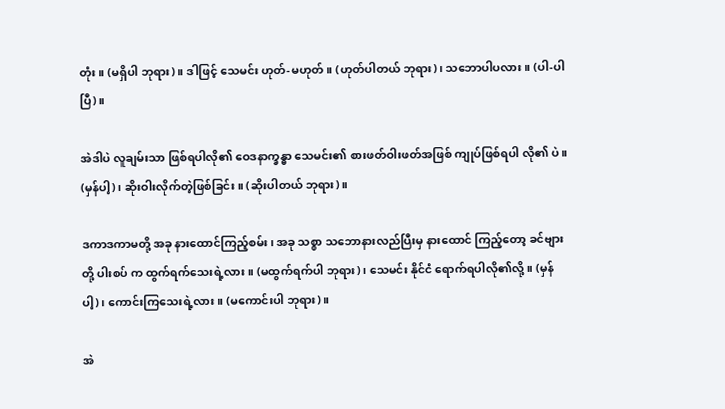တုံး။ (မရှိပါ ဘုရား)။ ဒါဖြင့် သေမင်း ဟုတ်-မဟုတ်။ (ဟုတ်ပါတယ် ဘုရား)၊ သဘောပါပလား။ (ပါ-ပါပြီ)။

အဲဒါပဲ လူချမ်းသာ ဖြစ်ရပါလို၏ ဝေဒနာက္ခန္ဓာ သေမင်း၏ စားဖတ်ဝါးဖတ်အဖြစ် ကျုပ်ဖြစ်ရပါ လို၏ ပဲ။ (မှန်ပါ့)၊ ဆိုးဝါးလိုက်တဲ့ဖြစ်ခြင်း။ (ဆိုးပါတယ် ဘုရား)။

ဒကာဒကာမတို့ အခု နားထောင်ကြည့်စမ်း၊ အခု သစ္စာ သဘောနားလည်ပြီးမှ နားထောင် ကြည့်တော့ ခင်ဗျားတို့ ပါးစပ် က ထွက်ရက်သေးရဲ့လား။ (မထွက်ရက်ပါ ဘုရား)၊ သေမင်း နိုင်ငံ ရောက်ရပါလို၏လို့။ (မှန်ပါ့)၊ ကောင်းကြသေးရဲ့လား။ (မကောင်းပါ ဘုရား)။

အဲ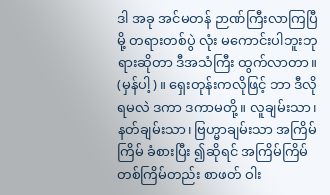ဒါ အခု အင်မတန် ဉာဏ်ကြီးလာကြပြီမို့ တရားတစ်ပွဲ လုံး မကောင်းပါဘူးဘုရားဆိုတာ ဒီအသံကြီး ထွက်လာတာ။ (မှန်ပါ့)။ ရှေးတုန်းကလိုဖြင့် ဘာ ဒီလိုရမလဲ ဒကာ ဒကာမတို့။ လူချမ်းသာ၊ နတ်ချမ်းသာ၊ ဗြဟ္မာချမ်းသာ အကြိမ်ကြိမ် ခံစားပြီး ၍ဆိုရင် အကြိမ်ကြိမ် တစ်ကြိမ်တည်း စာဖတ် ဝါး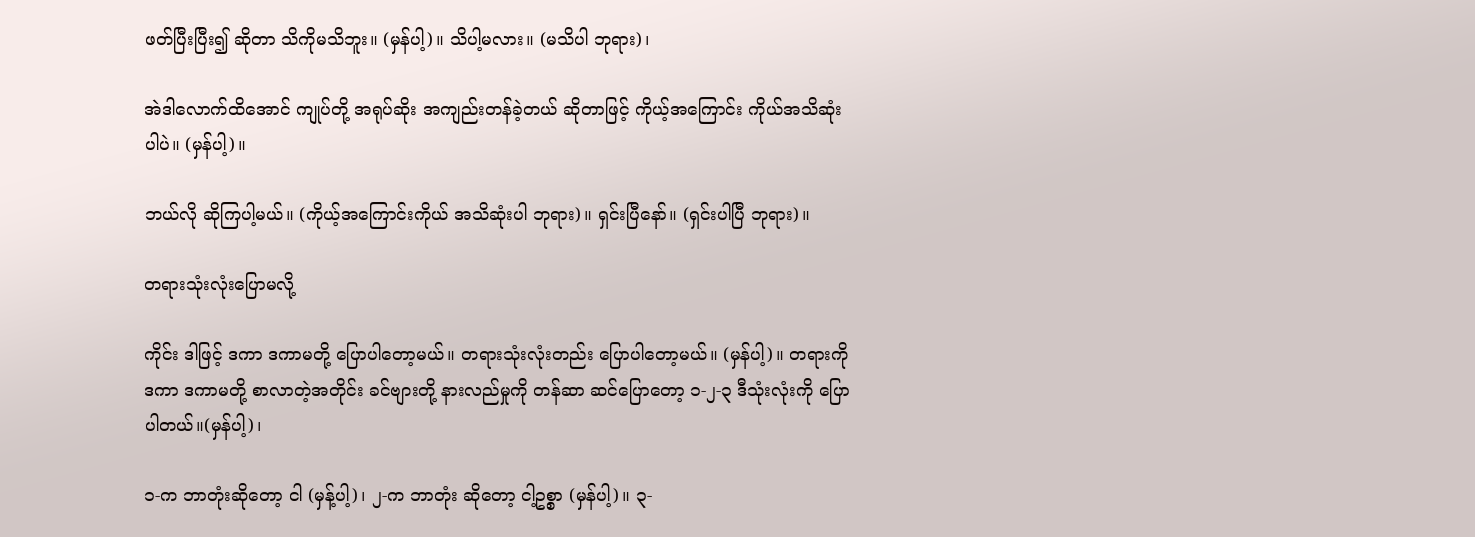ဖတ်ပြီးပြီး၍ ဆိုတာ သိကိုမသိဘူး။ (မှန်ပါ့)။ သိပါ့မလား။ (မသိပါ ဘုရား)၊

အဲဒါလောက်ထိအောင် ကျုပ်တို့ အရုပ်ဆိုး အကျည်းတန်ခဲ့တယ် ဆိုတာဖြင့် ကိုယ့်အကြောင်း ကိုယ်အသိဆုံးပါပဲ။ (မှန်ပါ့)။

ဘယ်လို ဆိုကြပါ့မယ်။ (ကိုယ့်အကြောင်းကိုယ် အသိဆုံးပါ ဘုရား)။ ရှင်းပြီနော်။ (ရှင်းပါပြီ ဘုရား)။

တရားသုံးလုံးပြောမလို့

ကိုင်း ဒါဖြင့် ဒကာ ဒကာမတို့ ပြောပါတော့မယ်။ တရားသုံးလုံးတည်း ပြောပါတော့မယ်။ (မှန်ပါ့)။ တရားကို ဒကာ ဒကာမတို့ စာလာတဲ့အတိုင်း ခင်ဗျားတို့ နားလည်မှုကို တန်ဆာ ဆင်ပြောတော့ ၁-၂-၃ ဒီသုံးလုံးကို ပြောပါတယ်။(မှန်ပါ့)၊

၁-က ဘာတုံးဆိုတော့ ငါ (မှန့်ပါ့)၊ ၂-က ဘာတုံး ဆိုတော့ ငါ့ဥစ္စာ (မှန်ပါ့)။ ၃-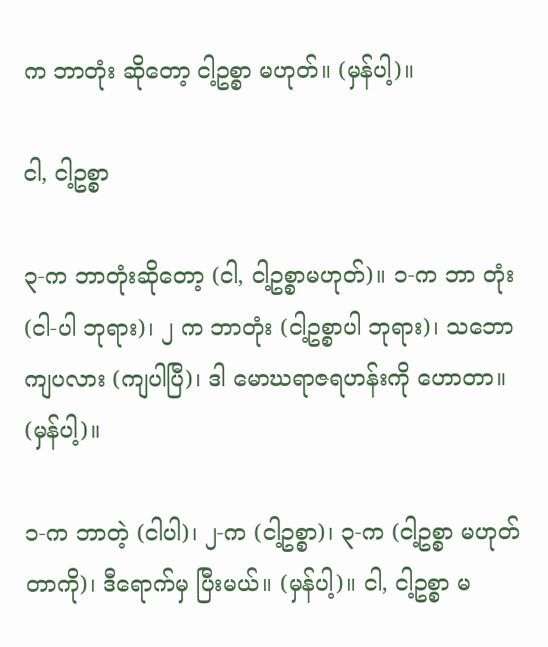က ဘာတုံး ဆိုတော့ ငါ့ဥစ္စာ မဟုတ်။ (မှန်ပါ့)။

ငါ, ငါ့ဥစ္စာ

၃-က ဘာတုံးဆိုတော့ (ငါ, ငါ့ဥစ္စာမဟုတ်)။ ၁-က ဘာ တုံး (ငါ-ပါ ဘုရား)၊ ၂ က ဘာတုံး (ငါ့ဥစ္စာပါ ဘုရား)၊ သဘောကျပလား (ကျပါပြီ)၊ ဒါ မောဃရာဇရဟန်းကို ဟောတာ။ (မှန်ပါ့)။

၁-က ဘာတဲ့ (ငါပါ)၊ ၂-က (ငါ့ဥစ္စာ)၊ ၃-က (ငါ့ဥစ္စာ မဟုတ်တာကို)၊ ဒီရောက်မှ ပြီးမယ်။ (မှန်ပါ့)။ ငါ, ငါ့ဥစ္စာ မ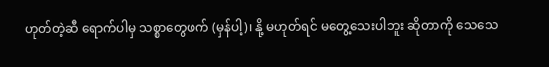ဟုတ်တဲ့ဆီ ရောက်ပါမှ သစ္စာတွေဖက် (မှန်ပါ့)၊ နို့ မဟုတ်ရင် မတွေ့သေးပါဘူး ဆိုတာကို သေသေ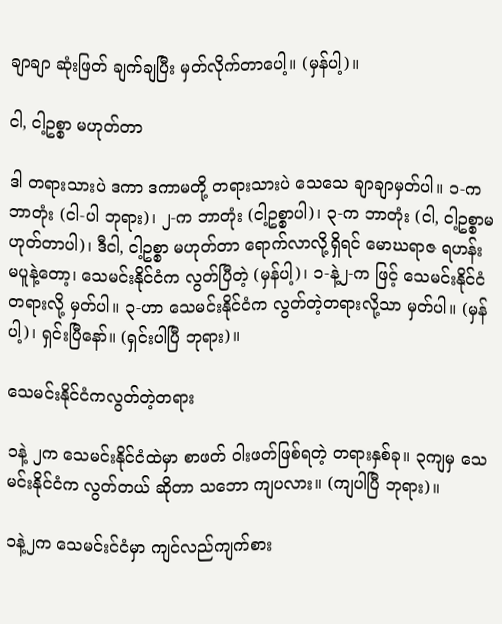ချာချာ ဆုံးဖြတ် ချက်ချပြီး မှတ်လိုက်တာပေါ့။ (မှန်ပါ့)။

ငါ, ငါ့ဥစ္စာ မဟုတ်တာ

ဒါ တရားသားပဲ ဒကာ ဒကာမတို့ တရားသားပဲ သေသေ ချာချာမှတ်ပါ။ ၁-က ဘာတုံး (ငါ-ပါ ဘုရား)၊ ၂-က ဘာတုံး (ငါ့ဥစ္စာပါ)၊ ၃-က ဘာတုံး (ငါ, ငါ့ဥစ္စာမဟုတ်တာပါ)၊ ဒီငါ, ငါ့ဥစ္စာ မဟုတ်တာ ရောက်လာလို့ရှိရင် မောဃရာဇ ရဟန်း မပူနဲ့တော့၊ သေမင်းနိုင်ငံက လွတ်ပြီတဲ့ (မှန်ပါ့)၊ ၁-နဲ့၂-က ဖြင့် သေမင်းနိုင်ငံတရားလို့ မှတ်ပါ။ ၃-ဟာ သေမင်းနိုင်ငံက လွတ်တဲ့တရားလို့သာ မှတ်ပါ။ (မှန်ပါ့)၊ ရှင်းပြီနော်။ (ရှင်းပါပြီ ဘုရား)။

သေမင်းနိုင်ငံကလွတ်တဲ့တရား

၁နဲ့ ၂က သေမင်းနိုင်ငံထဲမှာ စာဖတ် ဝါးဖတ်ဖြစ်ရတဲ့ တရားနှစ်ခု။ ၃ကျမှ သေမင်းနိုင်ငံက လွတ်တယ် ဆိုတာ သဘော ကျပလား။ (ကျပါပြီ ဘုရား)။

၁နဲ့၂က သေမင်းင်ငံမှာ ကျင်လည်ကျက်စား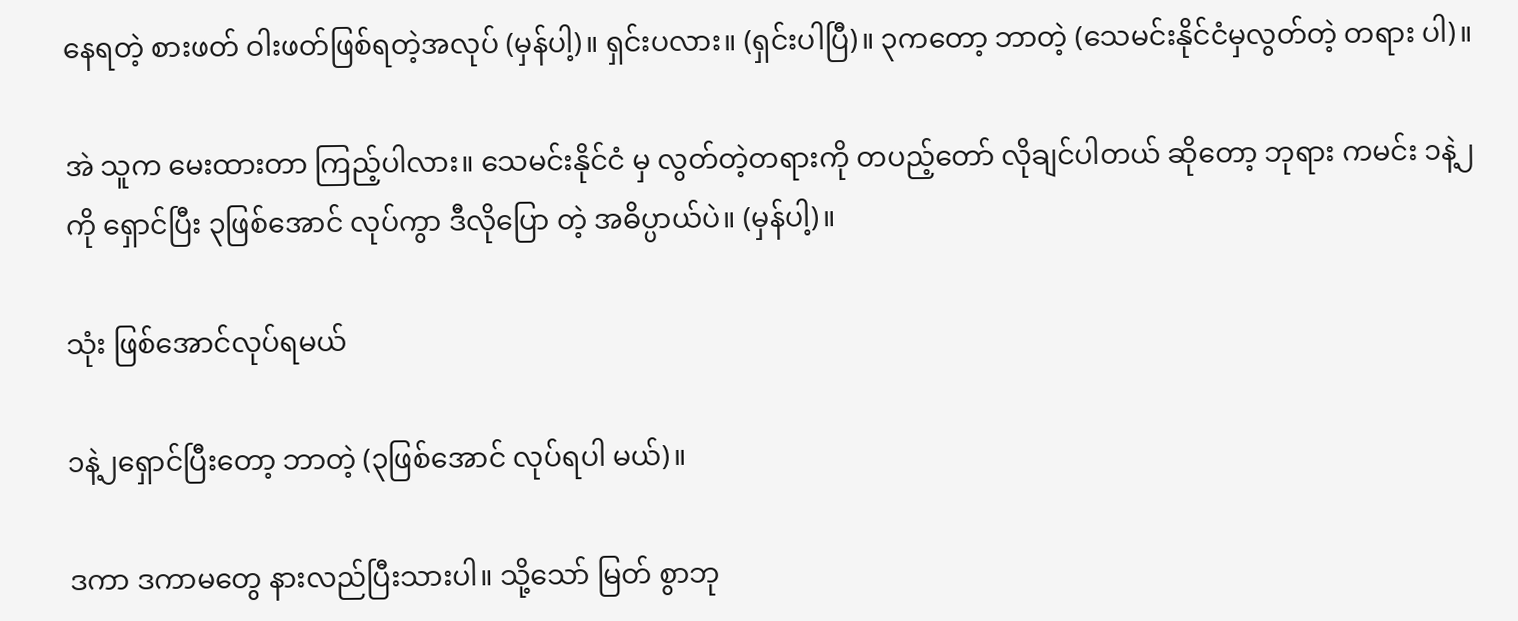နေရတဲ့ စားဖတ် ဝါးဖတ်ဖြစ်ရတဲ့အလုပ် (မှန်ပါ့)။ ရှင်းပလား။ (ရှင်းပါပြီ)။ ၃ကတော့ ဘာတဲ့ (သေမင်းနိုင်ငံမှလွတ်တဲ့ တရား ပါ)။

အဲ သူက မေးထားတာ ကြည့်ပါလား။ သေမင်းနိုင်ငံ မှ လွတ်တဲ့တရားကို တပည့်တော် လိုချင်ပါတယ် ဆိုတော့ ဘုရား ကမင်း ၁နဲ့၂ကို ရှောင်ပြီး ၃ဖြစ်အောင် လုပ်ကွာ ဒီလိုပြော တဲ့ အဓိပ္ပာယ်ပဲ။ (မှန်ပါ့)။

သုံး ဖြစ်အောင်လုပ်ရမယ်

၁နဲ့၂ရှောင်ပြီးတော့ ဘာတဲ့ (၃ဖြစ်အောင် လုပ်ရပါ မယ်)။

ဒကာ ဒကာမတွေ နားလည်ပြီးသားပါ။ သို့သော် မြတ် စွာဘု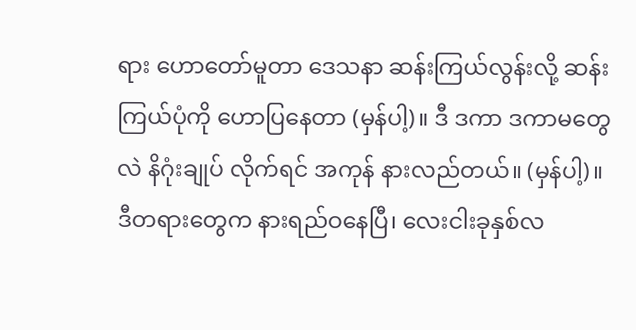ရား ဟောတော်မူတာ ဒေသနာ ဆန်းကြယ်လွန်းလို့ ဆန်း ကြယ်ပုံကို ဟောပြနေတာ (မှန်ပါ့)။ ဒီ ဒကာ ဒကာမတွေလဲ နိဂုံးချုပ် လိုက်ရင် အကုန် နားလည်တယ်။ (မှန်ပါ့)။ ဒီတရားတွေက နားရည်ဝနေပြီ၊ လေးငါးခုနှစ်လ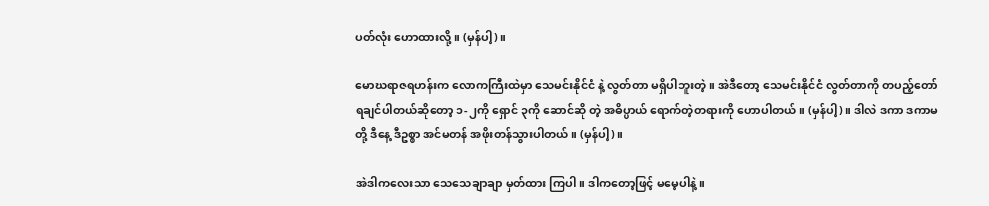ပတ်လုံး ဟောထားလို့။ (မှန်ပါ့)။

မောဃရာဇရဟန်းက လောကကြီးထဲမှာ သေမင်းနိုင်ငံ နဲ့ လွတ်တာ မရှိပါဘူးတဲ့။ အဲဒီတော့ သေမင်းနိုင်ငံ လွတ်တာကို တပည့်တော် ရချင်ပါတယ်ဆိုတော့ ၁-၂ကို ရှောင် ၃ကို ဆောင်ဆို တဲ့ အဓိပ္ပာယ် ရောက်တဲ့တရားကို ဟောပါတယ်။ (မှန်ပါ့)။ ဒါလဲ ဒကာ ဒကာမတို့ ဒီနေ့ ဒီဥစ္စာ အင်မတန် အဖိုးတန်သွားပါတယ်။ (မှန်ပါ့)။

အဲဒါကလေးသာ သေသေချာချာ မှတ်ထား ကြပါ။ ဒါကတော့ဖြင့် မမေ့ပါနဲ့။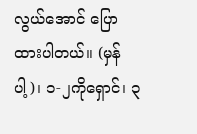လွယ်အောင် ပြောထားပါတယ်။ (မှန်ပါ့)၊ ၁-၂ကိုရှောင်၊ ၃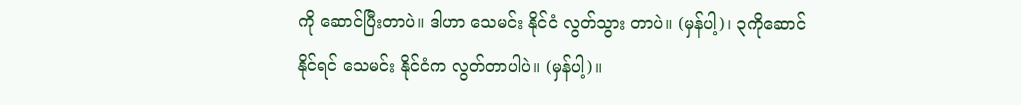ကို ဆောင်ပြီးတာပဲ။ ဒါဟာ သေမင်း နိုင်ငံ လွတ်သွား တာပဲ။ (မှန်ပါ့)၊ ၃ကိုဆောင်နိုင်ရင် သေမင်း နိုင်ငံက လွတ်တာပါပဲ။ (မှန်ပါ့)။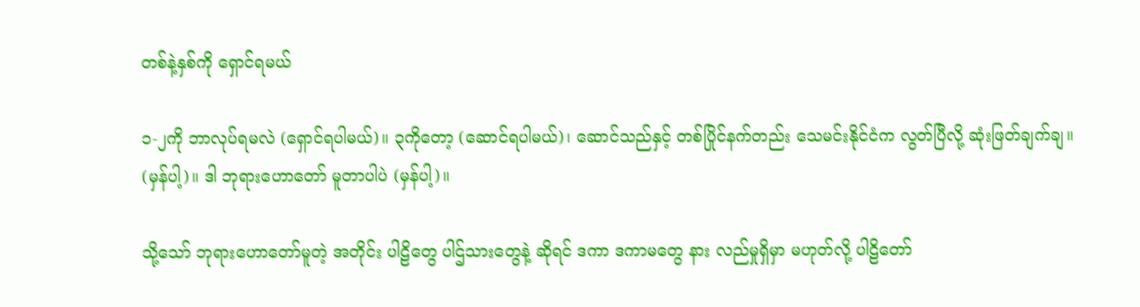တစ်နဲ့နှစ်ကို ရှောင်ရမယ်

၁-၂ကို ဘာလုပ်ရမလဲ (ရှောင်ရပါမယ်)။ ၃ကိုတော့ (ဆောင်ရပါမယ်)၊ ဆောင်သည်နှင့် တစ်ပြိုင်နက်တည်း သေမင်းနိုင်ငံက လွတ်ပြီလို့ ဆုံးဖြတ်ချက်ချ။ (မှန်ပါ့)။ ဒါ ဘုရားဟောတော် မူတာပါပဲ (မှန်ပါ့)။

သို့သော် ဘုရားဟောတော်မူတဲ့ အတိုင်း ပါဠိတွေ ပါဌ်သားတွေနဲ့ ဆိုရင် ဒကာ ဒကာမတွေ နား လည်မှုရှိမှာ မဟုတ်လို့ ပါဠိတော်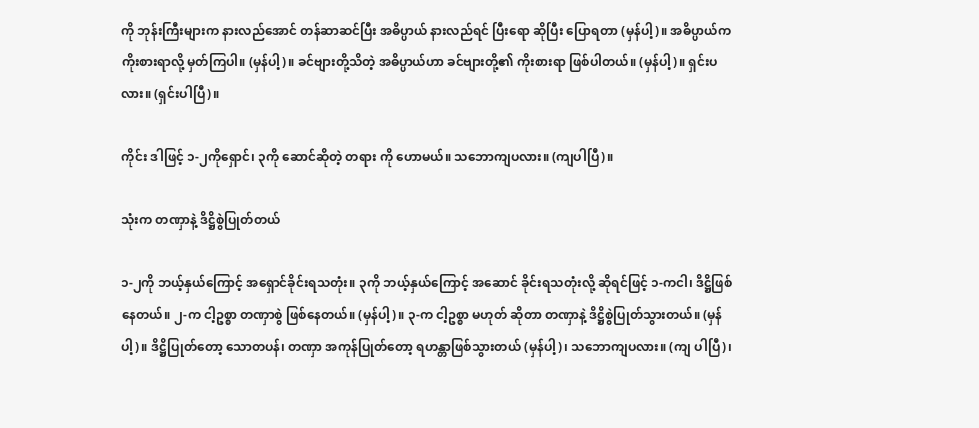ကို ဘုန်းကြီးများက နားလည်အောင် တန်ဆာဆင်ပြီး အဓိပ္ပာယ် နားလည်ရင် ပြီးရော ဆိုပြီး ပြောရတာ (မှန်ပါ့)။ အဓိပ္ပာယ်က ကိုးစားရာလို့ မှတ်ကြပါ။ (မှန်ပါ့)။ ခင်ဗျားတို့သိတဲ့ အဓိပ္ပာယ်ဟာ ခင်ဗျားတို့၏ ကိုးစားရာ ဖြစ်ပါတယ်။ (မှန်ပါ့)။ ရှင်းပလား။ (ရှင်းပါပြီ)။

ကိုင်း ဒါဖြင့် ၁-၂ကိုရှောင်၊ ၃ကို ဆောင်ဆိုတဲ့ တရား ကို ဟောမယ်။ သဘောကျပလား။ (ကျပါပြီ)။

သုံးက တဏှာနဲ့ ဒိဋ္ဌိစွဲပြုတ်တယ်

၁-၂ကို ဘယ့်နှယ်ကြောင့် အရှောင်ခိုင်းရသတုံး။ ၃ကို ဘယ့်နှယ်ကြောင့် အဆောင် ခိုင်းရသတုံးလို့ ဆိုရင်ဖြင့် ၁-ကငါ၊ ဒိဋ္ဌိဖြစ်နေတယ်။ ၂-က ငါ့ဥစ္စာ တဏှာစွဲ ဖြစ်နေတယ်။ (မှန်ပါ့)။ ၃-က ငါ့ဥစ္စာ မဟုတ် ဆိုတာ တဏှာနဲ့ ဒိဋ္ဌိစွဲပြုတ်သွားတယ်။ (မှန်ပါ့)။ ဒိဋ္ဌိပြုတ်တော့ သောတပန်၊ တဏှာ အကုန်ပြုတ်တော့ ရဟန္တာဖြစ်သွားတယ် (မှန်ပါ့)၊ သဘောကျပလား။ (ကျ ပါပြီ)၊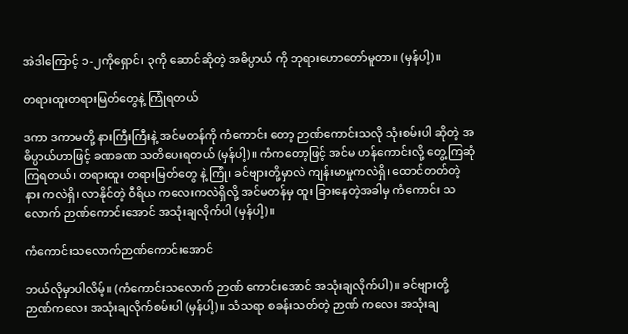အဲဒါကြောင့် ၁-၂ကိုရှောင်၊ ၃ကို ဆောင်ဆိုတဲ့ အဓိပ္ပာယ် ကို ဘုရားဟောတော်မူတာ။ (မှန်ပါ့)။

တရားထူးတရားမြတ်တွေနဲ့ ကြုံရတယ်

ဒကာ ဒကာမတို့ နားကြီးကြီးနဲ့ အင်မတန်ကို ကံကောင်း တော့ ဉာဏ်ကောင်းသလို သုံးစမ်းပါ ဆိုတဲ့ အဓိပ္ပာယ်ဟာဖြင့် ခဏခဏ သတိပေးရတယ် (မှန်ပါ့)။ ကံကတော့ဖြင့် အင်မ ဟန်ကောင်းလို့ တွေ့ကြဆုံကြရတယ်၊ တရားထူး တရားမြတ်တွေ နဲ့ ကြုံ၊ ခင်ဗျားတို့မှာလဲ ကျန်းမာမှုကလဲရှိ၊ ထောင်တတ်တဲ့ နား ကလဲရှိ၊ လာနိုင်တဲ့ ဝီရိယ ကလေးကလဲရှိလို့ အင်မတန်မှ ထူး ခြားနေတဲ့အခါမှ ကံကောင်း သလောက် ဉာဏ်ကောင်းအောင် အသုံးချလိုက်ပါ (မှန်ပါ့)။

ကံကောင်းသလောက်ဉာဏ်ကောင်းအောင်

ဘယ်လိုမှာပါလိမ့်။ (ကံကောင်းသလောက် ဉာဏ် ကောင်းအောင် အသုံးချလိုက်ပါ)။ ခင်ဗျားတို့ ဉာဏ်ကလေး အသုံးချလိုက်စမ်းပါ (မှန်ပါ့)။ သံသရာ စခန်းသတ်တဲ့ ဉာဏ် ကလေး အသုံးချ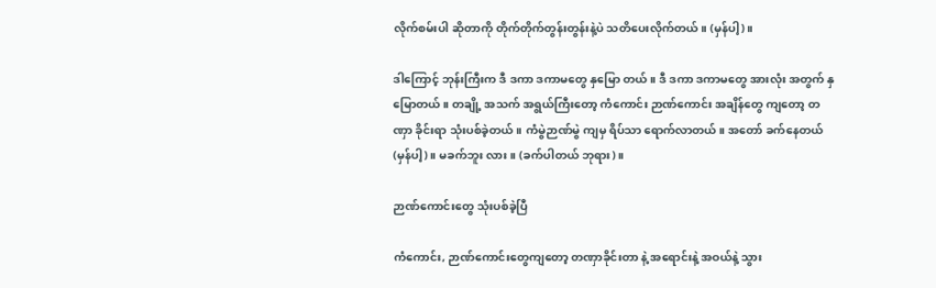လိုက်စမ်းပါ ဆိုတာကို တိုက်တိုက်တွန်းတွန်းနဲ့ပဲ သတိပေးလိုက်တယ်။ (မှန်ပါ့)။

ဒါကြောင့် ဘုန်းကြီးက ဒီ ဒကာ ဒကာမတွေ နှမြော တယ်။ ဒီ ဒကာ ဒကာမတွေ အားလုံး အတွက် နှမြောတယ်။ တချို့ အသက် အရွယ်ကြီးတော့ ကံကောင်း ဉာဏ်ကောင်း အချိန်တွေ ကျတော့ တဏှာ ခိုင်းရာ သုံးပစ်ခဲ့တယ်။ ကံမွဲဉာဏ်မွဲ ကျမှ ရိပ်သာ ရောက်လာတယ်။ အတော် ခက်နေတယ် (မှန်ပါ့)။ မခက်ဘူး လား။ (ခက်ပါတယ် ဘုရား)။

ဉာဏ်ကောင်းတွေ သုံးပစ်ခဲ့ပြီ

ကံကောင်း, ဉာဏ်ကောင်းတွေကျတော့ တဏှာခိုင်းတာ နဲ့ အရောင်းနဲ့ အဝယ်နဲ့ သွား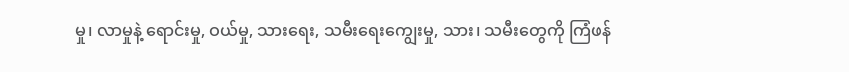မှု၊ လာမှုနဲ့ ရောင်းမှု, ဝယ်မှု, သားရေး, သမီးရေးကျွေးမှု, သား၊ သမီးတွေကို ကြံဖန်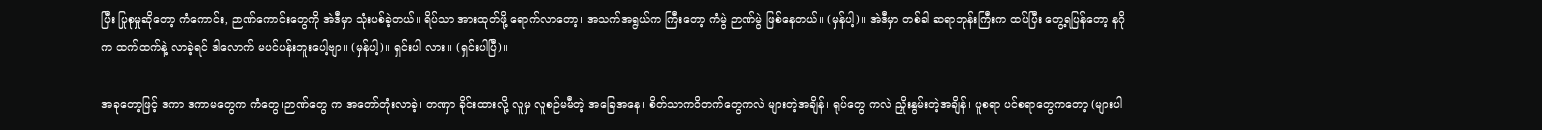ပြီး ပြုစုမှုဆိုတော့ ကံကောင်း, ဉာဏ်ကောင်းတွေကို အဲဒီမှာ သုံးပစ်ခဲ့တယ်။ ရိပ်သာ အားထုတ်ဖို့ ရောက်လာတော့၊ အသက်အရွယ်က ကြီးတော့ ကံမွဲ ဉာဏ်မွဲ ဖြစ်နေတယ်။ (မှန်ပါ့)။ အဲဒီမှာ တစ်ခါ ဆရာဘုန်းကြီးက ထပ်ပြီး တွေ့ရပြန်တော့ နဂိုက ထက်ထက်နဲ့ လာခဲ့ရင် ဒါလောက် မပင်ပန်းဘူးပေါ့ဗျာ။ (မှန်ပါ့)။ ရှင်းပါ လား။ (ရှင်းပါပြီ)။

အခုတော့ဖြင့် ဒကာ ဒကာမတွေက ကံတွေ၊ဉာဏ်တွေ က အတော်တုံးလာခဲ့၊ တဏှာ ခိုင်းထားလို့ လူမှ လူစဉ်မမီတဲ့ အခြေအနေ၊ စိတ်သာကဝိတက်တွေကလဲ များတဲ့အချိန်၊ ရုပ်တွေ ကလဲ ညှိုးနွမ်းတဲ့အချိန်၊ ပူစရာ ပင်စရာတွေကတော့ (များပါ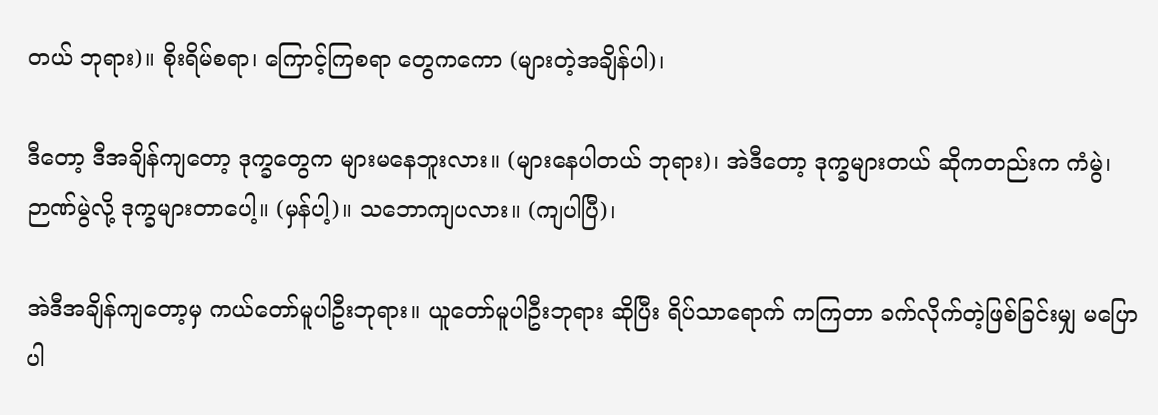တယ် ဘုရား)။ စိုးရိမ်စရာ၊ ကြောင့်ကြစရာ တွေကကော (များတဲ့အချိန်ပါ)၊

ဒီတော့ ဒီအချိန်ကျတော့ ဒုက္ခတွေက များမနေဘူးလား။ (များနေပါတယ် ဘုရား)၊ အဲဒီတော့ ဒုက္ခများတယ် ဆိုကတည်းက ကံမွဲ၊ ဉာဏ်မွဲလို့ ဒုက္ခများတာပေါ့။ (မှန်ပါ့)။ သဘောကျပလား။ (ကျပါပြီ)၊

အဲဒီအချိန်ကျတော့မှ ကယ်တော်မူပါဦးဘုရား။ ယူတော်မူပါဦးဘုရား ဆိုပြီး ရိပ်သာရောက် ကကြတာ ခက်လိုက်တဲ့ဖြစ်ခြင်းမျှ မပြောပါ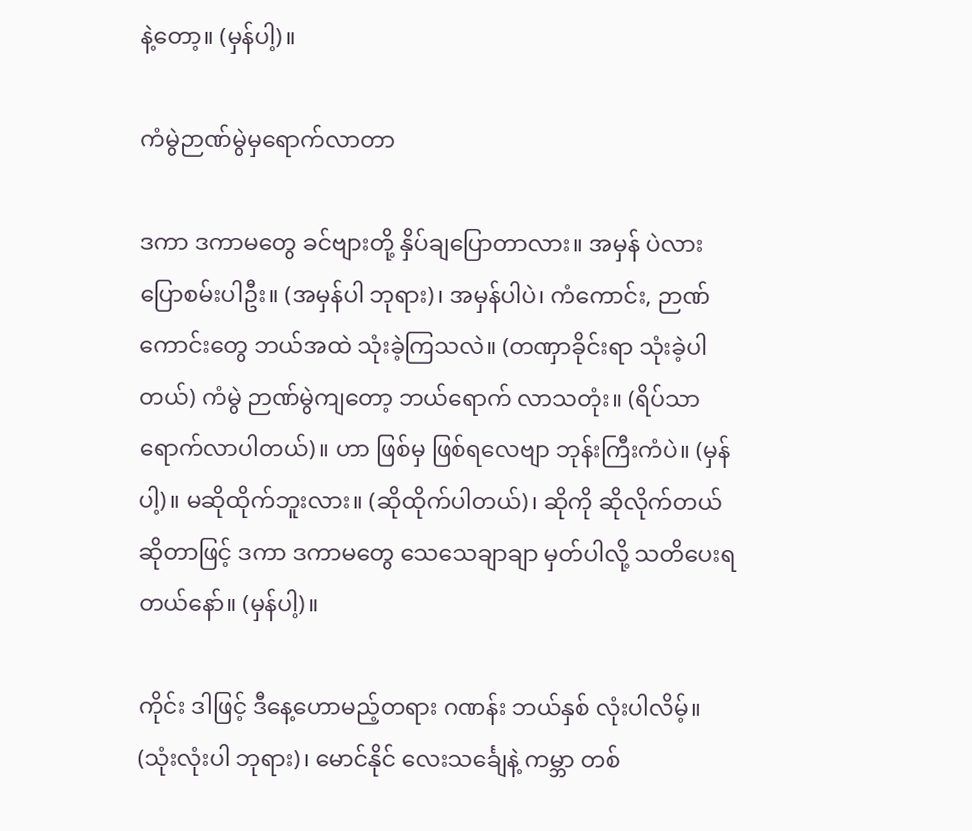နဲ့တော့။ (မှန်ပါ့)။

ကံမွဲဉာဏ်မွဲမှရောက်လာတာ

ဒကာ ဒကာမတွေ ခင်ဗျားတို့ နှိပ်ချပြောတာလား။ အမှန် ပဲလား ပြောစမ်းပါဦး။ (အမှန်ပါ ဘုရား)၊ အမှန်ပါပဲ၊ ကံကောင်း, ဉာဏ်ကောင်းတွေ ဘယ်အထဲ သုံးခဲ့ကြသလဲ။ (တဏှာခိုင်းရာ သုံးခဲ့ပါတယ်) ကံမွဲ ဉာဏ်မွဲကျတော့ ဘယ်ရောက် လာသတုံး။ (ရိပ်သာ ရောက်လာပါတယ်)။ ဟာ ဖြစ်မှ ဖြစ်ရလေဗျာ ဘုန်းကြီးကံပဲ။ (မှန်ပါ့)။ မဆိုထိုက်ဘူးလား။ (ဆိုထိုက်ပါတယ်)၊ ဆိုကို ဆိုလိုက်တယ် ဆိုတာဖြင့် ဒကာ ဒကာမတွေ သေသေချာချာ မှတ်ပါလို့ သတိပေးရတယ်နော်။ (မှန်ပါ့)။

ကိုင်း ဒါဖြင့် ဒီနေ့ဟောမည့်တရား ဂဏန်း ဘယ်နှစ် လုံးပါလိမ့်။ (သုံးလုံးပါ ဘုရား)၊ မောင်နိုင် လေးသင်္ချေနဲ့ ကမ္ဘာ တစ်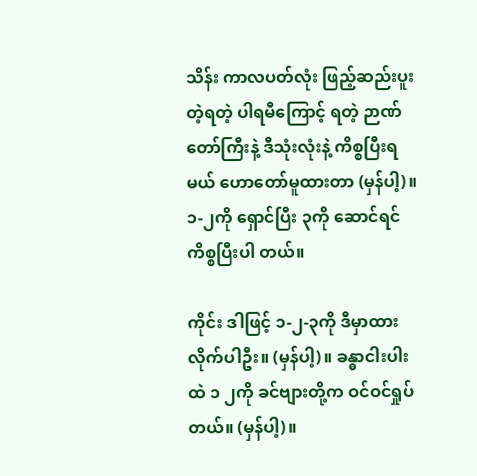သိန်း ကာလပတ်လုံး ဖြည့်ဆည်းပူးတဲ့ရတဲ့ ပါရမီကြောင့် ရတဲ့ ဉာဏ်တော်ကြီးနဲ့ ဒီသုံးလုံးနဲ့ ကိစ္စပြီးရမယ် ဟောတော်မူထားတာ (မှန်ပါ့)။ ၁-၂ကို ရှောင်ပြီး ၃ကို ဆောင်ရင် ကိစ္စပြီးပါ တယ်။

ကိုင်း ဒါဖြင့် ၁-၂-၃ကို ဒီမှာထားလိုက်ပါဦး။ (မှန်ပါ့)။ ခန္ဓာငါးပါးထဲ ၁ ၂ကို ခင်ဗျားတို့က ဝင်ဝင်ရှုပ်တယ်။ (မှန်ပါ့)။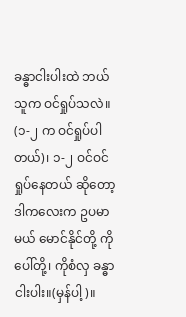ခန္ဓာငါးပါးထဲ ဘယ်သူက ဝင်ရှုပ်သလဲ။ (၁-၂ က ဝင်ရှုပ်ပါတယ်)၊ ၁-၂ ဝင်ဝင်ရှုပ်နေတယ် ဆိုတော့ ဒါကလေးက ဥပမာမယ် မောင်နိုင်တို့ ကိုပေါ်တို့၊ ကိုစံလှ ခန္ဓာငါးပါး။(မှန်ပါ့)။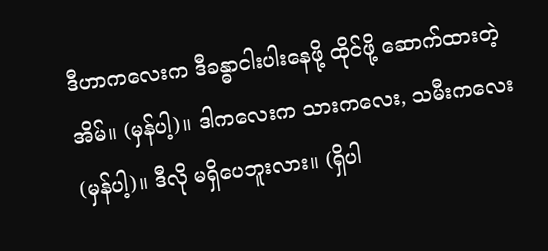ဒီဟာကလေးက ဒီခန္ဓာငါးပါးနေဖို့ ထိုင်ဖို့ ဆောက်ထားတဲ့အိမ်။ (မှန်ပါ့)။ ဒါကလေးက သားကလေး, သမီးကလေး (မှန်ပါ့)။ ဒီလို မရှိပေဘူးလား။ (ရှိပါ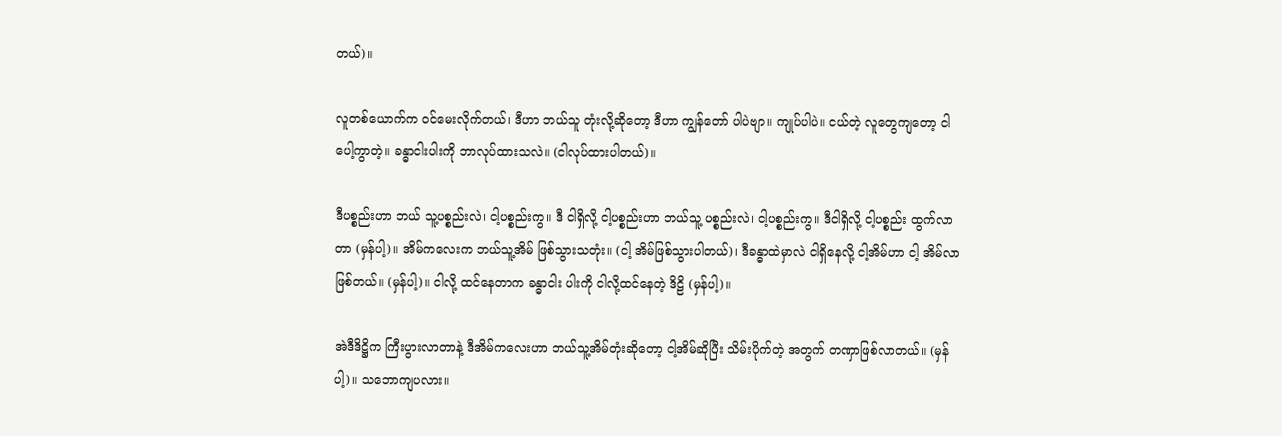တယ်)။

လူတစ်ယောက်က ဝင်မေးလိုက်တယ်၊ ဒီဟာ ဘယ်သူ တုံးလို့ဆိုတော့ ဒီဟာ ကျွန်တော် ပါပဲဗျာ။ ကျုပ်ပါပဲ။ ငယ်တဲ့ လူတွေကျတော့ ငါပေါ့ကွာတဲ့။ ခန္ဓာငါးပါးကို ဘာလုပ်ထားသလဲ။ (ငါလုပ်ထားပါတယ်)။

ဒီပစ္စည်းဟာ ဘယ် သူ့ပစ္စည်းလဲ၊ ငါ့ပစ္စည်းကွ။ ဒီ ငါရှိလို့ ငါ့ပစ္စည်းဟာ ဘယ်သူ့ ပစ္စည်းလဲ၊ ငါ့ပစ္စည်းကွ။ ဒီငါရှိလို့ ငါ့ပစ္စည်း ထွက်လာတာ (မှန်ပါ့)။ အိမ်ကလေးက ဘယ်သူ့အိမ် ဖြစ်သွားသတုံး။ (ငါ့ အိမ်ဖြစ်သွားပါတယ်)၊ ဒီခန္ဓာထဲမှာလဲ ငါရှိနေလို့ ငါ့အိမ်ဟာ ငါ့ အိမ်လာဖြစ်တယ်။ (မှန်ပါ့)။ ငါလို့ ထင်နေတာက ခန္ဓာငါး ပါးကို ငါလို့ထင်နေတဲ့ ဒိဠိ (မှန်ပါ့)။

အဲဒီဒိဋ္ဌိက ကြီးပွားလာတာနဲ့ ဒီအိမ်ကလေးဟာ ဘယ်သူ့အိမ်တုံးဆိုတော့ ငါ့အိမ်ဆိုပြီး သိမ်းပိုက်တဲ့ အတွက် တဏှာဖြစ်လာတယ်။ (မှန်ပါ့)။ သဘောကျပလား။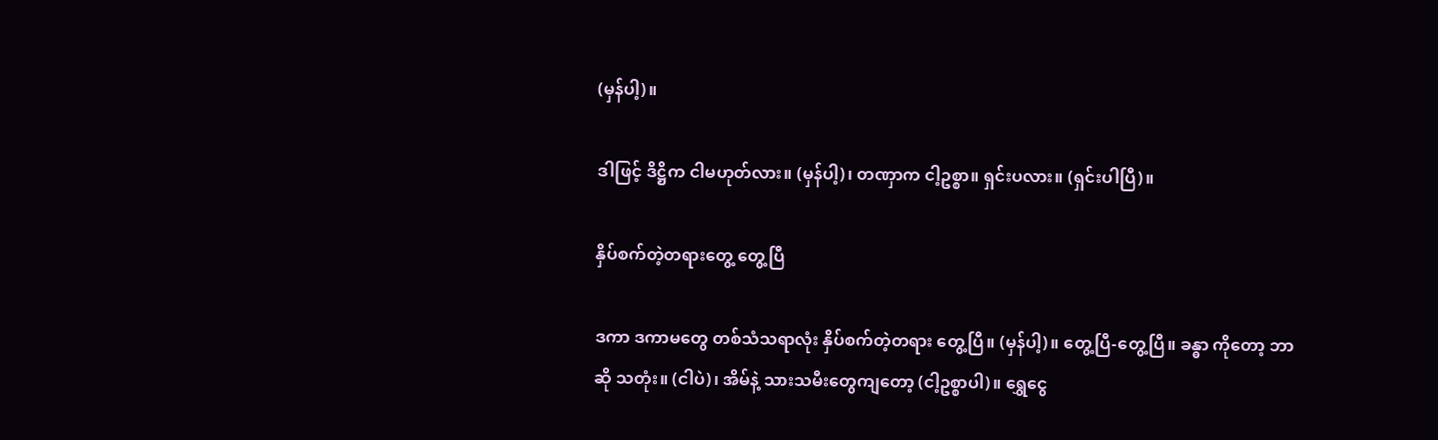(မှန်ပါ့)။

ဒါဖြင့် ဒိဋ္ဌိက ငါမဟုတ်လား။ (မှန်ပါ့)၊ တဏှာက ငါ့ဥစ္စာ။ ရှင်းပလား။ (ရှင်းပါပြီ)။

နှိပ်စက်တဲ့တရားတွေ့ တွေ့ပြီ

ဒကာ ဒကာမတွေ တစ်သံသရာလုံး နှိပ်စက်တဲ့တရား တွေ့ပြီ။ (မှန်ပါ့)။ တွေ့ပြီ-တွေ့ပြီ။ ခန္ဓာ ကိုတော့ ဘာဆို သတုံး။ (ငါပဲ)၊ အိမ်နဲ့ သားသမီးတွေကျတော့ (ငါ့ဥစ္စာပါ)။ ရွှေငွေ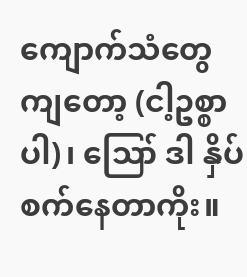ကျောက်သံတွေ ကျတော့ (ငါ့ဥစ္စာပါ)၊ ဪ ဒါ နှိပ်စက်နေတာကိုး။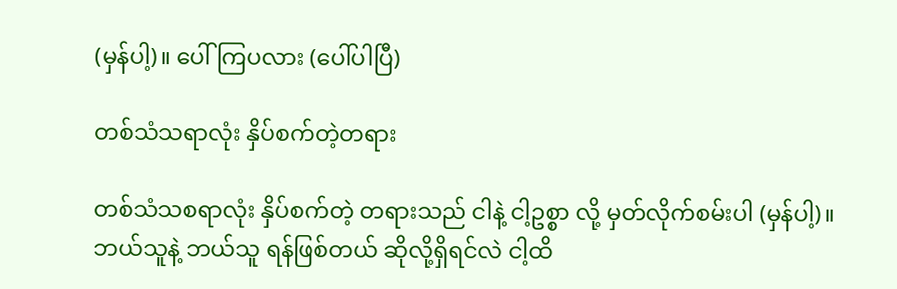(မှန်ပါ့)။ ပေါ်ကြပလား (ပေါ်ပါပြီ)

တစ်သံသရာလုံး နှိပ်စက်တဲ့တရား

တစ်သံသစရာလုံး နှိပ်စက်တဲ့ တရားသည် ငါနဲ့ ငါ့ဥစ္စာ လို့ မှတ်လိုက်စမ်းပါ (မှန်ပါ့)။ ဘယ်သူနဲ့ ဘယ်သူ ရန်ဖြစ်တယ် ဆိုလို့ရှိရင်လဲ ငါ့ထိ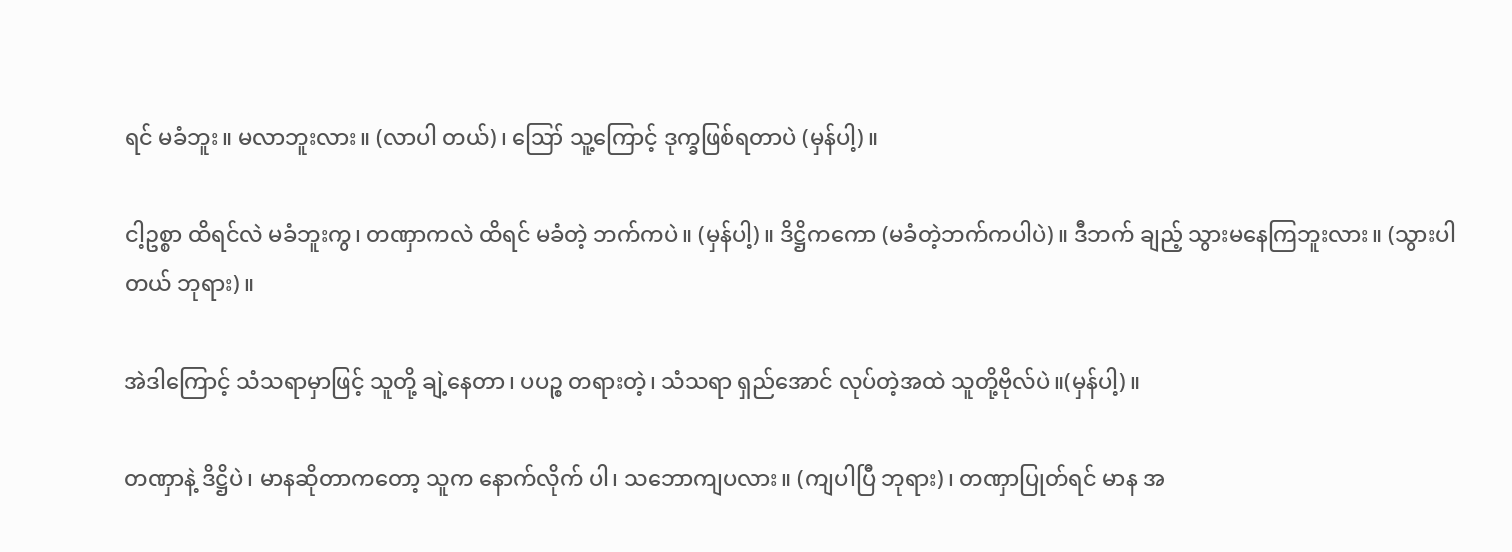ရင် မခံဘူး။ မလာဘူးလား။ (လာပါ တယ်)၊ ဪ သူ့ကြောင့် ဒုက္ခဖြစ်ရတာပဲ (မှန်ပါ့)။

ငါ့ဥစ္စာ ထိရင်လဲ မခံဘူးကွ၊ တဏှာကလဲ ထိရင် မခံတဲ့ ဘက်ကပဲ။ (မှန်ပါ့)။ ဒိဋ္ဌိကကော (မခံတဲ့ဘက်ကပါပဲ)။ ဒီဘက် ချည့် သွားမနေကြဘူးလား။ (သွားပါတယ် ဘုရား)။

အဲဒါကြောင့် သံသရာမှာဖြင့် သူတို့ ချဲ့နေတာ၊ ပပဉ္စ တရားတဲ့၊ သံသရာ ရှည်အောင် လုပ်တဲ့အထဲ သူတို့ဗိုလ်ပဲ။(မှန်ပါ့)။

တဏှာနဲ့ ဒိဋ္ဌိပဲ၊ မာနဆိုတာကတော့ သူက နောက်လိုက် ပါ၊ သဘောကျပလား။ (ကျပါပြီ ဘုရား)၊ တဏှာပြုတ်ရင် မာန အ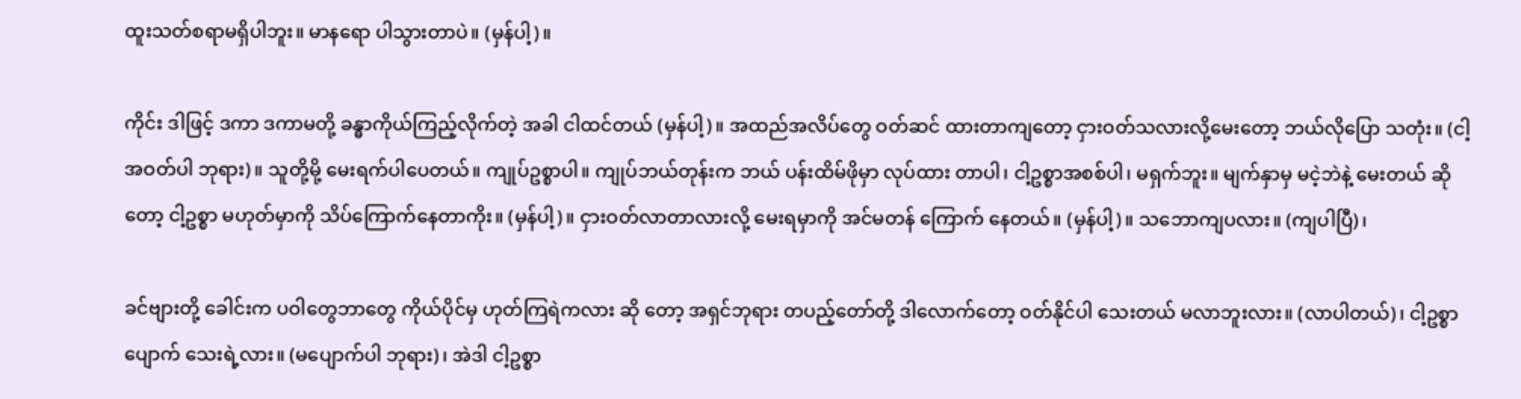ထူးသတ်စရာမရှိပါဘူး။ မာနရော ပါသွားတာပဲ။ (မှန်ပါ့)။

ကိုင်း ဒါဖြင့် ဒကာ ဒကာမတို့ ခန္ဓာကိုယ်ကြည့်လိုက်တဲ့ အခါ ငါထင်တယ် (မှန်ပါ့)။ အထည်အလိပ်တွေ ဝတ်ဆင် ထားတာကျတော့ ငှားဝတ်သလားလို့မေးတော့ ဘယ်လိုပြော သတုံး။ (ငါ့အဝတ်ပါ ဘုရား)။ သူတို့မို့ မေးရက်ပါပေတယ်။ ကျုပ်ဥစ္စာပါ။ ကျုပ်ဘယ်တုန်းက ဘယ် ပန်းထိမ်ဖိုမှာ လုပ်ထား တာပါ၊ ငါ့ဥစ္စာအစစ်ပါ၊ မရှက်ဘူး။ မျက်နှာမှ မငဲ့ဘဲနဲ့ မေးတယ် ဆိုတော့ ငါ့ဥစ္စာ မဟုတ်မှာကို သိပ်ကြောက်နေတာကိုး။ (မှန်ပါ့)။ ငှားဝတ်လာတာလားလို့ မေးရမှာကို အင်မတန် ကြောက် နေတယ်။ (မှန်ပါ့)။ သဘောကျပလား။ (ကျပါပြီ)၊

ခင်ဗျားတို့ ခေါင်းက ပဝါတွေဘာတွေ ကိုယ်ပိုင်မှ ဟုတ်ကြရဲကလား ဆို တော့ အရှင်ဘုရား တပည့်တော်တို့ ဒါလောက်တော့ ဝတ်နိုင်ပါ သေးတယ် မလာဘူးလား။ (လာပါတယ်)၊ ငါ့ဥစ္စာပျောက် သေးရဲ့လား။ (မပျောက်ပါ ဘုရား)၊ အဲဒါ ငါ့ဥစ္စာ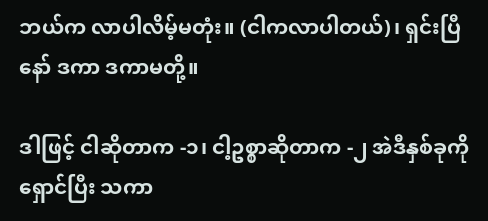ဘယ်က လာပါလိမ့်မတုံး။ (ငါကလာပါတယ်)၊ ရှင်းပြီနော် ဒကာ ဒကာမတို့။

ဒါဖြင့် ငါဆိုတာက -၁၊ ငါ့ဥစ္စာဆိုတာက -၂ အဲဒီနှစ်ခုကို ရှောင်ပြီး သကာ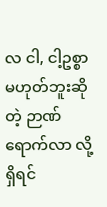လ ငါ, ငါ့ဥစ္စာ မဟုတ်ဘူးဆိုတဲ့ ဉာဏ်ရောက်လာ လို့ရှိရင်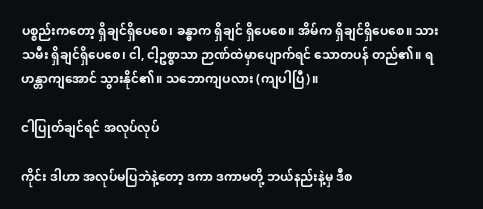ပစ္စည်းကတော့ ရှိချင်ရှိပေစေ၊ ခန္ဓာက ရှိချင် ရှိပေစေ။ အိမ်က ရှိချင်ရှိပေစေ။ သားသမီး ရှိချင်ရှိပေစေ၊ ငါ, ငါ့ဥစ္စာသာ ဉာဏ်ထဲမှာပျောက်ရင် သောတပန် တည်၏။ ရဟန္တာကျအောင် သွားနိုင်၏။ သဘောကျပလား (ကျပါပြီ)။

ငါပြုတ်ချင်ရင် အလုပ်လုပ်

ကိုင်း ဒါဟာ အလုပ်မပြဘဲနဲ့တော့ ဒကာ ဒကာမတို့ ဘယ်နည်းနဲ့မှ ဒီစ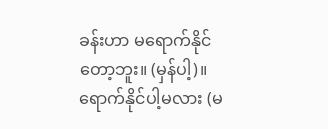ခန်းဟာ မရောက်နိုင် တော့ဘူး။ (မှန်ပါ့)။ ရောက်နိုင်ပါ့မလား (မ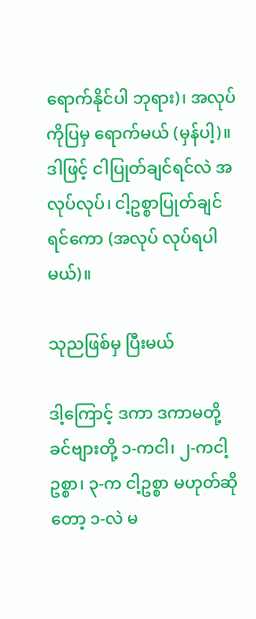ရောက်နိုင်ပါ ဘုရား)၊ အလုပ်ကိုပြမှ ရောက်မယ် (မှန်ပါ့)။ ဒါဖြင့် ငါပြုတ်ချင်ရင်လဲ အလုပ်လုပ်၊ ငါ့ဥစ္စာပြုတ်ချင်ရင်ကော (အလုပ် လုပ်ရပါမယ်)။

သုညဖြစ်မှ ပြီးမယ်

ဒါ့ကြောင့် ဒကာ ဒကာမတို့ ခင်ဗျားတို့ ၁-ကငါ၊ ၂-ကငါ့ ဥစ္စာ၊ ၃-က ငါ့ဥစ္စာ မဟုတ်ဆိုတော့ ၁-လဲ မ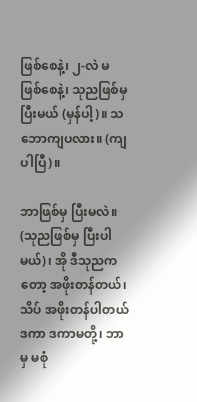ဖြစ်စေနဲ့၊ ၂-လဲ မဖြစ်စေနဲ့၊ သုညဖြစ်မှ ပြီးမယ် (မှန်ပါ့)။ သဘောကျပလား။ (ကျပါပြီ)။

ဘာဖြစ်မှ ပြီးမလဲ။ (သုညဖြစ်မှ ပြီးပါမယ်)၊ အို ဒီသုညကတော့ အဖိုးတန်တယ်၊ သိပ် အဖိုးတန်ပါတယ် ဒကာ ဒကာမတို့၊ ဘာမှ မစုံ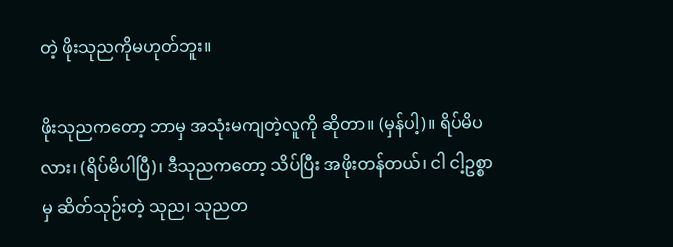တဲ့ ဖိုးသုညကိုမဟုတ်ဘူး။

ဖိုးသုညကတော့ ဘာမှ အသုံးမကျတဲ့လူကို ဆိုတာ။ (မှန်ပါ့)။ ရိပ်မိပလား၊ (ရိပ်မိပါပြီ)၊ ဒီသုညကတော့ သိပ်ပြီး အဖိုးတန်တယ်၊ ငါ ငါ့ဥစ္စာမှ ဆိတ်သုဉ်းတဲ့ သုည၊ သုညတ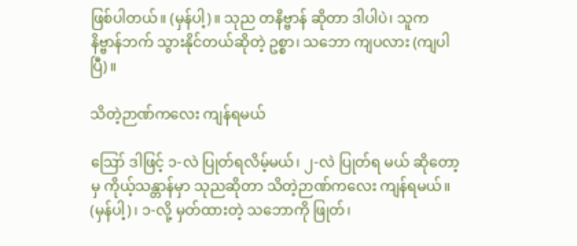ဖြစ်ပါတယ်။ (မှန်ပါ့)။ သုည တနိဗ္ဗာန် ဆိုတာ ဒါပါပဲ၊ သူက နိဗ္ဗာန်ဘက် သွားနိုင်တယ်ဆိုတဲ့ ဥစ္စာ၊ သဘော ကျပလား (ကျပါပြီ)။

သိတဲ့ဉာဏ်ကလေး ကျန်ရမယ်

ဪ ဒါဖြင့် ၁-လဲ ပြုတ်ရလိမ့်မယ်၊ ၂-လဲ ပြုတ်ရ မယ် ဆိုတော့မှ ကိုယ့်သန္တာန်မှာ သုညဆိုတာ သိတဲ့ဉာဏ်ကလေး ကျန်ရမယ်။ (မှန်ပါ့)၊ ၁-လို့ မှတ်ထားတဲ့ သဘောကို ဖြုတ်၊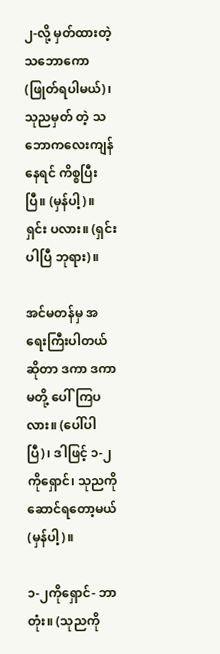၂-လို့ မှတ်ထားတဲ့ သဘောကော (ဖြုတ်ရပါမယ်)၊ သုညမှတ် တဲ့ သဘောကလေးကျန်နေရင် ကိစ္စပြီးပြီ။ (မှန်ပါ့)။ ရှင်း ပလား။ (ရှင်းပါပြီ ဘုရား)။

အင်မတန်မှ အရေးကြီးပါတယ်ဆိုတာ ဒကာ ဒကာမတို့ ပေါ်ကြပလား။ (ပေါ်ပါပြီ)၊ ဒါဖြင့် ၁-၂ကိုရှောင်၊ သုညကို ဆောင်ရတော့မယ် (မှန်ပါ့)။

၁-၂ကိုရှောင်- ဘာတုံး။ (သုညကို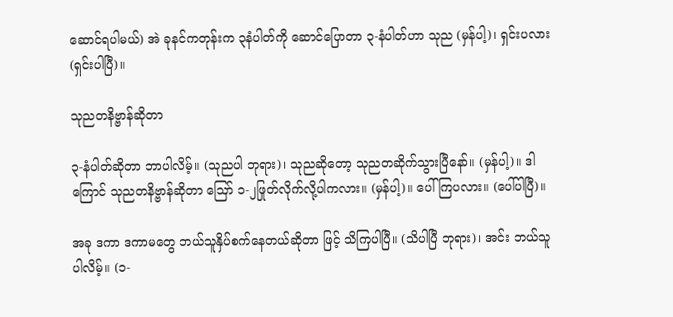ဆောင်ရပါမယ်) အဲ ခုနင်ကတုန်းက ၃နံပါတ်ကို ဆောင်ပြောတာ ၃-နံပါတ်ဟာ သုည (မှန်ပါ့)၊ ရှင်းပလား (ရှင်းပါပြီ)။

သုညတနိဗ္ဗာန်ဆိုတာ

၃-နံပါတ်ဆိုတာ ဘာပါလိမ့်။ (သုညပါ ဘုရား)၊ သုညဆိုတော့ သုညတဆိုက်သွားပြီနော်။ (မှန်ပါ့)။ ဒါကြောင် သုညတနိဗ္ဗာန်ဆိုတာ ဪ ၁-၂ဖြုတ်လိုက်လို့ပါကလား။ (မှန်ပါ့)။ ပေါ်ကြပလား။ (ပေါ်ပါပြီ)။

အခု ဒကာ ဒကာမတွေ ဘယ်သူနှိပ်စက်နေတယ်ဆိုတာ ဖြင့် သိကြပါပြီ။ (သိပါပြီ ဘုရား)၊ အင်း ဘယ်သူပါလိမ့်။ (၁-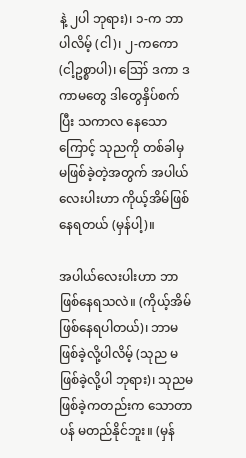နဲ့ ၂ပါ ဘုရား)၊ ၁-က ဘာပါလိမ့် (ငါ)၊ ၂-ကကော (ငါ့ဥစ္စာပါ)၊ ဪ ဒကာ ဒကာမတွေ ဒါတွေနှိပ်စက်ပြီး သကာလ နေသောကြောင့် သုညကို တစ်ခါမှ မဖြစ်ခဲ့တဲ့အတွက် အပါယ် လေးပါးဟာ ကိုယ့်အိမ်ဖြစ်နေရတယ် (မှန်ပါ့)။

အပါယ်လေးပါးဟာ ဘာဖြစ်နေရသလဲ။ (ကိုယ့်အိမ် ဖြစ်နေရပါတယ်)၊ ဘာမဖြစ်ခဲ့လို့ပါလိမ့် (သုည မဖြစ်ခဲ့လို့ပါ ဘုရား)၊ သုညမဖြစ်ခဲ့ကတည်းက သောတာပန် မတည်နိုင်ဘူး။ (မှန်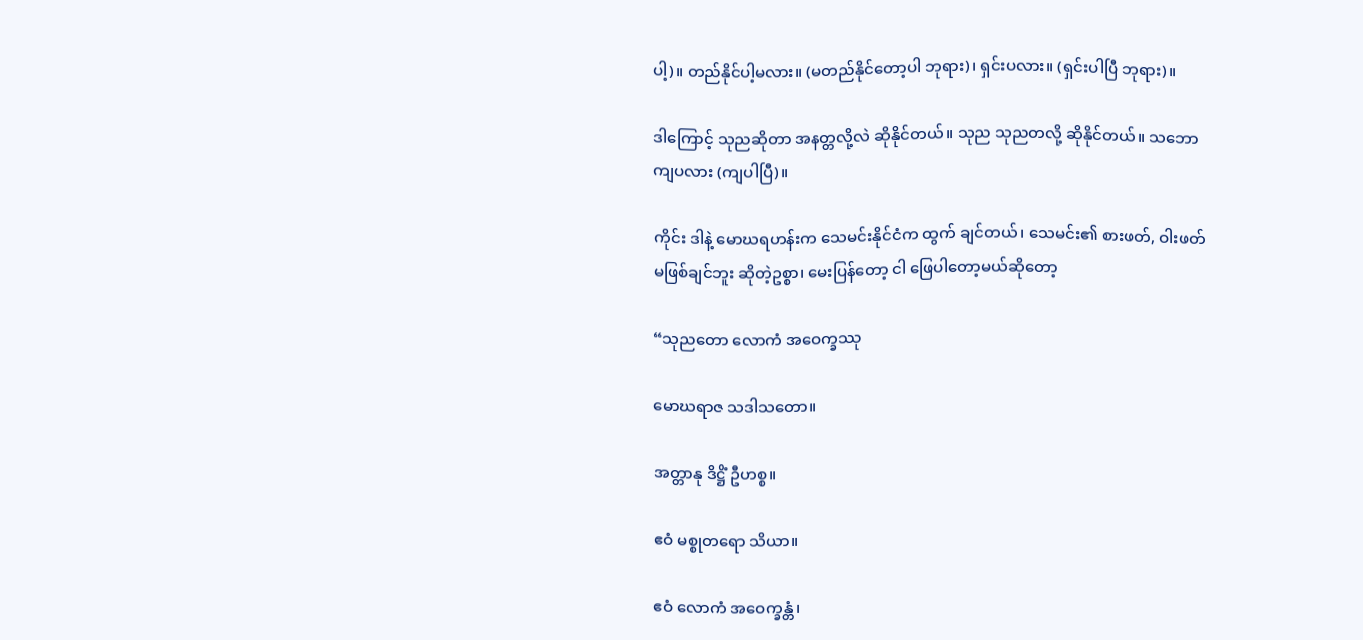ပါ့)။ တည်နိုင်ပါ့မလား။ (မတည်နိုင်တော့ပါ ဘုရား)၊ ရှင်းပလား။ (ရှင်းပါပြီ ဘုရား)။

ဒါကြောင့် သုညဆိုတာ အနတ္တလို့လဲ ဆိုနိုင်တယ်။ သုည သုညတလို့ ဆိုနိုင်တယ်။ သဘောကျပလား (ကျပါပြီ)။

ကိုင်း ဒါနဲ့ မောဃရဟန်းက သေမင်းနိုင်ငံက ထွက် ချင်တယ်၊ သေမင်း၏ စားဖတ်, ဝါးဖတ် မဖြစ်ချင်ဘူး ဆိုတဲ့ဥစ္စာ၊ မေးပြန်တော့ ငါ ဖြေပါတော့မယ်ဆိုတော့

“သုညတော လောကံ အဝေက္ခဿု

မောဃရာဇ သဒါသတော။

အတ္တာနု ဒိဋ္ဌိံ ဦဟစ္စ။

ဧဝံ မစ္စုတရော သိယာ။

ဧဝံ လောကံ အဝေက္ခန္တံ၊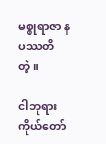မစ္စုရာဇာ နပဿတိ တဲ့။

ငါဘုရားကိုယ်တော်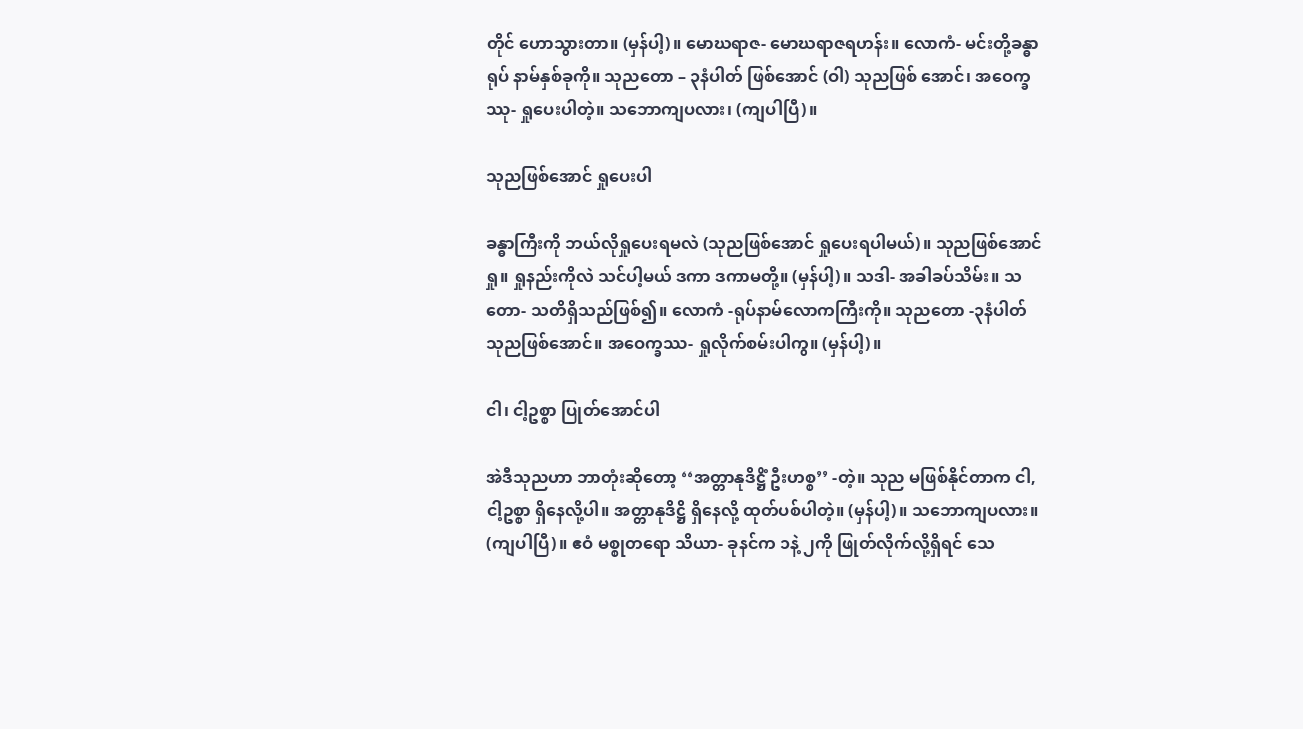တိုင် ဟောသွားတာ။ (မှန်ပါ့)။ မောဃရာဇ- မောဃရာဇရဟန်း။ လောကံ- မင်းတို့ခန္ဓာ ရုပ် နာမ်နှစ်ခုကို။ သုညတော – ၃နံပါတ် ဖြစ်အောင် (ဝါ) သုညဖြစ် အောင်၊ အဝေက္ခဿု- ရှုပေးပါတဲ့။ သဘောကျပလား၊ (ကျပါပြီ)။

သုညဖြစ်အောင် ရှုပေးပါ

ခန္ဓာကြီးကို ဘယ်လိုရှုပေးရမလဲ (သုညဖြစ်အောင် ရှုပေးရပါမယ်)။ သုညဖြစ်အောင်ရှု။ ရှုနည်းကိုလဲ သင်ပါ့မယ် ဒကာ ဒကာမတို့။ (မှန်ပါ့)။ သဒါ- အခါခပ်သိမ်း။ သတော- သတိရှိသည်ဖြစ်၍။ လောကံ -ရုပ်နာမ်လောကကြီးကို။ သုညတော -၃နံပါတ် သုညဖြစ်အောင်။ အဝေက္ခဿ- ရှုလိုက်စမ်းပါကွ။ (မှန်ပါ့)။

ငါ၊ ငါ့ဥစ္စာ ပြုတ်အောင်ပါ

အဲဒီသုညဟာ ဘာတုံးဆိုတော့ ‘‘အတ္တာနုဒိဋ္ဌိံ ဦးဟစ္စ’’ -တဲ့။ သုည မဖြစ်နိုင်တာက ငါ, ငါ့ဥစ္စာ ရှိနေလို့ပါ။ အတ္တာနုဒိဋ္ဌိ ရှိနေလို့ ထုတ်ပစ်ပါတဲ့။ (မှန်ပါ့)။ သဘောကျပလား။ (ကျပါပြီ)။ ဧဝံ မစ္စုတရော သိယာ- ခုနင်က ၁နဲ့ ၂ကို ဖြုတ်လိုက်လို့ရှိရင် သေ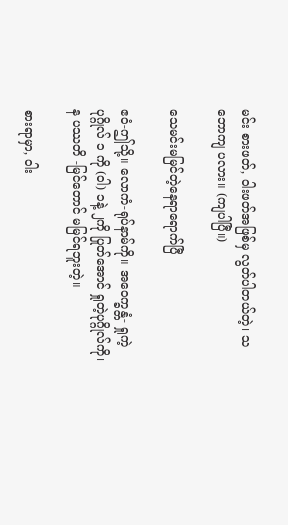မင်း စားဖတ်, ဝါးဖတ်အဖြစ်မှ လွတ်ပါတယ်တဲ့၊ သဘောကျ ပလား။ (ကျပါပြီ။)

သေမင်းမမြင်တဲ့နေရာရောက်ပြီ

ဧဝံ-ဤသို့။ လောကံ-ရုပ်နာမ်ကို။ အဝေက္ခန္တံ- ရှုကဲ့ပုဂ္ဂိုလ် ၁ ကို (ဝါ) ၁နဲ့ ၂ကို ပြုတ်အောင် ရှုတဲ့ပုဂ္ဂိုလ်ကို၊ န ပဿတိ -မြင်တောင် မမြင်ရဘူးတဲ့။

စားရာမှာ, ဝါး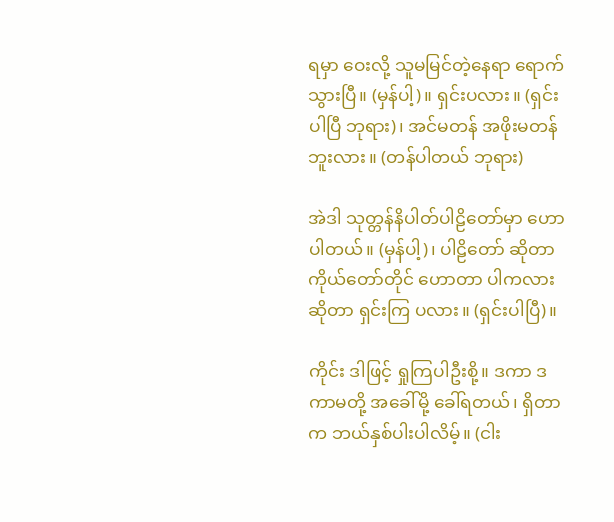ရမှာ ဝေးလို့ သူမမြင်တဲ့နေရာ ရောက်သွားပြီ။ (မှန်ပါ့)။ ရှင်းပလား။ (ရှင်းပါပြီ ဘုရား)၊ အင်မတန် အဖိုးမတန်ဘူးလား။ (တန်ပါတယ် ဘုရား)

အဲဒါ သုတ္တန်နိပါတ်ပါဠိတော်မှာ ဟောပါတယ်။ (မှန်ပါ့)၊ ပါဠိတော် ဆိုတာ ကိုယ်တော်တိုင် ဟောတာ ပါကလားဆိုတာ ရှင်းကြ ပလား။ (ရှင်းပါပြီ)။

ကိုင်း ဒါဖြင့် ရှုကြပါဦးစို့။ ဒကာ ဒကာမတို့ အခေါ်မို့ ခေါ်ရတယ်၊ ရှိတာက ဘယ်နှစ်ပါးပါလိမ့်။ (ငါး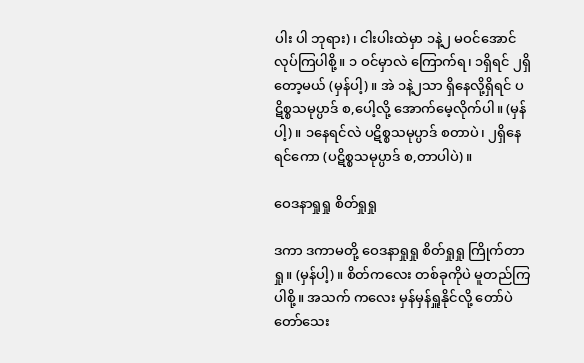ပါး ပါ ဘုရား)၊ ငါးပါးထဲမှာ ၁နဲ့၂ မဝင်အောင် လုပ်ကြပါစို့။ ၁ ဝင်မှာလဲ ကြောက်ရ၊ ၁ရှိရင် ၂ရှိတော့မယ် (မှန်ပါ့)။ အဲ ၁နဲ့၂သာ ရှိနေလို့ရှိရင် ပဋိစ္စသမုပ္ပာဒ် စ,ပေါ့လို့ အောက်မေ့လိုက်ပါ။ (မှန်ပါ့)။ ၁နေရင်လဲ ပဋိစ္စသမုပ္ပာဒ် စတာပဲ၊ ၂ရှိနေ ရင်ကော (ပဋိစ္စသမုပ္ပာဒ် စ,တာပါပဲ)။

ဝေဒနာရှုရှု စိတ်ရှုရှု

ဒကာ ဒကာမတို့ ဝေဒနာရှုရှု စိတ်ရှုရှု ကြိုက်တာရှု။ (မှန်ပါ့)။ စိတ်ကလေး တစ်ခုကိုပဲ မူတည်ကြပါစို့။ အသက် ကလေး မှန်မှန်ရှူနိုင်လို့ တော်ပဲ တော်သေး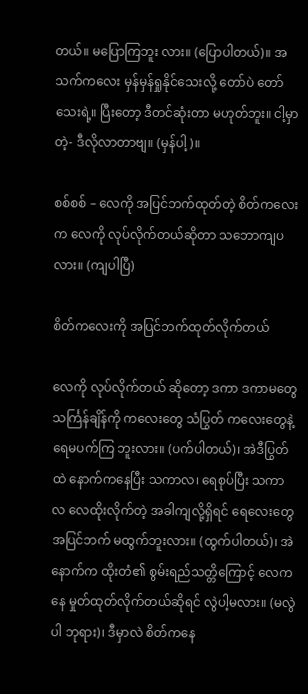တယ်။ မပြောကြဘူး လား။ (ပြောပါတယ်)။ အသက်ကလေး မှန်မှန်ရှုနိုင်သေးလို့ တော်ပဲ တော်သေးရဲ့။ ပြီးတော့ ဒီတင်ဆုံးတာ မဟုတ်ဘူး။ ငါ့မှာ တဲ့- ဒီလိုလာတာဗျ။ (မှန်ပါ့)။

စစ်စစ် – လေကို အပြင်ဘက်ထုတ်တဲ့ စိတ်ကလေးက လေကို လုပ်လိုက်တယ်ဆိုတာ သဘောကျပလား။ (ကျပါပြီ)

စိတ်ကလေးကို အပြင်ဘက်ထုတ်လိုက်တယ်

လေကို လုပ်လိုက်တယ် ဆိုတော့ ဒကာ ဒကာမတွေ သင်္ကြန်ချိန်ကို ကလေးတွေ သံပြွတ် ကလေးတွေနဲ့ ရေမပက်ကြ ဘူးလား။ (ပက်ပါတယ်)၊ အဲဒီပြွတ်ထဲ နောက်ကနေပြီး သကာလ၊ ရေစုပ်ပြီး သကာလ လေထိုးလိုက်တဲ့ အခါကျလို့ရှိရင် ရေလေးတွေ အပြင်ဘက် မထွက်ဘူးလား။ (ထွက်ပါတယ်)၊ အဲ နောက်က ထိုးတံ၏ စွမ်းရည်သတ္တိကြောင့် လေကနေ မှုတ်ထုတ်လိုက်တယ်ဆိုရင် လွဲပါ့မလား။ (မလွဲပါ ဘုရား)၊ ဒီမှာလဲ စိတ်ကနေ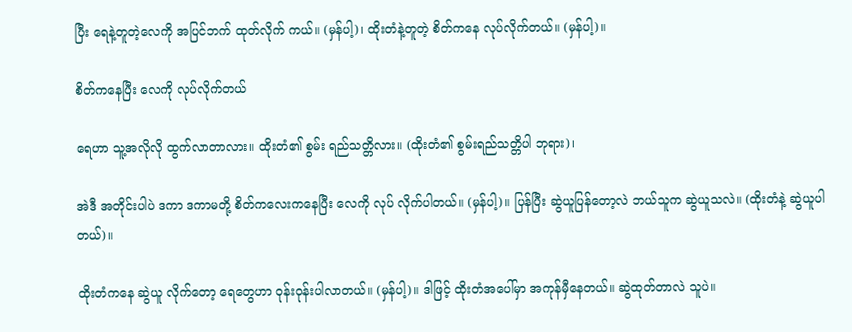ပြီး ရေနဲ့တူတဲ့လေကို အပြင်ဘက် ထုတ်လိုက် ကယ်။ (မှန်ပါ့)၊ ထိုးတံနဲ့တူတဲ့ စိတ်ကနေ လုပ်လိုက်တယ်။ (မှန်ပါ့)။

စိတ်ကနေပြီး လေကို လုပ်လိုက်တယ်

ရေဟာ သူ့အလိုလို ထွက်လာတာလား။ ထိုးတံ၏ စွမ်း ရည်သတ္တိလား။ (ထိုးတံ၏ စွမ်းရည်သတ္တိပါ ဘုရား)၊

အဲဒီ အတိုင်းပါပဲ ဒကာ ဒကာမတို့ စိတ်ကလေးကနေပြီး လေကို လုပ် လိုက်ပါတယ်။ (မှန်ပါ့)။ ပြန်ပြီး ဆွဲယူပြန်တော့လဲ ဘယ်သူက ဆွဲယူသလဲ။ (ထိုးတံနဲ့ ဆွဲယူပါတယ်)။

ထိုးတံကနေ ဆွဲယူ လိုက်တော့ ရေတွေဟာ ဝုန်းဝုန်းပါလာတယ်။ (မှန်ပါ့)။ ဒါဖြင့် ထိုးတံအပေါ်မှာ အကုန်မှီနေတယ်။ ဆွဲထုတ်တာလဲ သူပဲ။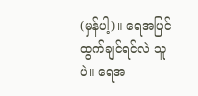(မှန်ပါ့)။ ရေအပြင်ထွက်ချင်ရင်လဲ သူပဲ။ ရေအ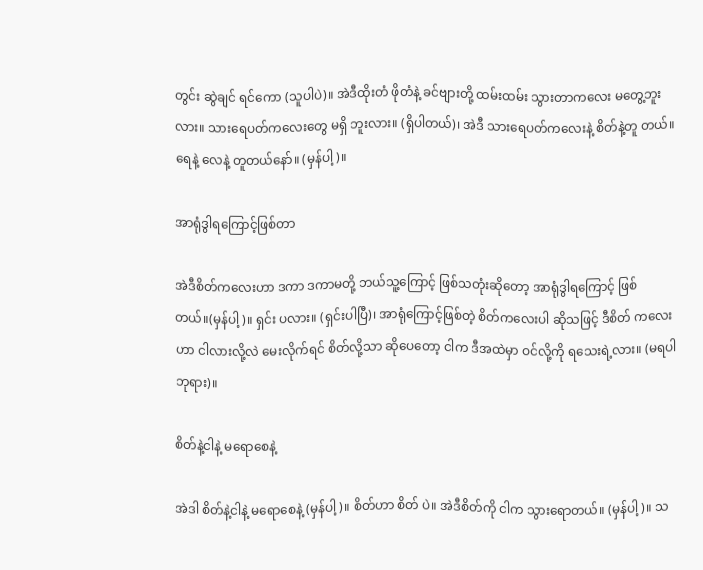တွင်း ဆွဲချင် ရင်ကော (သူပါပဲ)။ အဲဒီထိုးတံ ဖိုတံနဲ့ ခင်ဗျားတို့ ထမ်းထမ်း သွားတာကလေး မတွေ့ဘူးလား။ သားရေပတ်ကလေးတွေ မရှိ ဘူးလား။ (ရှိပါတယ်)၊ အဲဒီ သားရေပတ်ကလေးနဲ့ စိတ်နဲ့တူ တယ်။ ရေနဲ့ လေနဲ့ တူတယ်နော်။ (မှန်ပါ့)။

အာရုံဒွါရကြောင့်ဖြစ်တာ

အဲဒီစိတ်ကလေးဟာ ဒကာ ဒကာမတို့ ဘယ်သူ့ကြောင့် ဖြစ်သတုံးဆိုတော့ အာရုံဒွါရကြောင့် ဖြစ်တယ်။(မှန်ပါ့)။ ရှင်း ပလား။ (ရှင်းပါပြီ)၊ အာရုံကြောင့်ဖြစ်တဲ့ စိတ်ကလေးပါ ဆိုသဖြင့် ဒီစိတ် ကလေးဟာ ငါလားလို့လဲ မေးလိုက်ရင် စိတ်လို့သာ ဆိုပေတော့ ငါက ဒီအထဲမှာ ဝင်လို့ကို ရသေးရဲ့လား။ (မရပါ ဘုရား)။

စိတ်နဲ့ငါနဲ့ မရောစေနဲ့

အဲဒါ စိတ်နဲ့ငါနဲ့ မရောစေနဲ့ (မှန်ပါ့)။ စိတ်ဟာ စိတ် ပဲ။ အဲဒီစိတ်ကို ငါက သွားရောတယ်။ (မှန်ပါ့)။ သ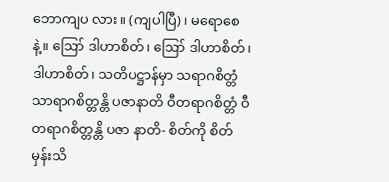ဘောကျပ လား။ (ကျပါပြီ)၊ မရောစေနဲ့။ ဪ ဒါဟာစိတ်၊ ဪ ဒါဟာစိတ်၊ ဒါဟာစိတ်၊ သတိပဋ္ဌာန်မှာ သရာဂစိတ္တံ သာရာဂစိတ္တန္တိ ပဇာနာတိ ဝီတရာဂစိတ္တံ ဝီတရာဂစိတ္တန္တိ ပဇာ နာတိ- စိတ်ကို စိတ်မှန်းသိ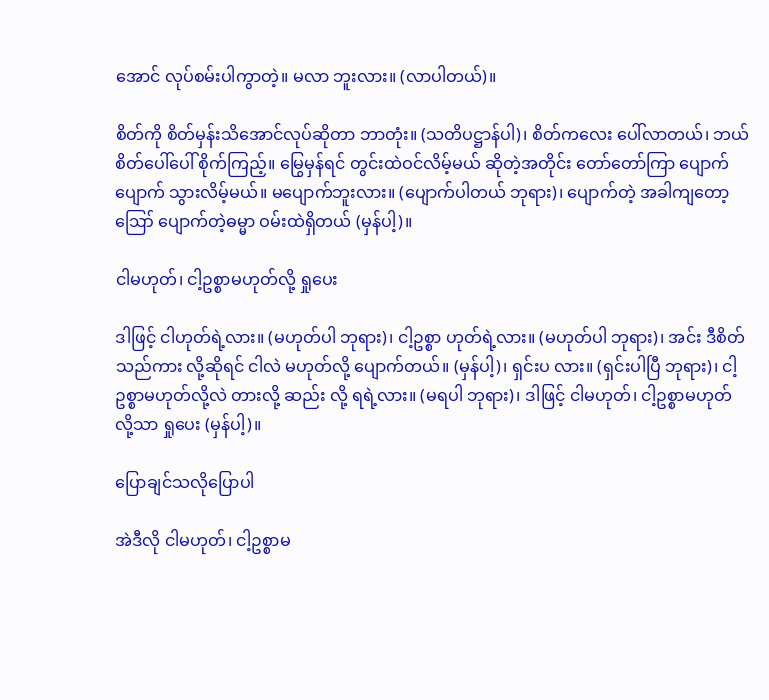အောင် လုပ်စမ်းပါကွာတဲ့။ မလာ ဘူးလား။ (လာပါတယ်)။

စိတ်ကို စိတ်မှန်းသိအောင်လုပ်ဆိုတာ ဘာတုံး။ (သတိပဋ္ဌာန်ပါ)၊ စိတ်ကလေး ပေါ်လာတယ်၊ ဘယ်စိတ်ပေါ်ပေါ် စိုက်ကြည့်။ မြွေမှန်ရင် တွင်းထဲဝင်လိမ့်မယ် ဆိုတဲ့အတိုင်း တော်တော်ကြာ ပျောက်ပျောက် သွားလိမ့်မယ်။ မပျောက်ဘူးလား။ (ပျောက်ပါတယ် ဘုရား)၊ ပျောက်တဲ့ အခါကျတော့ ဪ ပျောက်တဲ့ဓမ္မာ ဝမ်းထဲရှိတယ် (မှန်ပါ့)။

ငါမဟုတ်၊ ငါ့ဥစ္စာမဟုတ်လို့ ရှုပေး

ဒါဖြင့် ငါဟုတ်ရဲ့လား။ (မဟုတ်ပါ ဘုရား)၊ ငါ့ဥစ္စာ ဟုတ်ရဲ့လား။ (မဟုတ်ပါ ဘုရား)၊ အင်း ဒီစိတ်သည်ကား လို့ဆိုရင် ငါလဲ မဟုတ်လို့ ပျောက်တယ်။ (မှန်ပါ့)၊ ရှင်းပ လား။ (ရှင်းပါပြီ ဘုရား)၊ ငါ့ဥစ္စာမဟုတ်လို့လဲ တားလို့ ဆည်း လို့ ရရဲ့လား။ (မရပါ ဘုရား)၊ ဒါဖြင့် ငါမဟုတ်၊ ငါ့ဥစ္စာမဟုတ် လို့သာ ရှုပေး (မှန်ပါ့)။

ပြောချင်သလိုပြောပါ

အဲဒီလို ငါမဟုတ်၊ ငါ့ဥစ္စာမ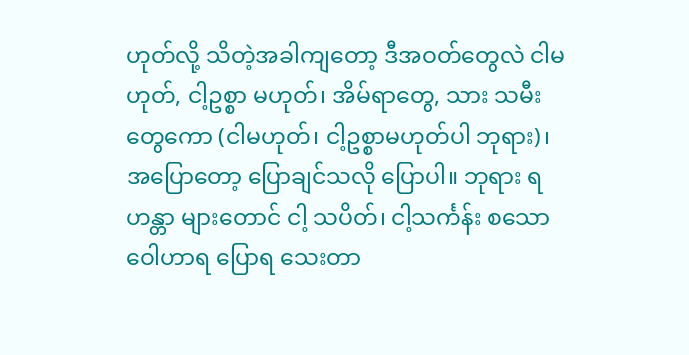ဟုတ်လို့ သိတဲ့အခါကျတော့ ဒီအဝတ်တွေလဲ ငါမဟုတ်, ငါ့ဥစ္စာ မဟုတ်၊ အိမ်ရာတွေ, သား သမီးတွေကော (ငါမဟုတ်၊ ငါ့ဥစ္စာမဟုတ်ပါ ဘုရား)၊ အပြောတော့ ပြောချင်သလို ပြောပါ။ ဘုရား ရဟန္တာ များတောင် ငါ့ သပိတ်၊ ငါ့သင်္ကန်း စသော ဝေါဟာရ ပြောရ သေးတာ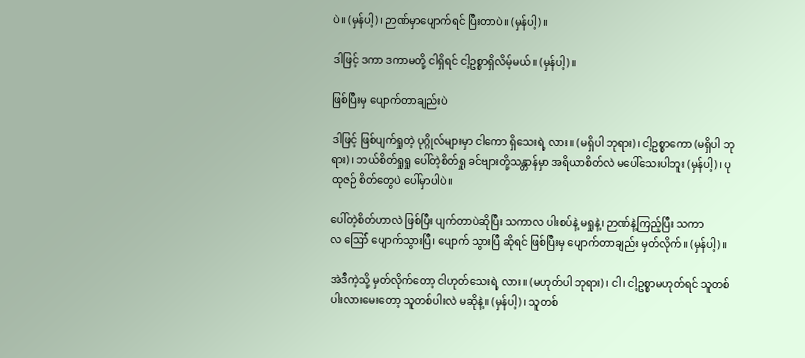ပဲ။ (မှန်ပါ့)၊ ဉာဏ်မှာပျောက်ရင် ပြီးတာပဲ။ (မှန်ပါ့)။

ဒါဖြင့် ဒကာ ဒကာမတို့ ငါရှိရင် ငါ့ဥစ္စာရှိလိမ့်မယ်။ (မှန်ပါ့)။

ဖြစ်ပြီးမှ ပျောက်တာချည်းပဲ

ဒါဖြင့် ဖြစ်ပျက်ရှုတဲ့ ပုဂ္ဂိုလ်များမှာ ငါကော ရှိသေးရဲ့ လား။ (မရှိပါ ဘုရား)၊ ငါ့ဥစ္စာကော (မရှိပါ ဘုရား)၊ ဘယ်စိတ်ရှုရှု ပေါ်တဲ့စိတ်ရှု ခင်ဗျားတို့သန္တာန်မှာ အရိယာစိတ်လဲ မပေါ်သေးပါဘူး (မှန်ပါ့)၊ ပုထုဇဉ် စိတ်တွေပဲ ပေါ်မှာပါပဲ။

ပေါ်တဲ့စိတ်ဟာလဲ ဖြစ်ပြီး ပျက်တာပဲဆိုပြီး သကာလ ပါးစပ်နဲ့ မရှုနဲ့၊ ဉာဏ်နဲ့ကြည့်ပြီး သကာလ ဪ် ပျောက်သွားပြီ၊ ပျောက် သွားပြီ ဆိုရင် ဖြစ်ပြီးမှ ပျောက်တာချည်း မှတ်လိုက်။ (မှန်ပါ့)။

အဲဒီကဲ့သို့ မှတ်လိုက်တော့ ငါဟုတ်သေးရဲ့ လား။ (မဟုတ်ပါ ဘုရား)၊ ငါ၊ ငါ့ဥစ္စာမဟုတ်ရင် သူတစ်ပါးလားမေးတော့ သူတစ်ပါးလဲ မဆိုနဲ့။ (မှန်ပါ့)၊ သူတစ်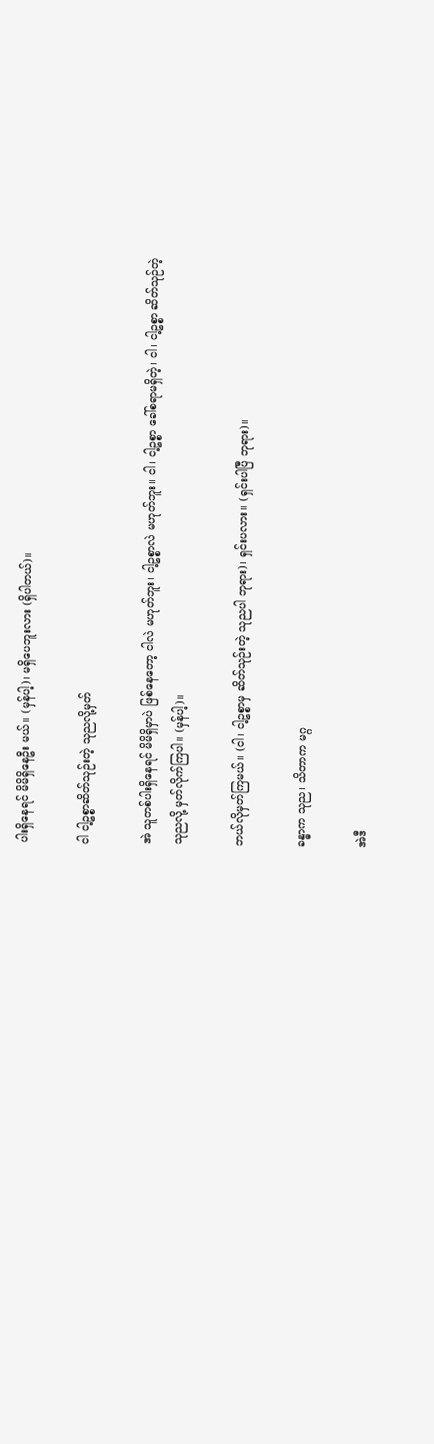ပါးရှိနေရင် မိမိရှိနေဦး မယ်။ (မှန်ပါ့)၊ မရှိပေဘူးလား (ရှိပါတယ်)။

ငါ ငါ့ဥစ္စာဆိတ်သုဉ်းတဲ့ သုညလို့မှတ်

အဲ သူတစ်ပါးရှိနေရင် မိမိရှိမှာပဲ ဖြစ်နေတော့ ငါလဲ မဟုတ်ဘူး၊ ငါ့ဥစ္စာလဲ မဟုတ်ဘူး။ ငါ၊ ငါ့ဥစ္စာ ခေါ်စရာမရှိတဲ့၊ ငါ၊ ငါ့ဥစ္စာ ဆိတ်သုဉ်တဲ့ သုညလို့ မှတ်လိုက်ကြပါ။ (မှန်ပါ့)။

ဘယ်လိုမှတ်ကြမယ်။ (ငါ၊ ငါ့ဥစ္စာမှ ဆိတ်သုဉ်းတဲ့ သုညပါ ဘုရား)၊ ရှင်းပလား။ (ရှင်းပါပြီ ဘုရား)။

ခန္ဓာက သုည၊ သိတာက မဂ္ဂ

အဲဒီ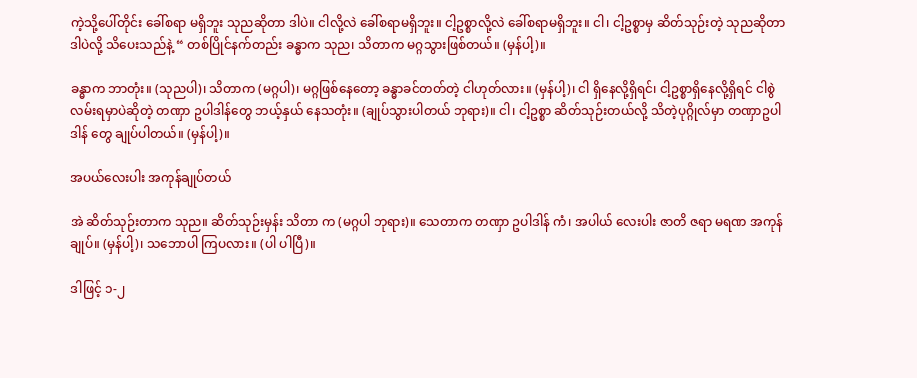ကဲ့သို့ပေါ်တိုင်း ခေါ်စရာ မရှိဘူး သုညဆိုတာ ဒါပဲ။ ငါလို့လဲ ခေါ်စရာမရှိဘူး။ ငါ့ဥစ္စာလို့လဲ ခေါ်စရာမရှိဘူး။ ငါ၊ ငါ့ဥစ္စာမှ ဆိတ်သုဉ်းတဲ့ သုညဆိုတာ ဒါပဲလို့ သိပေးသည်နဲ့ “ တစ်ပြိုင်နက်တည်း ခန္ဓာက သုည၊ သိတာက မဂ္ဂသွားဖြစ်တယ်။ (မှန်ပါ့)။

ခန္ဓာက ဘာတုံး။ (သုညပါ)၊ သိတာက (မဂ္ဂပါ)၊ မဂ္ဂဖြစ်နေတော့ ခန္ဓာခင်တတ်တဲ့ ငါဟုတ်လား။ (မှန်ပါ့)၊ ငါ ရှိနေလို့ရှိရင်၊ ငါ့ဥစ္စာရှိနေလို့ရှိရင် ငါစွဲလမ်းရမှာပဲဆိုတဲ့ တဏှာ ဥပါဒါန်တွေ ဘယ့်နှယ် နေသတုံး။ (ချုပ်သွားပါတယ် ဘုရား)။ ငါ၊ ငါ့ဥစ္စာ ဆိတ်သုဉ်းတယ်လို့ သိတဲ့ပုဂ္ဂိုလ်မှာ တဏှာဥပါဒါန် တွေ ချုပ်ပါတယ်။ (မှန်ပါ့)။

အပယ်လေးပါး အကုန်ချုပ်တယ်

အဲ ဆိတ်သုဉ်းတာက သုည။ ဆိတ်သုဉ်းမှန်း သိတာ က (မဂ္ဂပါ ဘုရား)။ သေတာက တဏှာ ဥပါဒါန် ကံ၊ အပါယ် လေးပါး ဇာတိ ဇရာ မရဏ အကုန်ချုပ်။ (မှန်ပါ့)၊ သဘောပါ ကြပလား။ (ပါ ပါပြီ)။

ဒါဖြင့် ၁-၂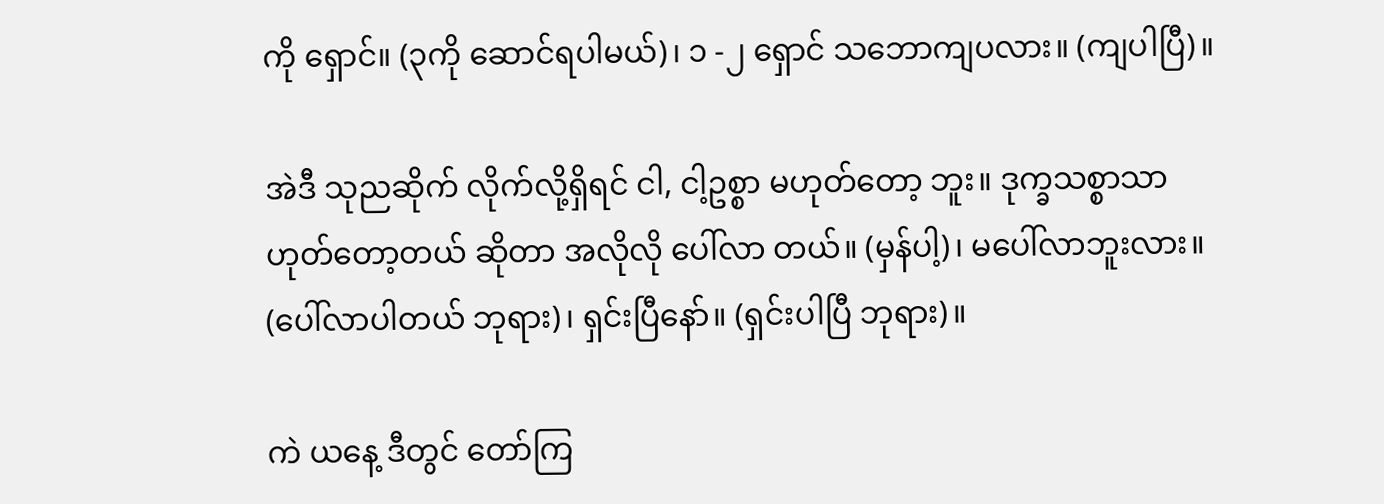ကို ရှောင်။ (၃ကို ဆောင်ရပါမယ်)၊ ၁ -၂ ရှောင် သဘောကျပလား။ (ကျပါပြီ)။

အဲဒီ သုညဆိုက် လိုက်လို့ရှိရင် ငါ, ငါ့ဥစ္စာ မဟုတ်တော့ ဘူး။ ဒုက္ခသစ္စာသာ ဟုတ်တော့တယ် ဆိုတာ အလိုလို ပေါ်လာ တယ်။ (မှန်ပါ့)၊ မပေါ်လာဘူးလား။ (ပေါ်လာပါတယ် ဘုရား)၊ ရှင်းပြီနော်။ (ရှင်းပါပြီ ဘုရား)။

ကဲ ယနေ့ ဒီတွင် တော်ကြ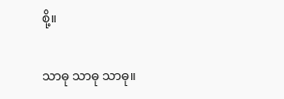စို့။

သာဓု သာဓု သာဓု။